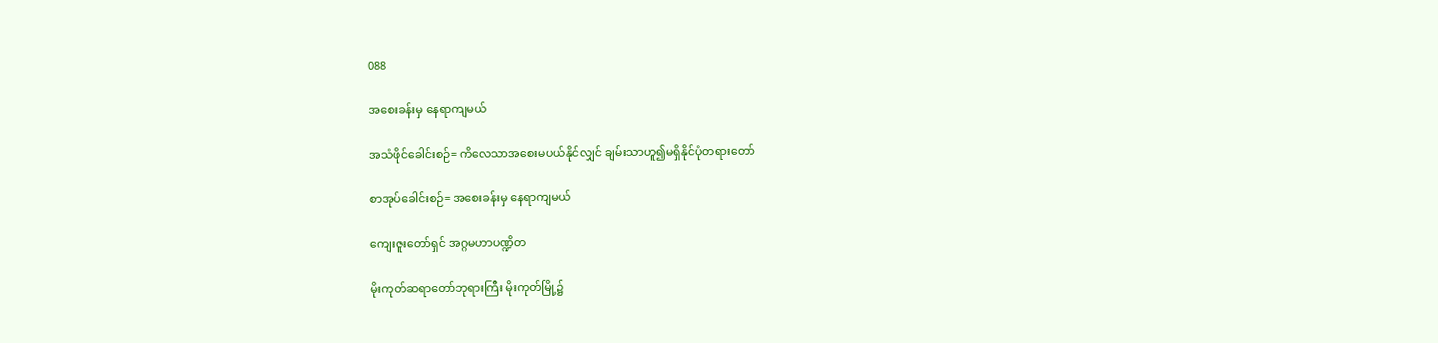088

အစေးခန်းမှ နေရာကျမယ်

အသံဖိုင်ခေါင်းစဉ်= ကိလေသာအစေးမပယ်နိုင်လျှင် ချမ်းသာဟူ၍မရှိနိုင်ပုံတရားတော်

စာအုပ်ခေါင်းစဉ်= အစေးခန်းမှ နေရာကျမယ်

ကျေးဇူးတော်ရှင် အဂ္ဂမဟာပဏ္ဍိတ

မိုးကုတ်ဆရာတော်ဘုရားကြီး မိုးကုတ်မြို့၌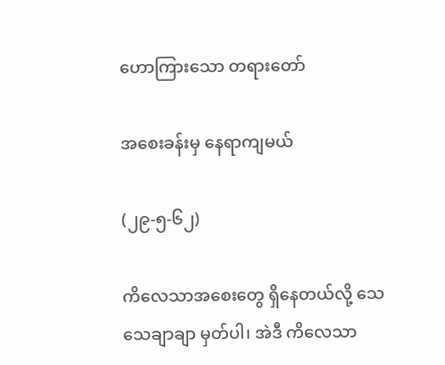ဟောကြားသော တရားတော်

အစေးခန်းမှ နေရာကျမယ်

(၂၉-၅-၆၂)

ကိလေသာအစေးတွေ ရှိနေတယ်လို့ သေသေချာချာ မှတ်ပါ၊ အဲဒီ ကိလေသာ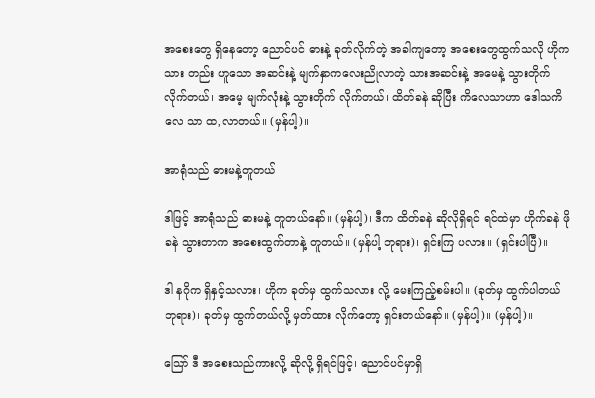အစေးတွေ ရှိနေတော့ ညောင်ပင် ဓားနဲ့ ခုတ်လိုက်တဲ့ အခါကျတော့ အစေးတွေထွက်သလို ဟိုက သား တည်း ဟူသော အဆင်းနဲ့ မျက်နှာကလေးညိုလာတဲ့ သားအဆင်းနဲ့ အမေနဲ့ သွားတိုက် လိုက်တယ်၊ အမေ့ မျက်လုံးနဲ့ သွားတိုက် လိုက်တယ်၊ ထိတ်ခနဲ ဆိုပြီး ကိလေသာဟာ ဒေါသကိလေ သာ ထ,လာတယ်။ (မှန်ပါ့)။

အာရုံသည် ဓားမနဲ့တူတယ်

ဒါဖြင့် အာရုံသည် ဓားမနဲ့ တူတယ်နော်။ (မှန်ပါ့)၊ ဒီက ထိတ်ခနဲ ဆိုလိုရှိရင် ရင်ထဲမှာ ဟိုက်ခနဲ ဖိုခနဲ သွားတာက အစေးထွက်တာနဲ့ တူတယ်။ (မှန်ပါ့ ဘုရား)၊ ရှင်းကြ ပလား။ (ရှင်းပါပြီ)။

ဒါ နဂိုက ရှိနှင့်သလား၊ ဟိုက ခုတ်မှ ထွက်သလား လို့ မေးကြည့်စမ်းပါ။ (ခုတ်မှ ထွက်ပါတယ် ဘုရား)၊ ခုတ်မှ ထွက်တယ်လို့ မှတ်ထား လိုက်တော့ ရှင်းတယ်နော်။ (မှန်ပါ့)။ (မှန်ပါ့)။

သြော် ဒီ အစေးသည်ကားလို့ ဆိုလို့ ရှိရင်ဖြင့်၊ ညောင်ပင်မှာရှိ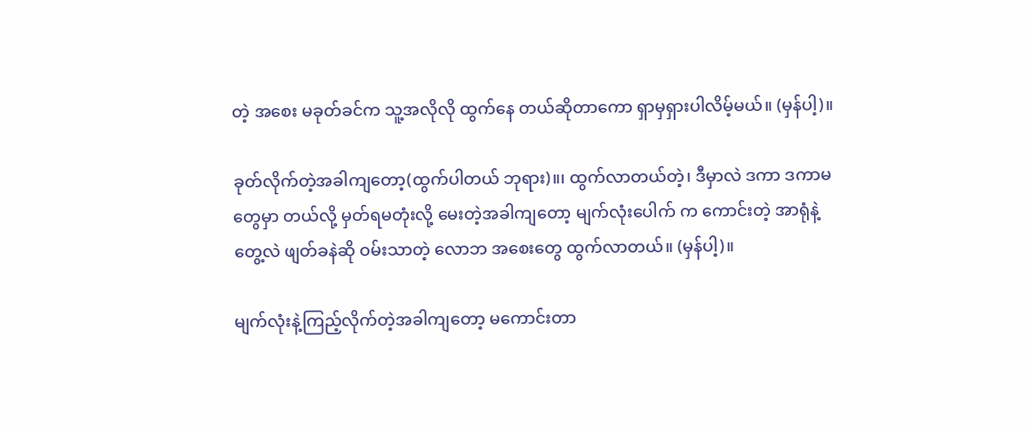တဲ့ အစေး မခုတ်ခင်က သူ့အလိုလို ထွက်နေ တယ်ဆိုတာကော ရှာမှရှားပါလိမ့်မယ်။ (မှန်ပါ့)။

ခုတ်လိုက်တဲ့အခါကျတော့(ထွက်ပါတယ် ဘုရား)။၊ ထွက်လာတယ်တဲ့၊ ဒီမှာလဲ ဒကာ ဒကာမတွေမှာ တယ်လို့ မှတ်ရမတုံးလို့ မေးတဲ့အခါကျတော့ မျက်လုံးပေါက် က ကောင်းတဲ့ အာရုံနဲ့တွေ့လဲ ဖျတ်ခနဲဆို ဝမ်းသာတဲ့ လောဘ အစေးတွေ ထွက်လာတယ်။ (မှန်ပါ့)။

မျက်လုံးနဲ့ကြည့်လိုက်တဲ့အခါကျတော့ မကောင်းတာ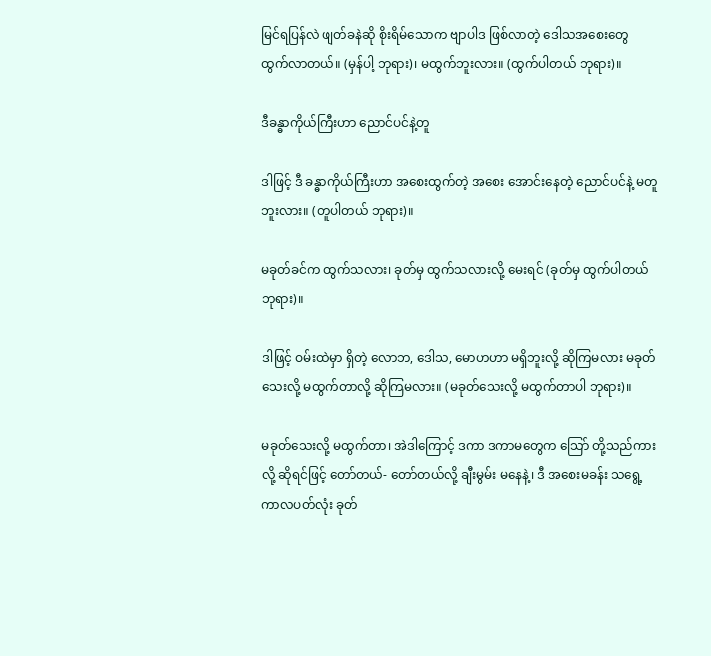မြင်ရပြန်လဲ ဖျတ်ခနဲဆို စိုးရိမ်သောက ဗျာပါဒ ဖြစ်လာတဲ့ ဒေါသအစေးတွေ ထွက်လာတယ်။ (မှန်ပါ့ ဘုရား)၊ မထွက်ဘူးလား။ (ထွက်ပါတယ် ဘုရား)။

ဒီခန္ဓာကိုယ်ကြီးဟာ ညောင်ပင်နဲ့တူ

ဒါဖြင့် ဒီ ခန္ဓာကိုယ်ကြီးဟာ အစေးထွက်တဲ့ အစေး အောင်းနေတဲ့ ညောင်ပင်နဲ့ မတူဘူးလား။ (တူပါတယ် ဘုရား)။

မခုတ်ခင်က ထွက်သလား၊ ခုတ်မှ ထွက်သလားလို့ မေးရင် (ခုတ်မှ ထွက်ပါတယ် ဘုရား)။

ဒါဖြင့် ဝမ်းထဲမှာ ရှိတဲ့ လောဘ, ဒေါသ, မောဟဟာ မရှိဘူးလို့ ဆိုကြမလား မခုတ်သေးလို့ မထွက်တာလို့ ဆိုကြမလား။ (မခုတ်သေးလို့ မထွက်တာပါ ဘုရား)။

မခုတ်သေးလို့ မထွက်တာ၊ အဲဒါကြောင့် ဒကာ ဒကာမတွေက သြော် တို့သည်ကားလို့ ဆိုရင်ဖြင့် တော်တယ်- တော်တယ်လို့ ချီးမွမ်း မနေနဲ့၊ ဒီ အစေးမခန်း သရွေ့ ကာလပတ်လုံး ခုတ်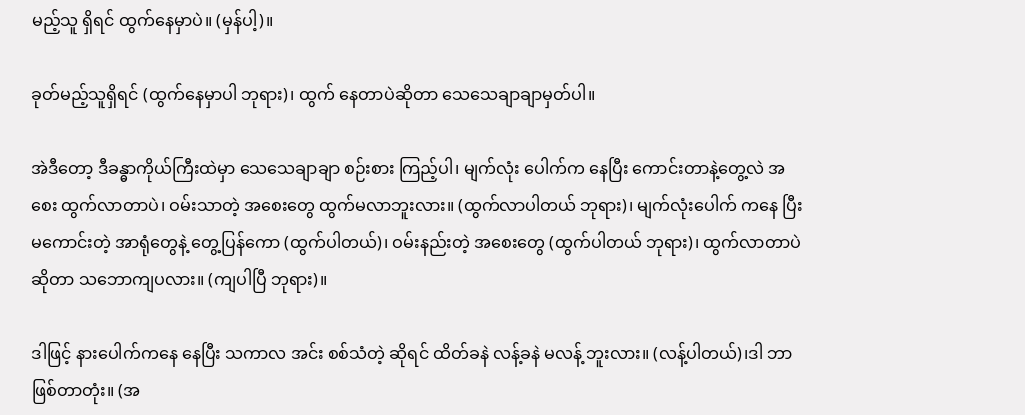မည့်သူ ရှိရင် ထွက်နေမှာပဲ။ (မှန်ပါ့)။

ခုတ်မည့်သူရှိရင် (ထွက်နေမှာပါ ဘုရား)၊ ထွက် နေတာပဲဆိုတာ သေသေချာချာမှတ်ပါ။

အဲဒီတော့ ဒီခန္ဓာကိုယ်ကြီးထဲမှာ သေသေချာချာ စဉ်းစား ကြည့်ပါ၊ မျက်လုံး ပေါက်က နေပြီး ကောင်းတာနဲ့တွေ့လဲ အစေး ထွက်လာတာပဲ၊ ဝမ်းသာတဲ့ အစေးတွေ ထွက်မလာဘူးလား။ (ထွက်လာပါတယ် ဘုရား)၊ မျက်လုံးပေါက် ကနေ ပြီး မကောင်းတဲ့ အာရုံတွေနဲ့ တွေ့ပြန်ကော (ထွက်ပါတယ်)၊ ဝမ်းနည်းတဲ့ အစေးတွေ (ထွက်ပါတယ် ဘုရား)၊ ထွက်လာတာပဲ ဆိုတာ သဘောကျပလား။ (ကျပါပြီ ဘုရား)။

ဒါဖြင့် နားပေါက်ကနေ နေပြီး သကာလ အင်း စစ်သံတဲ့ ဆိုရင် ထိတ်ခနဲ လန့်ခနဲ မလန့် ဘူးလား။ (လန့်ပါတယ်)၊ဒါ ဘာဖြစ်တာတုံး။ (အ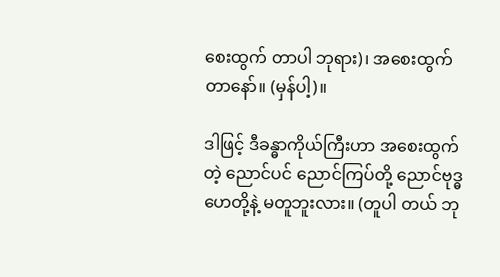စေးထွက် တာပါ ဘုရား)၊ အစေးထွက် တာနော်။ (မှန်ပါ့)။

ဒါဖြင့် ဒီခန္ဓာကိုယ်ကြီးဟာ အစေးထွက်တဲ့ ညောင်ပင် ညောင်ကြပ်တို့ ညောင်ဗုဒ္ဓဟေတို့နဲ့ မတူဘူးလား။ (တူပါ တယ် ဘု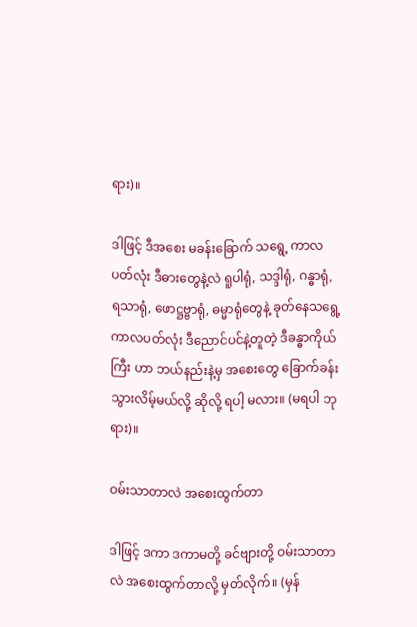ရား)။

ဒါဖြင့် ဒီအစေး မခန်းခြောက် သရွေ့ ကာလပတ်လုံး ဒီဓားတွေနဲ့လဲ ရူပါရုံ, သဒ္ဒါရုံ, ဂန္ဓာရုံ, ရသာရုံ, ဖောဋ္ဌဗ္ဗာရုံ, ဓမ္မာရုံတွေနဲ့ ခုတ်နေသရွေ့ ကာလပတ်လုံး ဒီညောင်ပင်နဲ့တူတဲ့ ဒီခန္ဓာကိုယ်ကြီး ဟာ ဘယ်နည်းနဲ့မှ အစေးတွေ ခြောက်ခန်း သွားလိမ့်မယ်လို့ ဆိုလို့ ရပါ့ မလား။ (မရပါ ဘုရား)။

ဝမ်းသာတာလဲ အစေးထွက်တာ

ဒါဖြင့် ဒကာ ဒကာမတို့ ခင်ဗျားတို့ ဝမ်းသာတာလဲ အစေးထွက်တာလို့ မှတ်လိုက်။ (မှန်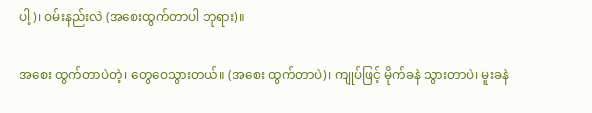ပါ့)၊ ဝမ်းနည်းလဲ (အစေးထွက်တာပါ ဘုရား)။

အစေး ထွက်တာပဲတဲ့၊ တွေဝေသွားတယ်။ (အစေး ထွက်တာပဲ)၊ ကျုပ်ဖြင့် မိုက်ခနဲ သွားတာပဲ၊ မူးခနဲ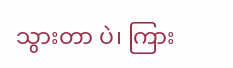သွားတာ ပဲ၊ ကြား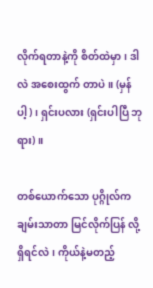လိုက်ရတာနဲ့ကို စိတ်ထဲမှာ၊ ဒါလဲ အစေးထွက် တာပဲ။ (မှန်ပါ့)၊ ရှင်းပလား (ရှင်းပါပြီ ဘုရား)။

တစ်ယောက်သော ပုဂ္ဂိုလ်က ချမ်းသာတာ မြင်လိုက်ပြန် လို့ ရှိရင်လဲ၊ ကိုယ်နဲ့မတည့်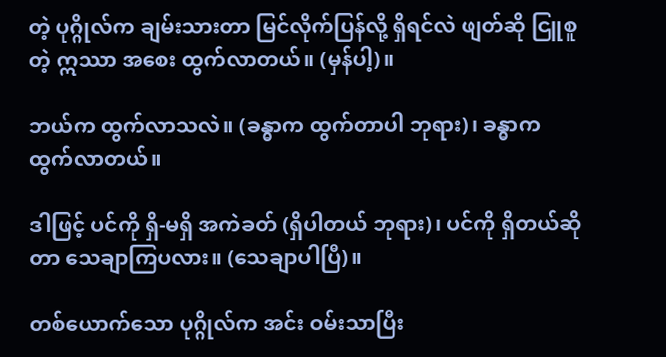တဲ့ ပုဂ္ဂိုလ်က ချမ်းသားတာ မြင်လိုက်ပြန်လို့ ရှိရင်လဲ ဖျတ်ဆို ငြူစူတဲ့ ဣဿာ အစေး ထွက်လာတယ်။ (မှန်ပါ့)။

ဘယ်က ထွက်လာသလဲ။ (ခန္ဓာက ထွက်တာပါ ဘုရား)၊ ခန္ဓာက ထွက်လာတယ်။

ဒါဖြင့် ပင်ကို ရှိ-မရှိ အကဲခတ် (ရှိပါတယ် ဘုရား)၊ ပင်ကို ရှိတယ်ဆိုတာ သေချာကြပလား။ (သေချာပါပြီ)။

တစ်ယောက်သော ပုဂ္ဂိုလ်က အင်း ဝမ်းသာပြီး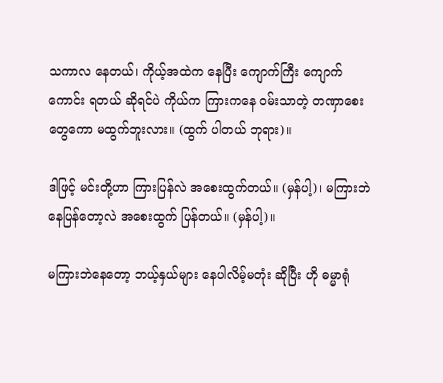သကာလ နေတယ်၊ ကိုယ့်အထဲက နေပြီး ကျောက်ကြီး ကျောက်ကောင်း ရတယ် ဆိုရင်ပဲ ကိုယ်က ကြားကနေ ဝမ်းသာတဲ့ တဏှာစေးတွေကော မထွက်ဘူးလား။ (ထွက် ပါတယ် ဘုရား)။

ဒါဖြင့် မင်းတို့ဟာ ကြားပြန်လဲ အစေးထွက်တယ်။ (မှန်ပါ့)၊ မကြားဘဲ နေပြန်တော့လဲ အစေးထွက် ပြန်တယ်။ (မှန်ပါ့)။

မကြားဘဲနေတော့ ဘယ့်နှယ်များ နေပါလိမ့်မတုံး ဆိုပြီး ဟို ဓမ္မာရုံ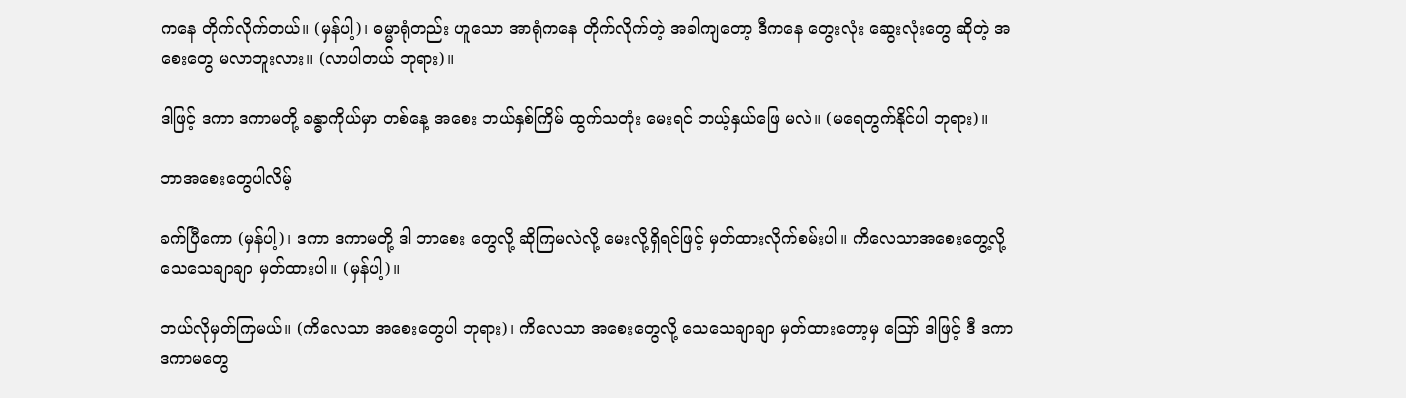ကနေ တိုက်လိုက်တယ်။ (မှန်ပါ့)၊ ဓမ္မာရုံတည်း ဟူသော အာရုံကနေ တိုက်လိုက်တဲ့ အခါကျတော့ ဒီကနေ တွေးလုံး ဆွေးလုံးတွေ ဆိုတဲ့ အစေးတွေ မလာဘူးလား။ (လာပါတယ် ဘုရား)။

ဒါဖြင့် ဒကာ ဒကာမတို့ ခန္ဓာကိုယ်မှာ တစ်နေ့ အစေး ဘယ်နှစ်ကြိမ် ထွက်သတုံး မေးရင် ဘယ့်နှယ်ဖြေ မလဲ။ (မရေတွက်နိုင်ပါ ဘုရား)။

ဘာအစေးတွေပါလိမ့်

ခက်ပြီကော (မှန်ပါ့)၊ ဒကာ ဒကာမတို့ ဒါ ဘာစေး တွေလို့ ဆိုကြမလဲလို့ မေးလို့ရှိရင်ဖြင့် မှတ်ထားလိုက်စမ်းပါ။ ကိလေသာအစေးတွေ့လို့ သေသေချာချာ မှတ်ထားပါ။ (မှန်ပါ့)။

ဘယ်လိုမှတ်ကြမယ်။ (ကိလေသာ အစေးတွေပါ ဘုရား)၊ ကိလေသာ အစေးတွေလို့ သေသေချာချာ မှတ်ထားတော့မှ သြော် ဒါဖြင့် ဒီ ဒကာ ဒကာမတွေ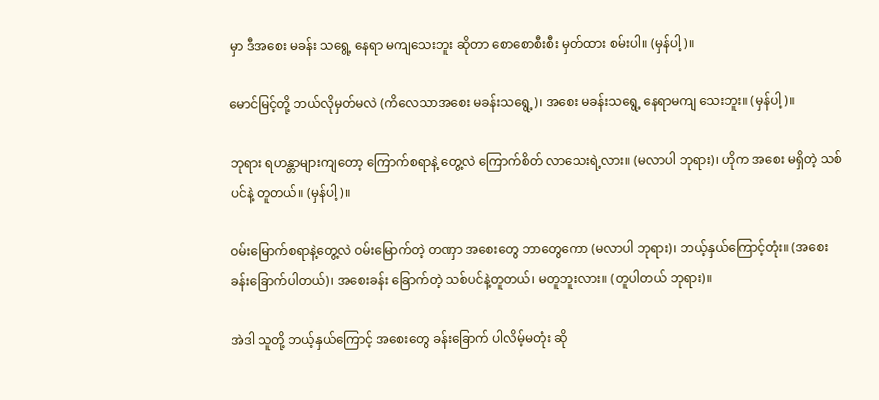မှာ ဒီအစေး မခန်း သရွေ့ နေရာ မကျသေးဘူး ဆိုတာ စောစောစီးစီး မှတ်ထား စမ်းပါ။ (မှန်ပါ့)။

မောင်မြင့်တို့ ဘယ်လိုမှတ်မလဲ (ကိလေသာအစေး မခန်းသရွေ့)၊ အစေး မခန်းသရွေ့ နေရာမကျ သေးဘူး။ (မှန်ပါ့)။

ဘုရား ရဟန္တာများကျတော့ ကြောက်စရာနဲ့ တွေ့လဲ ကြောက်စိတ် လာသေးရဲ့လား။ (မလာပါ ဘုရား)၊ ဟိုက အစေး မရှိတဲ့ သစ်ပင်နဲ့ တူတယ်။ (မှန်ပါ့)။

ဝမ်းမြောက်စရာနဲ့တွေ့လဲ ဝမ်းမြောက်တဲ့ တဏှာ အစေးတွေ ဘာတွေကော (မလာပါ ဘုရား)၊ ဘယ့်နှယ်ကြောင့်တုံး။ (အစေး ခန်းခြောက်ပါတယ်)၊ အစေးခန်း ခြောက်တဲ့ သစ်ပင်နဲ့တူတယ်၊ မတူဘူးလား။ (တူပါတယ် ဘုရား)။

အဲဒါ သူတို့ ဘယ့်နှယ်ကြောင့် အစေးတွေ ခန်းခြောက် ပါလိမ့်မတုံး ဆို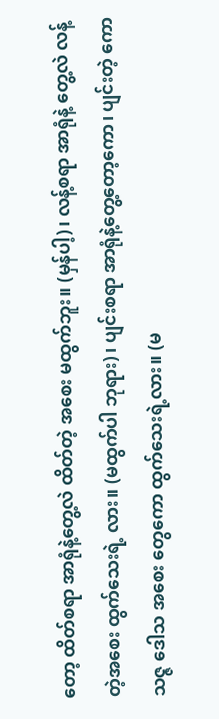တော့ ထိတ်စရာ အာရုံနဲ့တွေ့လဲ ထိတ်တဲ့ အစေး မထွက်ဘူး။ (မှန်ပါ့)၊ လန့်စရာ အာရုံနဲ့ တွေ့လဲ လန့်တဲ့အစေး ထွက်သေးရဲ့ လား။ (မထွက်ပါ ဘုရား)၊ ပျင်းစရာ အာရုံနဲ့တွေ့တော့ကော၊ ပျင်းတဲ့ ကောသဇ္ဇ ဒေါသ အစေး တွေကော ထွက်သေးရဲ့လား။ (မ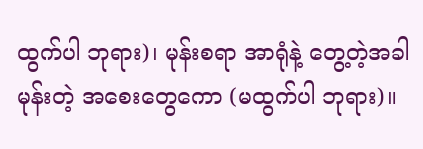ထွက်ပါ ဘုရား)၊ မုန်းစရာ အာရုံနဲ့ တွေ့တဲ့အခါ မုန်းတဲ့ အစေးတွေကော (မထွက်ပါ ဘုရား)။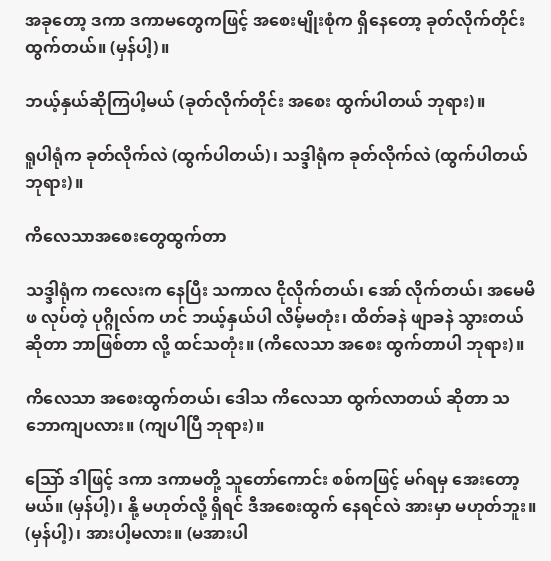အခုတော့ ဒကာ ဒကာမတွေကဖြင့် အစေးမျိုးစုံက ရှိနေတော့ ခုတ်လိုက်တိုင်း ထွက်တယ်။ (မှန်ပါ့)။

ဘယ့်နှယ်ဆိုကြပါ့မယ် (ခုတ်လိုက်တိုင်း အစေး ထွက်ပါတယ် ဘုရား)။

ရူပါရုံက ခုတ်လိုက်လဲ (ထွက်ပါတယ်)၊ သဒ္ဒါရုံက ခုတ်လိုက်လဲ (ထွက်ပါတယ် ဘုရား)။

ကိလေသာအစေးတွေထွက်တာ

သဒ္ဒါရုံက ကလေးက နေပြီး သကာလ ငိုလိုက်တယ်၊ အော် လိုက်တယ်၊ အမေမိဖ လုပ်တဲ့ ပုဂ္ဂိုလ်က ဟင် ဘယ့်နှယ်ပါ လိမ့်မတုံး၊ ထိတ်ခနဲ ဖျာခနဲ သွားတယ် ဆိုတာ ဘာဖြစ်တာ လို့ ထင်သတုံး။ (ကိလေသာ အစေး ထွက်တာပါ ဘုရား)။

ကိလေသာ အစေးထွက်တယ်၊ ဒေါသ ကိလေသာ ထွက်လာတယ် ဆိုတာ သဘောကျပလား။ (ကျပါပြီ ဘုရား)။

သြော် ဒါဖြင့် ဒကာ ဒကာမတို့ သူတော်ကောင်း စစ်ကဖြင့် မဂ်ရမှ အေးတော့မယ်။ (မှန်ပါ့)၊ နို့ မဟုတ်လို့ ရှိရင် ဒီအစေးထွက် နေရင်လဲ အားမှာ မဟုတ်ဘူး။ (မှန်ပါ့)၊ အားပါ့မလား။ (မအားပါ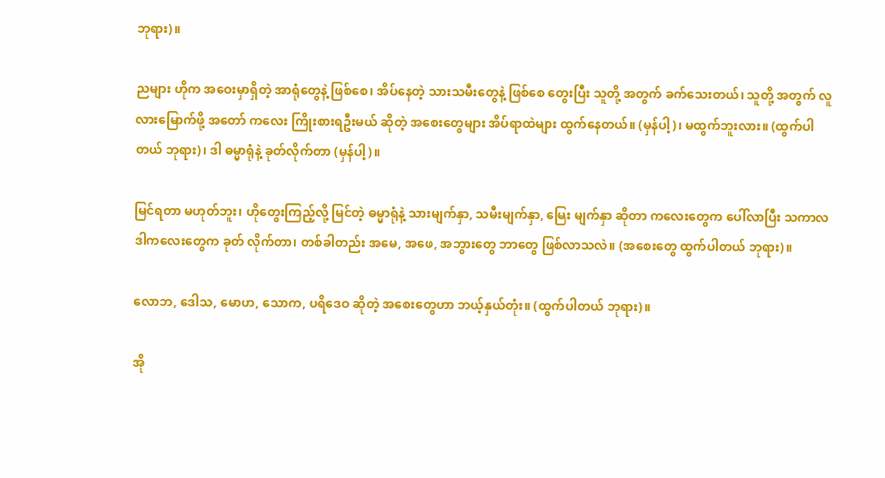ဘုရား)။

ညများ ဟိုက အဝေးမှာရှိတဲ့ အာရုံတွေနဲ့ ဖြစ်စေ၊ အိပ်နေတဲ့ သားသမီးတွေနဲ့ ဖြစ်စေ တွေးပြီး သူတို့ အတွက် ခက်သေးတယ်၊ သူတို့ အတွက် လူလားမြောက်ဖို့ အတော် ကလေး ကြိုးစားရဦးမယ် ဆိုတဲ့ အစေးတွေများ အိပ်ရာထဲများ ထွက်နေတယ်။ (မှန်ပါ့)၊ မထွက်ဘူးလား။ (ထွက်ပါ တယ် ဘုရား)၊ ဒါ ဓမ္မာရုံနဲ့ ခုတ်လိုက်တာ (မှန်ပါ့)။

မြင်ရတာ မဟုတ်ဘူး၊ ဟိုတွေးကြည့်လို့ မြင်တဲ့ ဓမ္မာရုံနဲ့ သားမျက်နှာ, သမီးမျက်နှာ, မြေး မျက်နှာ ဆိုတာ ကလေးတွေက ပေါ်လာပြီး သကာလ ဒါကလေးတွေက ခုတ် လိုက်တာ၊ တစ်ခါတည်း အမေ, အဖေ, အဘွားတွေ ဘာတွေ ဖြစ်လာသလဲ။ (အစေးတွေ ထွက်ပါတယ် ဘုရား)။

လောဘ, ဒေါသ, မောဟ, သောက, ပရိဒေဝ ဆိုတဲ့ အစေးတွေဟာ ဘယ့်နှယ်တုံး။ (ထွက်ပါတယ် ဘုရား)။

အို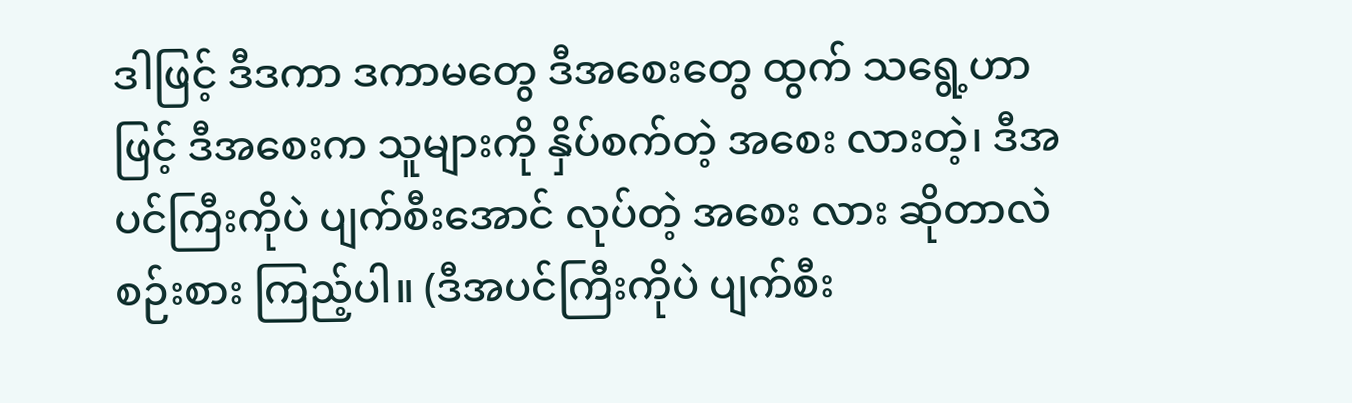ဒါဖြင့် ဒီဒကာ ဒကာမတွေ ဒီအစေးတွေ ထွက် သရွေ့ဟာဖြင့် ဒီအစေးက သူများကို နှိပ်စက်တဲ့ အစေး လားတဲ့၊ ဒီအပင်ကြီးကိုပဲ ပျက်စီးအောင် လုပ်တဲ့ အစေး လား ဆိုတာလဲ စဉ်းစား ကြည့်ပါ။ (ဒီအပင်ကြီးကိုပဲ ပျက်စီး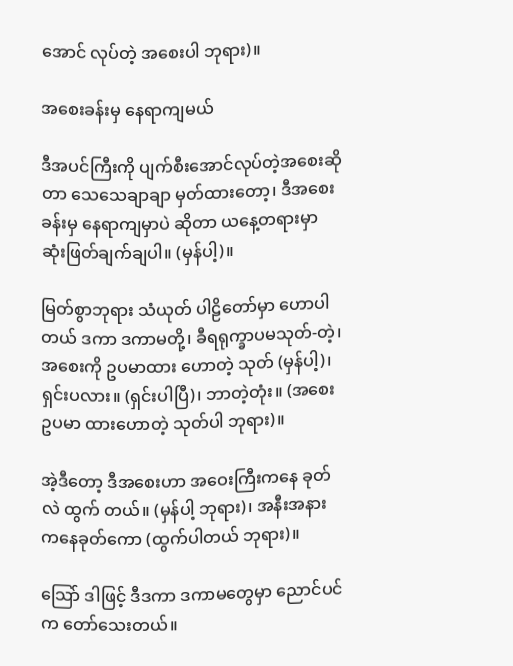အောင် လုပ်တဲ့ အစေးပါ ဘုရား)။

အစေးခန်းမှ နေရာကျမယ်

ဒီအပင်ကြီးကို ပျက်စီးအောင်လုပ်တဲ့အစေးဆိုတာ သေသေချာချာ မှတ်ထားတော့၊ ဒီအစေးခန်းမှ နေရာကျမှာပဲ ဆိုတာ ယနေ့တရားမှာ ဆုံးဖြတ်ချက်ချပါ။ (မှန်ပါ့)။

မြတ်စွာဘုရား သံယုတ် ပါဠိတော်မှာ ဟောပါတယ် ဒကာ ဒကာမတို့၊ ခီရရုက္ခာပမသုတ်-တဲ့၊ အစေးကို ဥပမာထား ဟောတဲ့ သုတ် (မှန်ပါ့)၊ ရှင်းပလား။ (ရှင်းပါပြီ)၊ ဘာတဲ့တုံး။ (အစေး ဥပမာ ထားဟောတဲ့ သုတ်ပါ ဘုရား)။

အဲ့ဒီတော့ ဒီအစေးဟာ အဝေးကြီးကနေ ခုတ်လဲ ထွက် တယ်။ (မှန်ပါ့ ဘုရား)၊ အနီးအနား ကနေခုတ်ကော (ထွက်ပါတယ် ဘုရား)။

သြော် ဒါဖြင့် ဒီဒကာ ဒကာမတွေမှာ ညောင်ပင်က တော်သေးတယ်။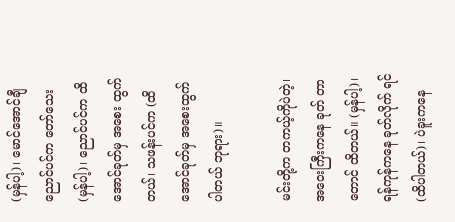(မှန်ပါ့)၊ မောင်အောင်ချီ ညောင်ပင်က တော်သေး (မှန်ပါ့)၊ ညောင်ပင်က ထိအောင်ခုတ်မှ အစေး ထွက်တယ်၊ သဖန်းပင်က (ထိအောင်ခုတ်မှ အစေးထွက် ပါတယ် ဘုရား)။

မင်းတို့က တကယ့်ကိုပဲတဲ့၊ အဝေးကြီးကနေ ခုတ် တာတောင် ထိတယ်။ (မှန်ပါ့)၊ ရန်ကုန်ကနေ ခုတ်လိုက် ရင် (ထိပါတယ်)၊ ပဲခူးကနေ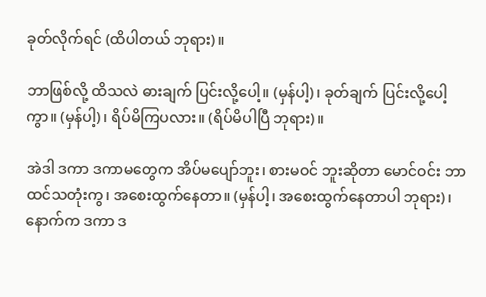ခုတ်လိုက်ရင် (ထိပါတယ် ဘုရား)။

ဘာဖြစ်လို့ ထိသလဲ ဓားချက် ပြင်းလို့ပေါ့။ (မှန်ပါ့)၊ ခုတ်ချက် ပြင်းလို့ပေါ့ကွာ။ (မှန်ပါ့)၊ ရိပ်မိကြပလား။ (ရိပ်မိပါပြီ ဘုရား)။

အဲဒါ ဒကာ ဒကာမတွေက အိပ်မပျော်ဘူး၊ စားမဝင် ဘူးဆိုတာ မောင်ဝင်း ဘာထင်သတုံးကွ၊ အစေးထွက်နေတာ။ (မှန်ပါ့၊ အစေးထွက်နေတာပါ ဘုရား)၊ နောက်က ဒကာ ဒ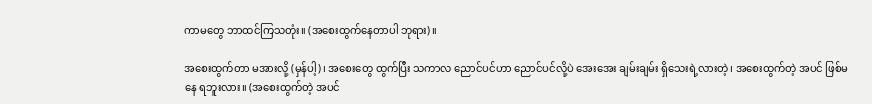ကာမတွေ ဘာထင်ကြသတုံး။ (အစေးထွက်နေတာပါ ဘုရား)။

အစေးထွက်တာ မအားလို့ (မှန်ပါ့)၊ အစေးတွေ ထွက်ပြီး သကာလ ညောင်ပင်ဟာ ညောင်ပင်လို့ပဲ အေးအေး ချမ်းချမ်း ရှိသေးရဲ့လားတဲ့၊ အစေးထွက်တဲ့ အပင် ဖြစ်မနေ ရဘူးလား။ (အစေးထွက်တဲ့ အပင်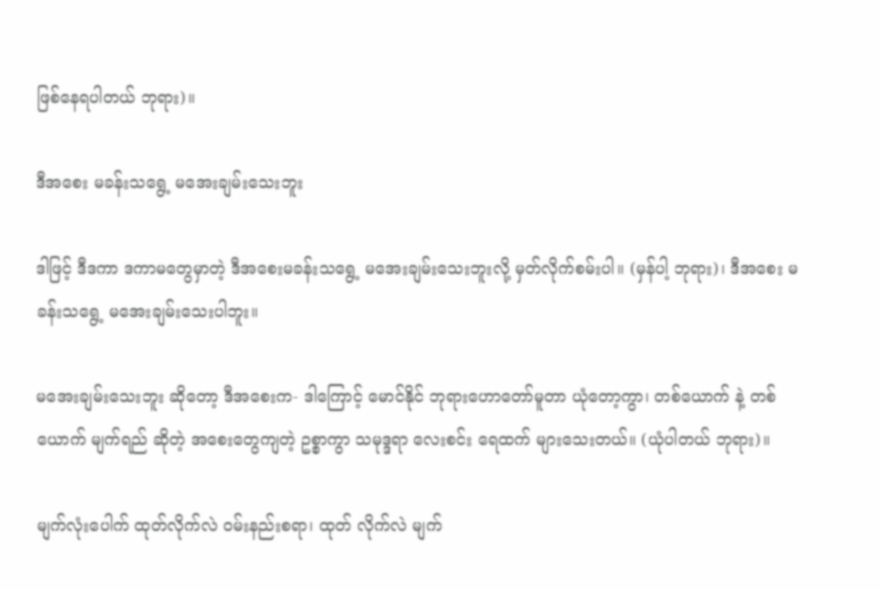ဖြစ်နေရပါတယ် ဘုရား)။

ဒီအစေး မခန်းသရွေ့ မအေးချမ်းသေးဘူး

ဒါဖြင့် ဒီဒကာ ဒကာမတွေမှာတဲ့ ဒီအစေးမခန်းသရွေ့ မအေးချမ်းသေးဘူးလို့ မှတ်လိုက်စမ်းပါ။ (မှန်ပါ့ ဘုရား)၊ ဒီအစေး မခန်းသရွေ့ မအေးချမ်းသေးပါဘူး။

မအေးချမ်းသေးဘူး ဆိုတော့ ဒီအစေးက- ဒါကြောင့် မောင်နိုင် ဘုရားဟောတော်မူတာ ယုံတော့ကွာ၊ တစ်ယောက် နဲ့ တစ်ယောက် မျက်ရည် ဆိုတဲ့ အစေးတွေကျတဲ့ ဥစ္စာကွာ သမုဒ္ဒရာ လေးစင်း ရေထက် များသေးတယ်။ (ယုံပါတယ် ဘုရား)။

မျက်လုံးပေါက် ထုတ်လိုက်လဲ ဝမ်းနည်းစရာ၊ ထုတ် လိုက်လဲ မျက်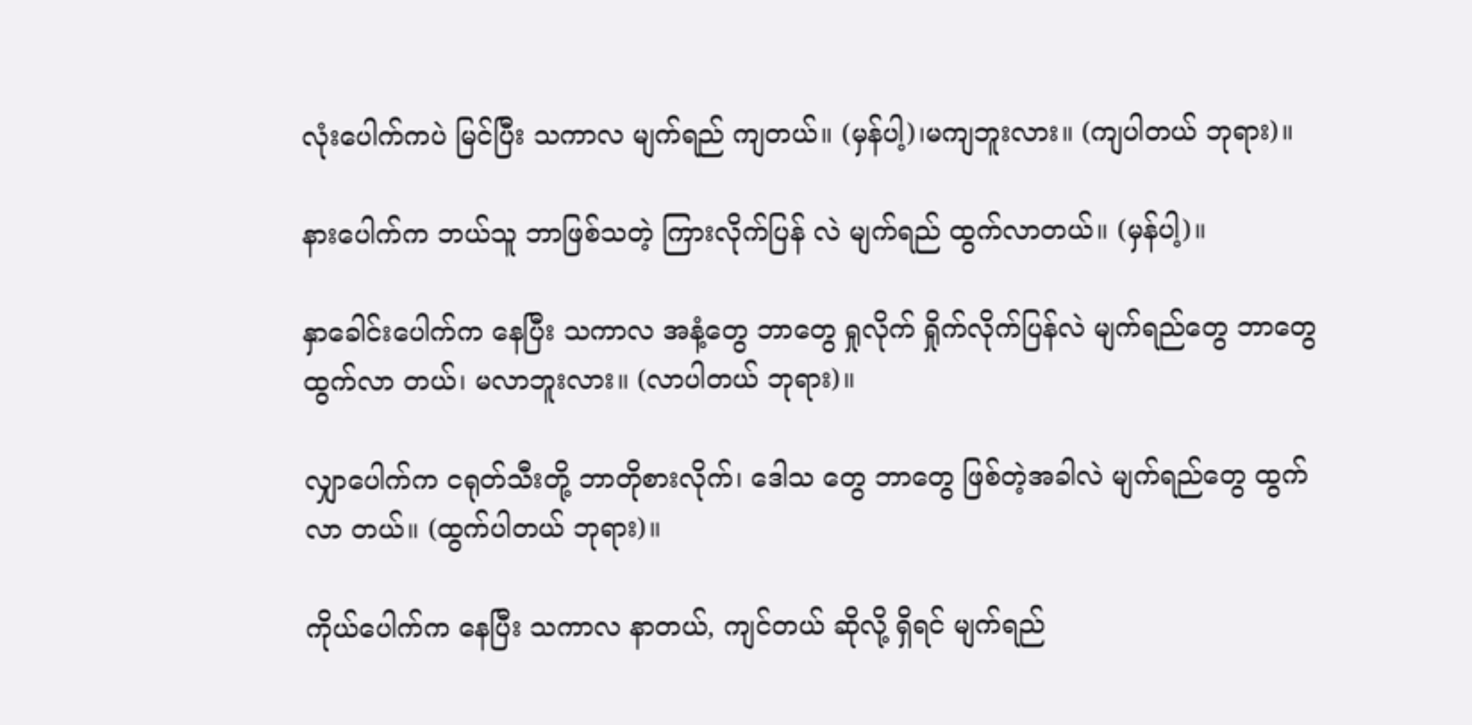လုံးပေါက်ကပဲ မြင်ပြီး သကာလ မျက်ရည် ကျတယ်။ (မှန်ပါ့)၊မကျဘူးလား။ (ကျပါတယ် ဘုရား)။

နားပေါက်က ဘယ်သူ ဘာဖြစ်သတဲ့ ကြားလိုက်ပြန် လဲ မျက်ရည် ထွက်လာတယ်။ (မှန်ပါ့)။

နှာခေါင်းပေါက်က နေပြီး သကာလ အနံ့တွေ ဘာတွေ ရှုလိုက် ရှိုက်လိုက်ပြန်လဲ မျက်ရည်တွေ ဘာတွေ ထွက်လာ တယ်၊ မလာဘူးလား။ (လာပါတယ် ဘုရား)။

လျှာပေါက်က ငရုတ်သီးတို့ ဘာတိုစားလိုက်၊ ဒေါသ တွေ ဘာတွေ ဖြစ်တဲ့အခါလဲ မျက်ရည်တွေ ထွက်လာ တယ်။ (ထွက်ပါတယ် ဘုရား)။

ကိုယ်ပေါက်က နေပြီး သကာလ နာတယ်, ကျင်တယ် ဆိုလို့ ရှိရင် မျက်ရည်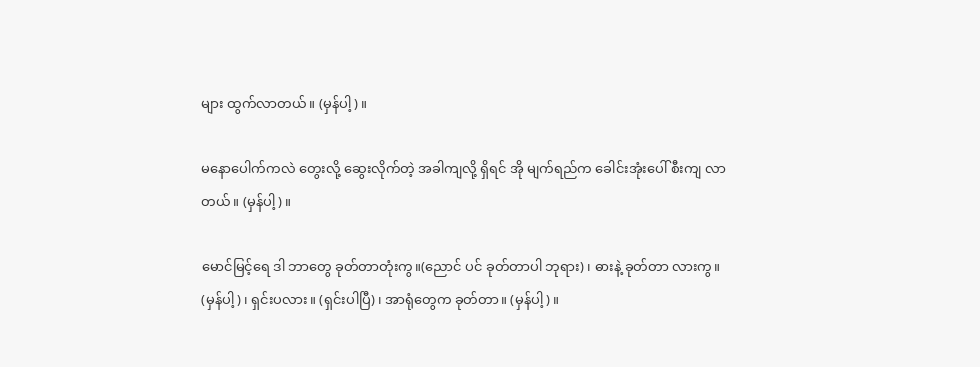များ ထွက်လာတယ်။ (မှန်ပါ့)။

မနောပေါက်ကလဲ တွေးလို့ ဆွေးလိုက်တဲ့ အခါကျလို့ ရှိရင် အို မျက်ရည်က ခေါင်းအုံးပေါ် စီးကျ လာတယ်။ (မှန်ပါ့)။

မောင်မြင့်ရေ ဒါ ဘာတွေ ခုတ်တာတုံးကွ။(ညောင် ပင် ခုတ်တာပါ ဘုရား)၊ ဓားနဲ့ ခုတ်တာ လားကွ။ (မှန်ပါ့)၊ ရှင်းပလား။ (ရှင်းပါပြီ)၊ အာရုံတွေက ခုတ်တာ။ (မှန်ပါ့)။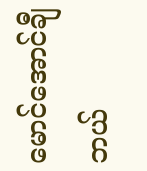မောင်အောင်ချီ ဘယ်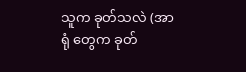သူက ခုတ်သလဲ (အာရုံ တွေက ခုတ်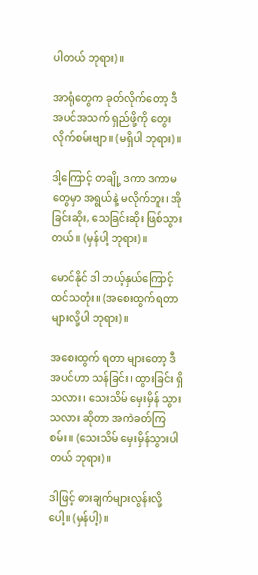ပါတယ် ဘုရား)။

အာရုံတွေက ခုတ်လိုက်တော့ ဒီ အပင်အသက် ရှည်ဖို့ကို တွေးလိုက်စမ်းဗျာ။ (မရှိပါ ဘုရား)။

ဒါ့ကြောင့် တချို့ ဒကာ ဒကာမတွေမှာ အရွယ်နဲ့ မလိုက်ဘူး၊ အိုခြင်းဆိုး, သေခြင်းဆိုး ဖြစ်သွားတယ်။ (မှန်ပါ့ ဘုရား)။

မောင်နိုင် ဒါ ဘယ့်နှယ်ကြောင့် ထင်သတုံး။ (အစေးထွက်ရတာ များလို့ပါ ဘုရား)။

အစေးထွက် ရတာ များတော့ ဒီအပင်ဟာ သန်ခြင်း၊ ထွားခြင်း ရှိသလား၊ သေးသိမ် မှေးမှိန် သွားသလား ဆိုတာ အကဲခတ်ကြစမ်း။ (သေးသိမ် မှေးမှိန်သွားပါတယ် ဘုရား)။

ဒါဖြင့် ဓားချက်များလွန်းလို့ပေါ့။ (မှန်ပါ့)။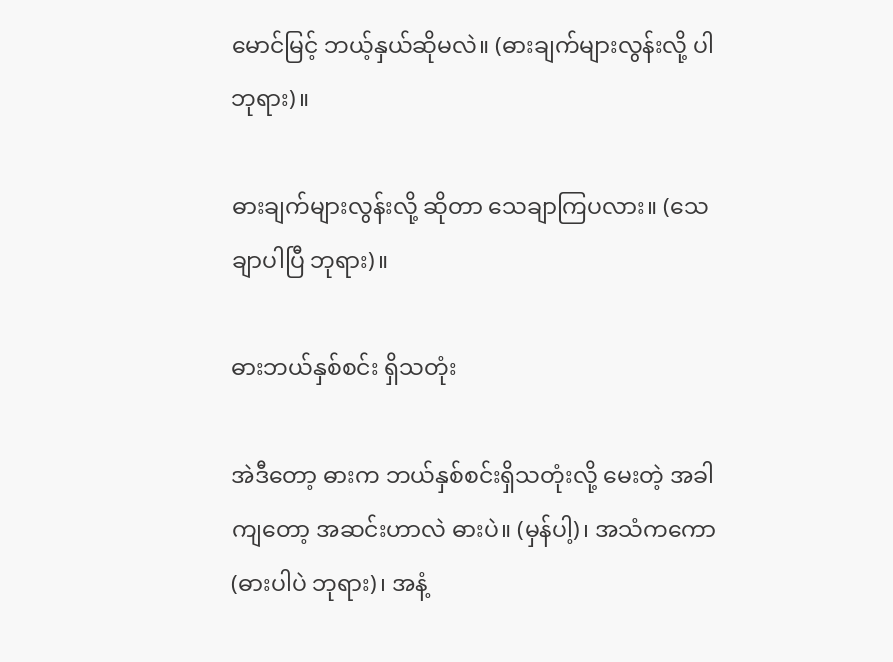မောင်မြင့် ဘယ့်နှယ်ဆိုမလဲ။ (ဓားချက်များလွန်းလို့ ပါ ဘုရား)။

ဓားချက်များလွန်းလို့ ဆိုတာ သေချာကြပလား။ (သေချာပါပြီ ဘုရား)။

ဓားဘယ်နှစ်စင်း ရှိသတုံး

အဲဒီတော့ ဓားက ဘယ်နှစ်စင်းရှိသတုံးလို့ မေးတဲ့ အခါကျတော့ အဆင်းဟာလဲ ဓားပဲ။ (မှန်ပါ့)၊ အသံကကော (ဓားပါပဲ ဘုရား)၊ အနံ့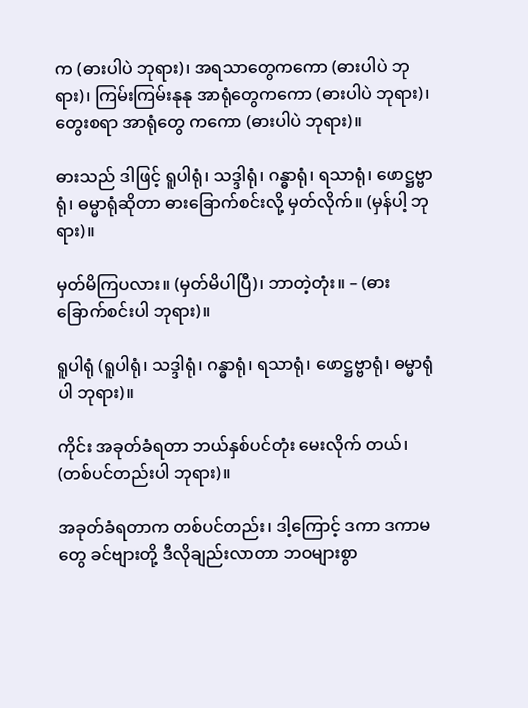က (ဓားပါပဲ ဘုရား)၊ အရသာတွေကကော (ဓားပါပဲ ဘုရား)၊ ကြမ်းကြမ်းနုနု အာရုံတွေကကော (ဓားပါပဲ ဘုရား)၊ တွေးစရာ အာရုံတွေ ကကော (ဓားပါပဲ ဘုရား)။

ဓားသည် ဒါဖြင့် ရူပါရုံ၊ သဒ္ဒါရုံ၊ ဂန္ဓာရုံ၊ ရသာရုံ၊ ဖောဋ္ဌဗ္ဗာရုံ၊ ဓမ္မာရုံဆိုတာ ဓားခြောက်စင်းလို့ မှတ်လိုက်။ (မှန်ပါ့ ဘုရား)။

မှတ်မိကြပလား။ (မှတ်မိပါပြီ)၊ ဘာတဲ့တုံး။ – (ဓားခြောက်စင်းပါ ဘုရား)။

ရူပါရုံ (ရူပါရုံ၊ သဒ္ဒါရုံ၊ ဂန္ဓာရုံ၊ ရသာရုံ၊ ဖောဋ္ဌဗ္ဗာရုံ၊ ဓမ္မာရုံပါ ဘုရား)။

ကိုင်း အခုတ်ခံရတာ ဘယ်နှစ်ပင်တုံး မေးလိုက် တယ်၊ (တစ်ပင်တည်းပါ ဘုရား)။

အခုတ်ခံရတာက တစ်ပင်တည်း၊ ဒါ့ကြောင့် ဒကာ ဒကာမတွေ ခင်ဗျားတို့ ဒီလိုချည်းလာတာ ဘဝများစွာ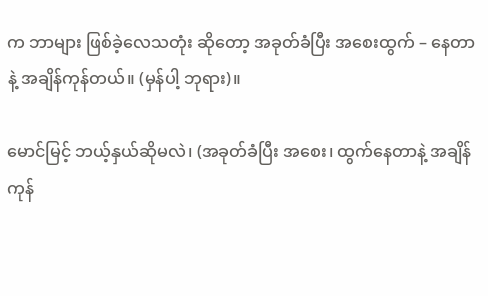က ဘာများ ဖြစ်ခဲ့လေသတုံး ဆိုတော့ အခုတ်ခံပြီး အစေးထွက် – နေတာနဲ့ အချိန်ကုန်တယ်။ (မှန်ပါ့ ဘုရား)။

မောင်မြင့် ဘယ့်နှယ်ဆိုမလဲ၊ (အခုတ်ခံပြီး အစေး၊ ထွက်နေတာနဲ့ အချိန် ကုန်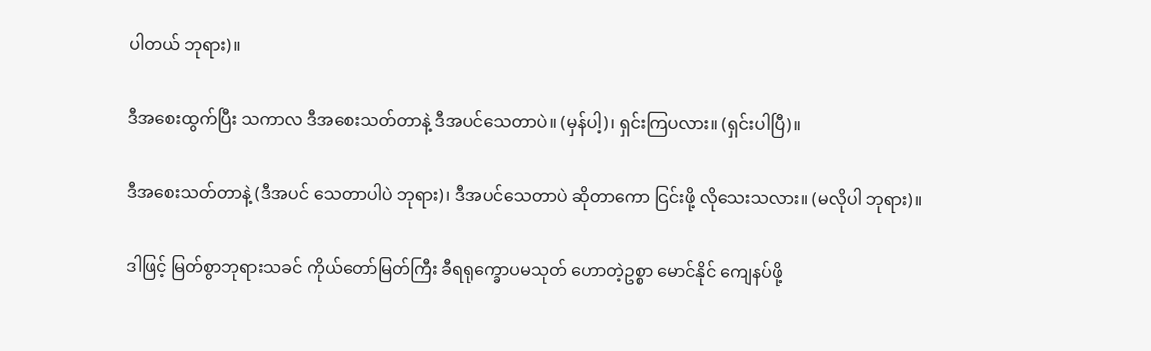ပါတယ် ဘုရား)။

ဒီအစေးထွက်ပြီး သကာလ ဒီအစေးသတ်တာနဲ့ ဒီအပင်သေတာပဲ။ (မှန်ပါ့)၊ ရှင်းကြပလား။ (ရှင်းပါပြီ)။

ဒီအစေးသတ်တာနဲ့ (ဒီအပင် သေတာပါပဲ ဘုရား)၊ ဒီအပင်သေတာပဲ ဆိုတာကော ငြင်းဖို့ လိုသေးသလား။ (မလိုပါ ဘုရား)။

ဒါဖြင့် မြတ်စွာဘုရားသခင် ကိုယ်တော်မြတ်ကြီး ခီရရုက္ခောပမသုတ် ဟောတဲ့ဥစ္စာ မောင်နိုင် ကျေနပ်ဖို့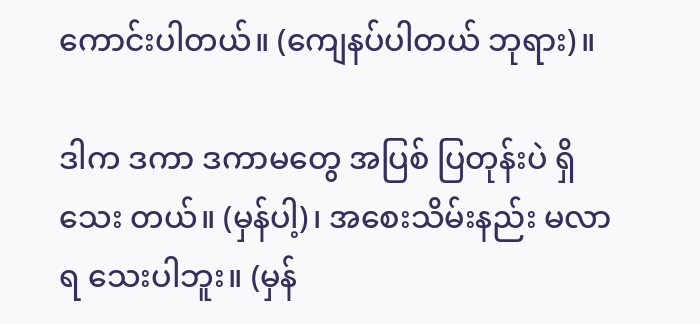ကောင်းပါတယ်။ (ကျေနပ်ပါတယ် ဘုရား)။

ဒါက ဒကာ ဒကာမတွေ အပြစ် ပြတုန်းပဲ ရှိသေး တယ်။ (မှန်ပါ့)၊ အစေးသိမ်းနည်း မလာရ သေးပါဘူး။ (မှန်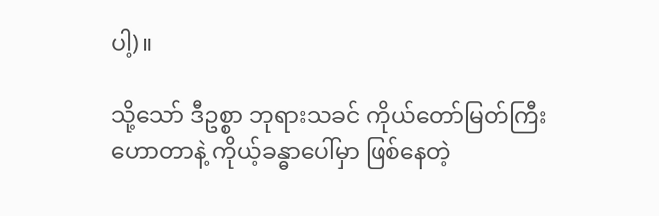ပါ့)။

သို့သော် ဒီဥစ္စာ ဘုရားသခင် ကိုယ်တော်မြတ်ကြီး ဟောတာနဲ့ ကိုယ့်ခန္ဓာပေါ်မှာ ဖြစ်နေတဲ့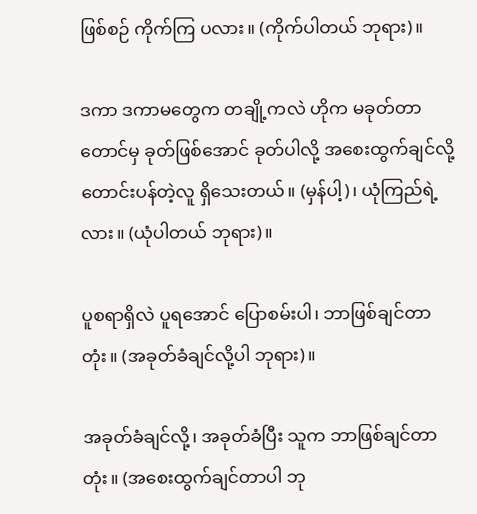ဖြစ်စဉ် ကိုက်ကြ ပလား။ (ကိုက်ပါတယ် ဘုရား)။

ဒကာ ဒကာမတွေက တချို့ကလဲ ဟိုက မခုတ်တာ တောင်မှ ခုတ်ဖြစ်အောင် ခုတ်ပါလို့ အစေးထွက်ချင်လို့ တောင်းပန်တဲ့လူ ရှိသေးတယ်။ (မှန်ပါ့)၊ ယုံကြည်ရဲ့ လား။ (ယုံပါတယ် ဘုရား)။

ပူစရာရှိလဲ ပူရအောင် ပြောစမ်းပါ၊ ဘာဖြစ်ချင်တာ တုံး။ (အခုတ်ခံချင်လို့ပါ ဘုရား)။

အခုတ်ခံချင်လို့၊ အခုတ်ခံပြီး သူက ဘာဖြစ်ချင်တာ တုံး။ (အစေးထွက်ချင်တာပါ ဘု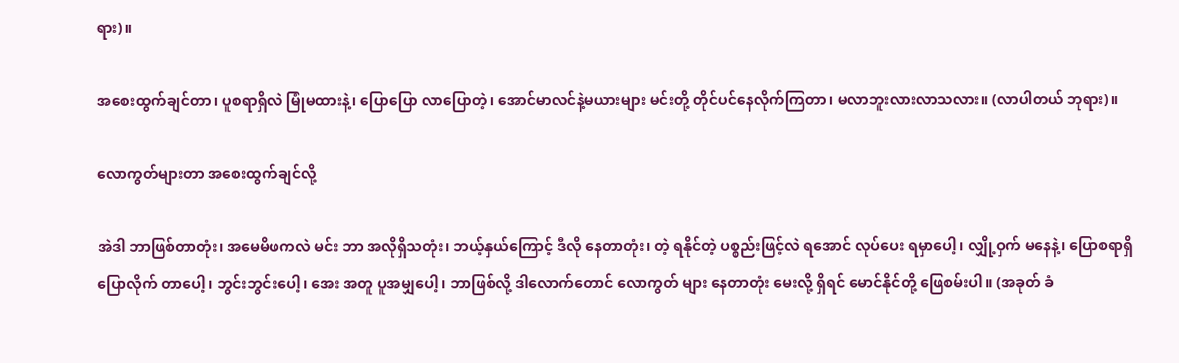ရား)။

အစေးထွက်ချင်တာ၊ ပူစရာရှိလဲ မြုံမထားနဲ့၊ ပြောပြော လာပြောတဲ့၊ အောင်မာလင်နဲ့မယားများ မင်းတို့ တိုင်ပင်နေလိုက်ကြတာ၊ မလာဘူးလားလာသလား။ (လာပါတယ် ဘုရား)။

လောကွတ်များတာ အစေးထွက်ချင်လို့

အဲဒါ ဘာဖြစ်တာတုံး၊ အမေမိဖကလဲ မင်း ဘာ အလိုရှိသတုံး၊ ဘယ့်နှယ်ကြောင့် ဒီလို နေတာတုံး၊ တဲ့ ရနိုင်တဲ့ ပစ္စည်းဖြင့်လဲ ရအောင် လုပ်ပေး ရမှာပေါ့၊ လျှို့ဝှက် မနေနဲ့၊ ပြောစရာရှိ ပြောလိုက် တာပေါ့၊ ဘွင်းဘွင်းပေါ့၊ အေး အတူ ပူအမျှပေါ့၊ ဘာဖြစ်လို့ ဒါလောက်တောင် လောကွတ် များ နေတာတုံး မေးလို့ ရှိရင် မောင်နိုင်တို့ ဖြေစမ်းပါ။ (အခုတ် ခံ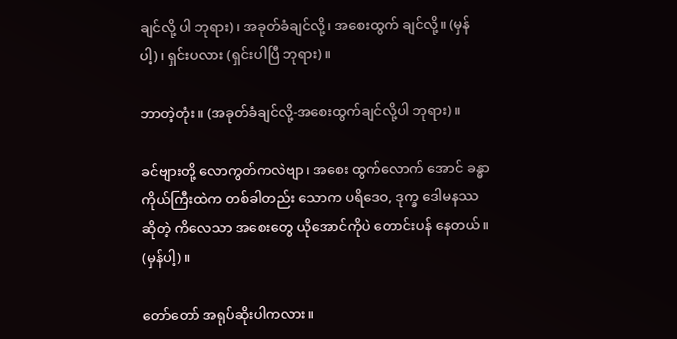ချင်လို့ ပါ ဘုရား)၊ အခုတ်ခံချင်လို့၊ အစေးထွက် ချင်လို့။ (မှန်ပါ့)၊ ရှင်းပလား (ရှင်းပါပြီ ဘုရား)။

ဘာတဲ့တုံး။ (အခုတ်ခံချင်လို့-အစေးထွက်ချင်လို့ပါ ဘုရား)။

ခင်ဗျားတို့ လောကွတ်ကလဲဗျာ၊ အစေး ထွက်လောက် အောင် ခန္ဓာကိုယ်ကြီးထဲက တစ်ခါတည်း သောက ပရိဒေဝ, ဒုက္ခ ဒေါမနဿ ဆိုတဲ့ ကိလေသာ အစေးတွေ ယိုအောင်ကိုပဲ တောင်းပန် နေတယ်။ (မှန်ပါ့)။

တော်တော် အရုပ်ဆိုးပါကလား။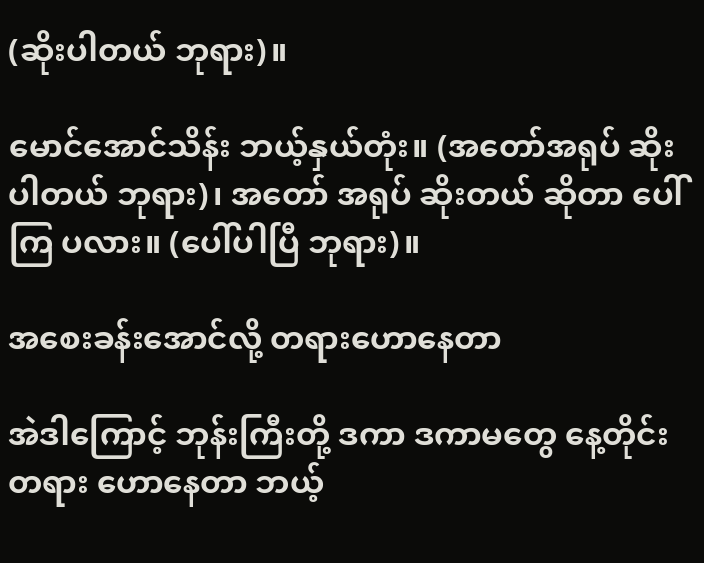(ဆိုးပါတယ် ဘုရား)။

မောင်အောင်သိန်း ဘယ့်နှယ်တုံး။ (အတော်အရုပ် ဆိုးပါတယ် ဘုရား)၊ အတော် အရုပ် ဆိုးတယ် ဆိုတာ ပေါ်ကြ ပလား။ (ပေါ်ပါပြီ ဘုရား)။

အစေးခန်းအောင်လို့ တရားဟောနေတာ

အဲဒါကြောင့် ဘုန်းကြီးတို့ ဒကာ ဒကာမတွေ နေ့တိုင်း တရား ဟောနေတာ ဘယ့်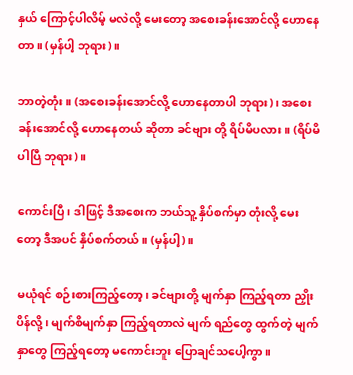နှယ် ကြောင့်ပါလိမ့် မလဲလို့ မေးတော့ အစေးခန်းအောင်လို့ ဟောနေတာ။ (မှန်ပါ့ ဘုရား)။

ဘာတဲ့တုံး။ (အစေးခန်းအောင်လို့ ဟောနေတာပါ ဘုရား)၊ အစေးခန်းအောင်လို့ ဟောနေတယ် ဆိုတာ ခင်ဗျား တို့ ရိပ်မိပလား။ (ရိပ်မိပါပြီ ဘုရား)။

ကောင်းပြီ၊ ဒါဖြင့် ဒီအစေးက ဘယ်သူ့ နှိပ်စက်မှာ တုံးလို့ မေးတော့ ဒီအပင် နှိပ်စက်တယ်။ (မှန်ပါ့)။

မယုံရင် စဉ်းစားကြည့်တော့၊ ခင်ဗျားတို့ မျက်နှာ ကြည့်ရတာ ညှိုးပိန်လို့၊ မျက်စိမျက်နှာ ကြည့်ရတာလဲ မျက် ရည်တွေ ထွက်တဲ့ မျက်နှာတွေ ကြည့်ရတော့ မကောင်းဘူး ပြောချင်သပေါ့ကွာ။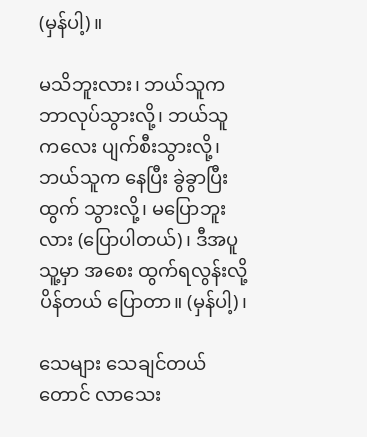(မှန်ပါ့)။

မသိဘူးလား၊ ဘယ်သူက ဘာလုပ်သွားလို့၊ ဘယ်သူ ကလေး ပျက်စီးသွားလို့၊ ဘယ်သူက နေပြီး ခွဲခွာပြီး ထွက် သွားလို့၊ မပြောဘူးလား (ပြောပါတယ်)၊ ဒီအပူ သူ့မှာ အစေး ထွက်ရလွန်းလို့ ပိန်တယ် ပြောတာ။ (မှန်ပါ့)၊

သေများ သေချင်တယ်တောင် လာသေး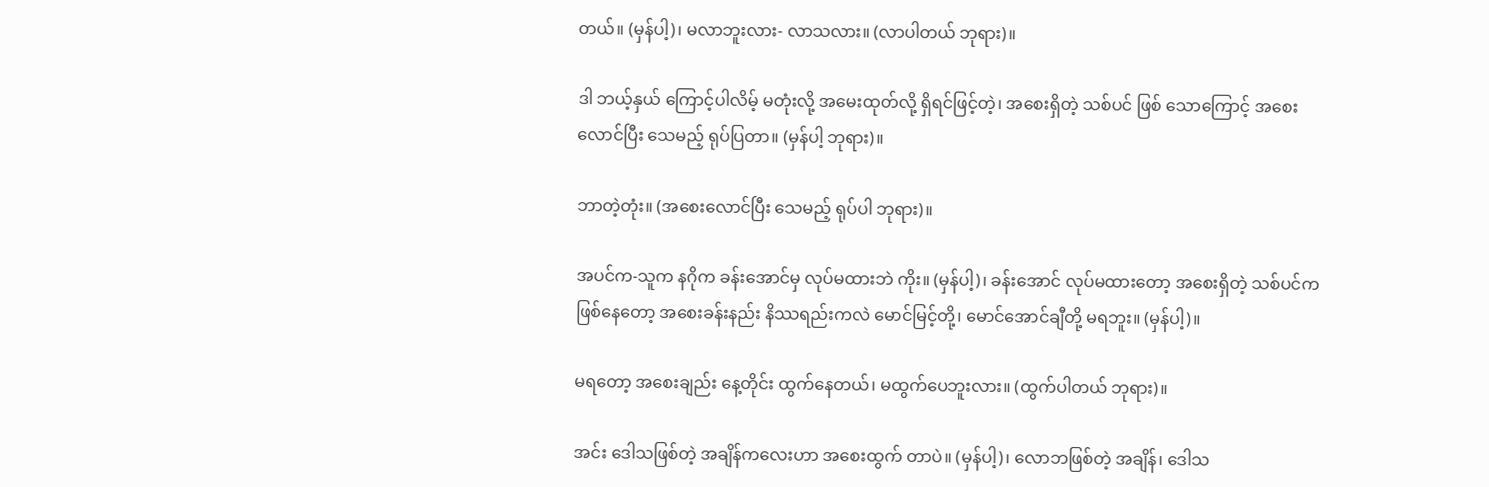တယ်။ (မှန်ပါ့)၊ မလာဘူးလား- လာသလား။ (လာပါတယ် ဘုရား)။

ဒါ ဘယ့်နှယ် ကြောင့်ပါလိမ့် မတုံးလို့ အမေးထုတ်လို့ ရှိရင်ဖြင့်တဲ့၊ အစေးရှိတဲ့ သစ်ပင် ဖြစ် သောကြောင့် အစေး လောင်ပြီး သေမည့် ရုပ်ပြတာ။ (မှန်ပါ့ ဘုရား)။

ဘာတဲ့တုံး။ (အစေးလောင်ပြီး သေမည့် ရုပ်ပါ ဘုရား)။

အပင်က-သူက နဂိုက ခန်းအောင်မှ လုပ်မထားဘဲ ကိုး။ (မှန်ပါ့)၊ ခန်းအောင် လုပ်မထားတော့ အစေးရှိတဲ့ သစ်ပင်က ဖြစ်နေတော့ အစေးခန်းနည်း နိဿရည်းကလဲ မောင်မြင့်တို့၊ မောင်အောင်ချီတို့ မရဘူး။ (မှန်ပါ့)။

မရတော့ အစေးချည်း နေ့တိုင်း ထွက်နေတယ်၊ မထွက်ပေဘူးလား။ (ထွက်ပါတယ် ဘုရား)။

အင်း ဒေါသဖြစ်တဲ့ အချိန်ကလေးဟာ အစေးထွက် တာပဲ။ (မှန်ပါ့)၊ လောဘဖြစ်တဲ့ အချိန်၊ ဒေါသ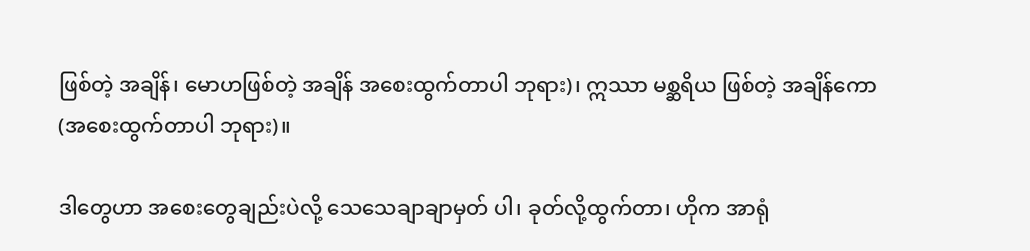ဖြစ်တဲ့ အချိန်၊ မောဟဖြစ်တဲ့ အချိန် အစေးထွက်တာပါ ဘုရား)၊ ဣဿာ မစ္ဆရိယ ဖြစ်တဲ့ အချိန်ကော (အစေးထွက်တာပါ ဘုရား)။

ဒါတွေဟာ အစေးတွေချည်းပဲလို့ သေသေချာချာမှတ် ပါ၊ ခုတ်လို့ထွက်တာ၊ ဟိုက အာရုံ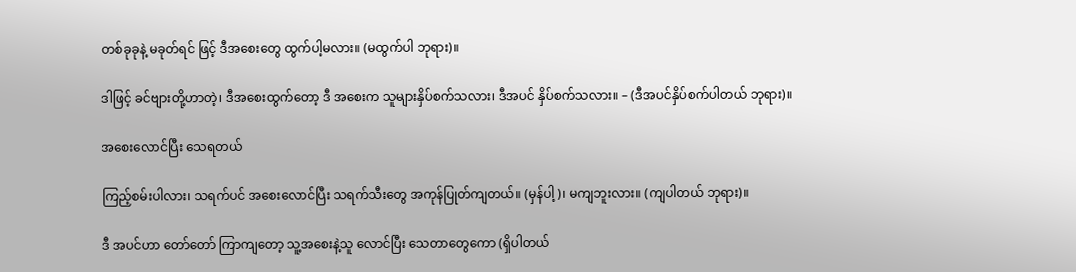တစ်ခုခုနဲ့ မခုတ်ရင် ဖြင့် ဒီအစေးတွေ ထွက်ပါ့မလား။ (မထွက်ပါ ဘုရား)။

ဒါဖြင့် ခင်ဗျားတို့ဟာတဲ့၊ ဒီအစေးထွက်တော့ ဒီ အစေးက သူများနှိပ်စက်သလား၊ ဒီအပင် နှိပ်စက်သလား။ – (ဒီအပင်နှိပ်စက်ပါတယ် ဘုရား)။

အစေးလောင်ပြီး သေရတယ်

ကြည့်စမ်းပါလား၊ သရက်ပင် အစေးလောင်ပြီး သရက်သီးတွေ အကုန်ပြုတ်ကျတယ်။ (မှန်ပါ့)၊ မကျဘူးလား။ (ကျပါတယ် ဘုရား)။

ဒီ အပင်ဟာ တော်တော် ကြာကျတော့ သူ့အစေးနဲ့သူ လောင်ပြီး သေတာတွေကော (ရှိပါတယ်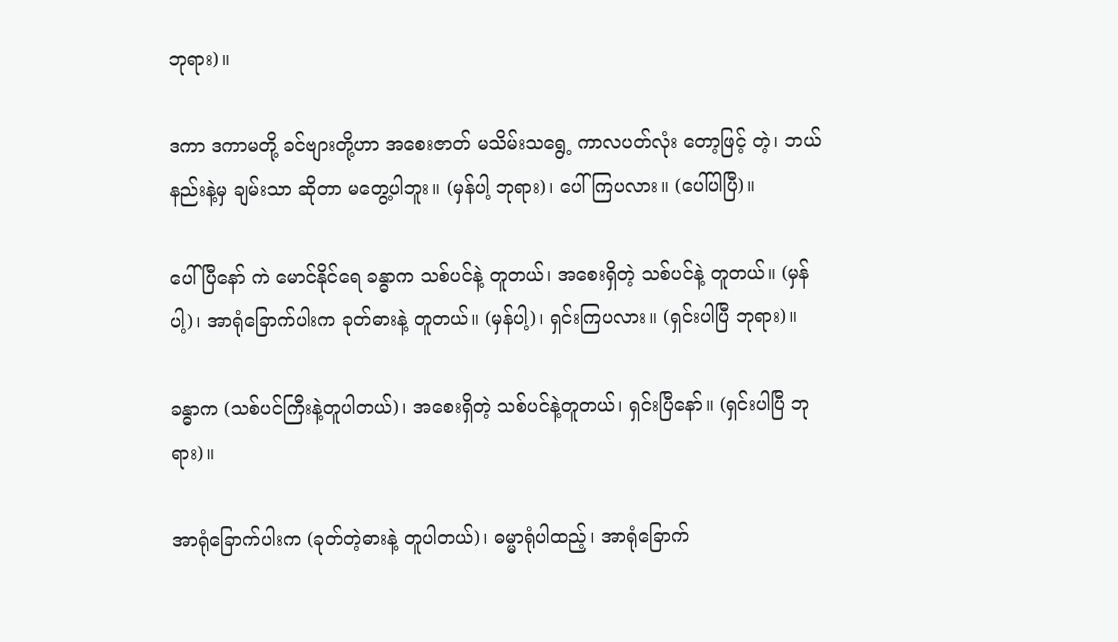ဘုရား)။

ဒကာ ဒကာမတို့ ခင်ဗျားတို့ဟာ အစေးဇာတ် မသိမ်းသရွေ့ ကာလပတ်လုံး တော့ဖြင့် တဲ့၊ ဘယ်နည်းနဲ့မှ ချမ်းသာ ဆိုတာ မတွေ့ပါဘူး။ (မှန်ပါ့ ဘုရား)၊ ပေါ်ကြပလား။ (ပေါ်ပါပြီ)။

ပေါ်ပြီနော် ကဲ မောင်နိုင်ရေ ခန္ဓာက သစ်ပင်နဲ့ တူတယ်၊ အစေးရှိတဲ့ သစ်ပင်နဲ့ တူတယ်။ (မှန်ပါ့)၊ အာရုံခြောက်ပါးက ခုတ်ဓားနဲ့ တူတယ်။ (မှန်ပါ့)၊ ရှင်းကြပလား။ (ရှင်းပါပြီ ဘုရား)။

ခန္ဓာက (သစ်ပင်ကြီးနဲ့တူပါတယ်)၊ အစေးရှိတဲ့ သစ်ပင်နဲ့တူတယ်၊ ရှင်းပြီနော်။ (ရှင်းပါပြီ ဘုရား)။

အာရုံခြောက်ပါးက (ခုတ်တဲ့ဓားနဲ့ တူပါတယ်)၊ ဓမ္မာရုံပါထည့်၊ အာရုံခြောက်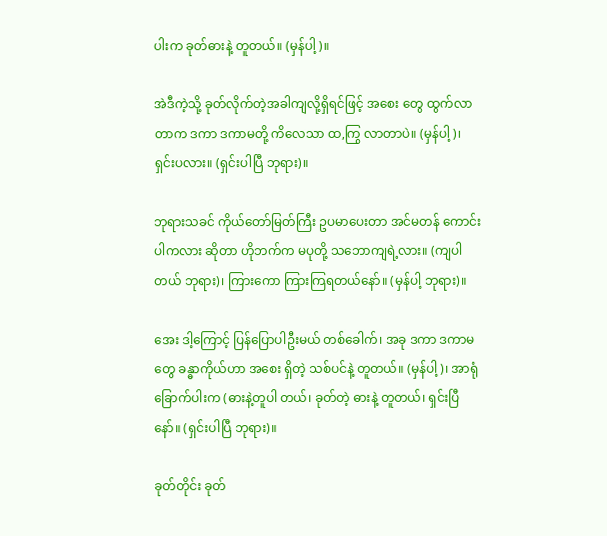ပါးက ခုတ်ဓားနဲ့ တူတယ်။ (မှန်ပါ့)။

အဲဒီကဲ့သို့ ခုတ်လိုက်တဲ့အခါကျလို့ရှိရင်ဖြင့် အစေး တွေ ထွက်လာတာက ဒကာ ဒကာမတို့ ကိလေသာ ထ,ကြွ လာတာပဲ။ (မှန်ပါ့)၊ ရှင်းပလား။ (ရှင်းပါပြီ ဘုရား)။

ဘုရားသခင် ကိုယ်တော်မြတ်ကြီး ဥပမာပေးတာ အင်မတန် ကောင်းပါကလား ဆိုတာ ဟိုဘက်က မပုတို့ သဘောကျရဲ့လား။ (ကျပါတယ် ဘုရား)၊ ကြားကော ကြားကြရတယ်နော်။ (မှန်ပါ့ ဘုရား)။

အေး ဒါ့ကြောင့် ပြန်ပြောပါဦးမယ် တစ်ခေါက်၊ အခု ဒကာ ဒကာမတွေ ခန္ဓာကိုယ်ဟာ အစေး ရှိတဲ့ သစ်ပင်နဲ့ တူတယ်။ (မှန်ပါ့)၊ အာရုံခြောက်ပါးက (ဓားနဲ့တူပါ တယ်၊ ခုတ်တဲ့ ဓားနဲ့ တူတယ်၊ ရှင်းပြီနော်။ (ရှင်းပါပြီ ဘုရား)။

ခုတ်တိုင်း ခုတ်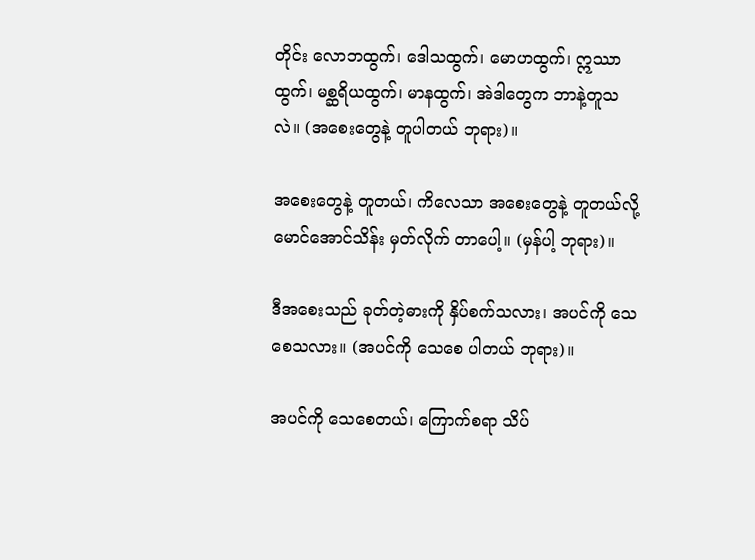တိုင်း လောဘထွက်၊ ဒေါသထွက်၊ မောဟထွက်၊ ဣဿာထွက်၊ မစ္ဆရိယထွက်၊ မာနထွက်၊ အဲဒါတွေက ဘာနဲ့တူသလဲ။ (အစေးတွေနဲ့ တူပါတယ် ဘုရား)။

အစေးတွေနဲ့ တူတယ်၊ ကိလေသာ အစေးတွေနဲ့ တူတယ်လို့ မောင်အောင်သိန်း မှတ်လိုက် တာပေါ့။ (မှန်ပါ့ ဘုရား)။

ဒီအစေးသည် ခုတ်တဲ့ဓားကို နှိပ်စက်သလား၊ အပင်ကို သေစေသလား။ (အပင်ကို သေစေ ပါတယ် ဘုရား)။

အပင်ကို သေစေတယ်၊ ကြောက်စရာ သိပ်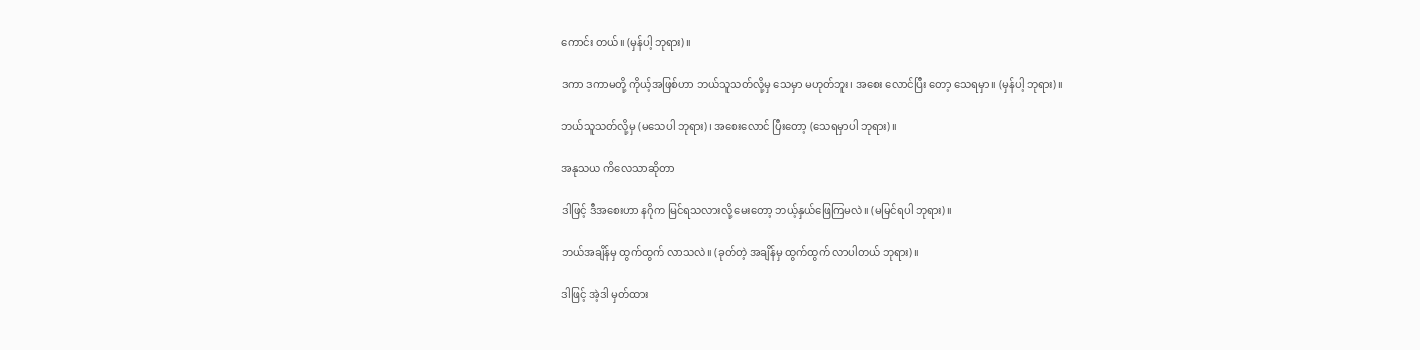ကောင်း တယ်။ (မှန်ပါ့ ဘုရား)။

ဒကာ ဒကာမတို့ ကိုယ့်အဖြစ်ဟာ ဘယ်သူသတ်လို့မှ သေမှာ မဟုတ်ဘူး၊ အစေး လောင်ပြီး တော့ သေရမှာ။ (မှန်ပါ့ ဘုရား)။

ဘယ်သူသတ်လို့မှ (မသေပါ ဘုရား)၊ အစေးလောင် ပြီးတော့ (သေရမှာပါ ဘုရား)။

အနုသယ ကိလေသာဆိုတာ

ဒါဖြင့် ဒီအစေးဟာ နဂိုက မြင်ရသလားလို့ မေးတော့ ဘယ့်နှယ်ဖြေကြမလဲ။ (မမြင်ရပါ ဘုရား)။

ဘယ်အချိန်မှ ထွက်ထွက် လာသလဲ။ (ခုတ်တဲ့ အချိန်မှ ထွက်ထွက် လာပါတယ် ဘုရား)။

ဒါဖြင့် အဲ့ဒါ မှတ်ထား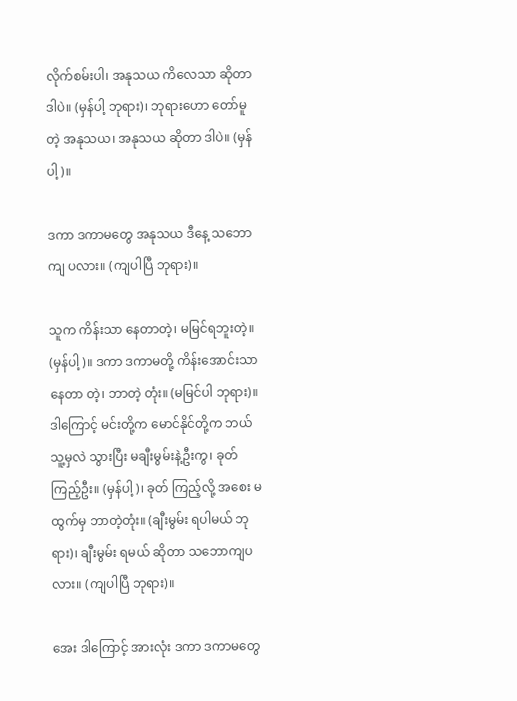လိုက်စမ်းပါ၊ အနုသယ ကိလေသာ ဆိုတာ ဒါပဲ။ (မှန်ပါ့ ဘုရား)၊ ဘုရားဟော တော်မူတဲ့ အနုသယ၊ အနုသယ ဆိုတာ ဒါပဲ။ (မှန်ပါ့)။

ဒကာ ဒကာမတွေ အနုသယ ဒီနေ့ သဘောကျ ပလား။ (ကျပါပြီ ဘုရား)။

သူက ကိန်းသာ နေတာတဲ့၊ မမြင်ရဘူးတဲ့။ (မှန်ပါ့)။ ဒကာ ဒကာမတို့ ကိန်းအောင်းသာ နေတာ တဲ့၊ ဘာတဲ့ တုံး။ (မမြင်ပါ ဘုရား)။ ဒါကြောင့် မင်းတို့က မောင်နိုင်တို့က ဘယ်သူ့မှလဲ သွားပြီး မချီးမွမ်းနဲ့ဦးကွ၊ ခုတ်ကြည့်ဦး။ (မှန်ပါ့)၊ ခုတ် ကြည့်လို့ အစေး မထွက်မှ ဘာတဲ့တုံး။ (ချီးမွမ်း ရပါမယ် ဘုရား)၊ ချီးမွမ်း ရမယ် ဆိုတာ သဘောကျပလား။ (ကျပါပြီ ဘုရား)။

အေး ဒါကြောင့် အားလုံး ဒကာ ဒကာမတွေ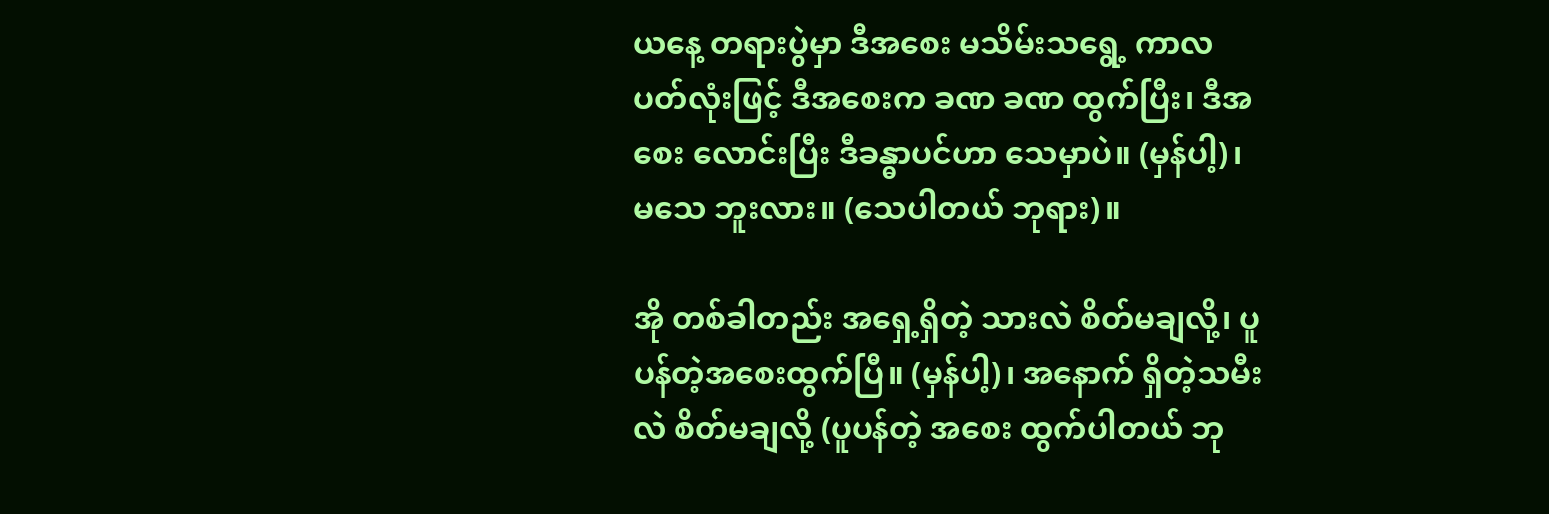ယနေ့ တရားပွဲမှာ ဒီအစေး မသိမ်းသရွေ့ ကာလ ပတ်လုံးဖြင့် ဒီအစေးက ခဏ ခဏ ထွက်ပြီး၊ ဒီအစေး လောင်းပြီး ဒီခန္ဓာပင်ဟာ သေမှာပဲ။ (မှန်ပါ့)၊ မသေ ဘူးလား။ (သေပါတယ် ဘုရား)။

အို တစ်ခါတည်း အရှေ့ရှိတဲ့ သားလဲ စိတ်မချလို့၊ ပူပန်တဲ့အစေးထွက်ပြီ။ (မှန်ပါ့)၊ အနောက် ရှိတဲ့သမီးလဲ စိတ်မချလို့ (ပူပန်တဲ့ အစေး ထွက်ပါတယ် ဘု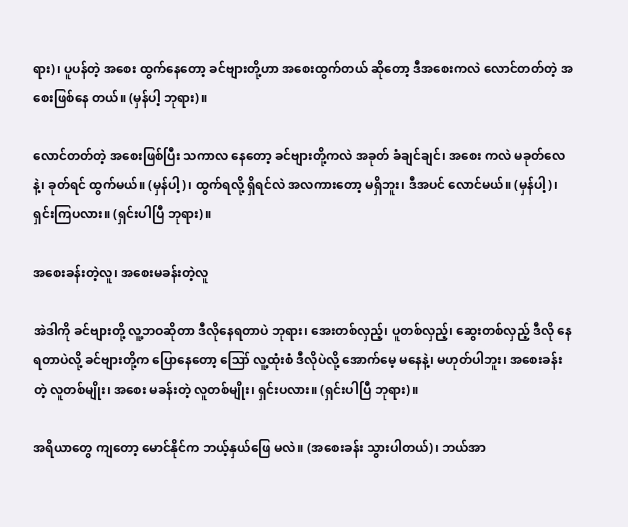ရား)၊ ပူပန်တဲ့ အစေး ထွက်နေတော့ ခင်ဗျားတို့ဟာ အစေးထွက်တယ် ဆိုတော့ ဒီအစေးကလဲ လောင်တတ်တဲ့ အစေးဖြစ်နေ တယ်။ (မှန်ပါ့ ဘုရား)။

လောင်တတ်တဲ့ အစေးဖြစ်ပြီး သကာလ နေတော့ ခင်ဗျားတို့ကလဲ အခုတ် ခံချင်ချင်၊ အစေး ကလဲ မခုတ်လေနဲ့၊ ခုတ်ရင် ထွက်မယ်။ (မှန်ပါ့)၊ ထွက်ရလို့ ရှိရင်လဲ အလကားတော့ မရှိဘူး၊ ဒီအပင် လောင်မယ်။ (မှန်ပါ့)၊ ရှင်းကြပလား။ (ရှင်းပါပြီ ဘုရား)။

အစေးခန်းတဲ့လူ၊ အစေးမခန်းတဲ့လူ

အဲဒါကို ခင်ဗျားတို့ လူ့ဘဝဆိုတာ ဒီလိုနေရတာပဲ ဘုရား၊ အေးတစ်လှည့်၊ ပူတစ်လှည့်၊ ဆွေးတစ်လှည့် ဒီလို နေရတာပဲလို့ ခင်ဗျားတို့က ပြောနေတော့ ဪ လူ့ထုံးစံ ဒီလိုပဲလို့ အောက်မေ့ မနေနဲ့၊ မဟုတ်ပါဘူး၊ အစေးခန်းတဲ့ လူတစ်မျိုး၊ အစေး မခန်းတဲ့ လူတစ်မျိုး၊ ရှင်းပလား။ (ရှင်းပါပြီ ဘုရား)။

အရိယာတွေ ကျတော့ မောင်နိုင်က ဘယ့်နှယ်ဖြေ မလဲ။ (အစေးခန်း သွားပါတယ်)၊ ဘယ်အာ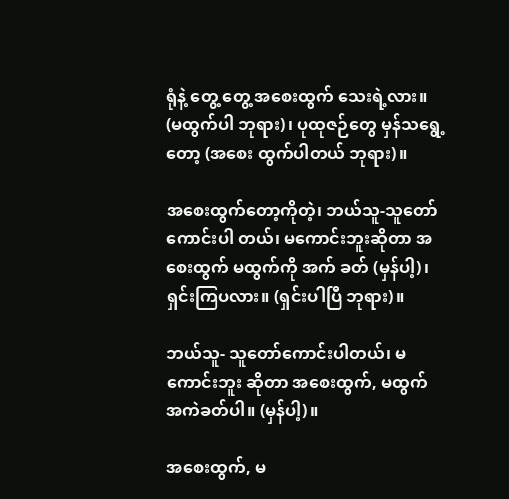ရုံနဲ့ တွေ့ တွေ့ အစေးထွက် သေးရဲ့လား။ (မထွက်ပါ ဘုရား)၊ ပုထုဇဉ်တွေ မှန်သရွေ့တော့ (အစေး ထွက်ပါတယ် ဘုရား)။

အစေးထွက်တော့ကိုတဲ့၊ ဘယ်သူ-သူတော်ကောင်းပါ တယ်၊ မကောင်းဘူးဆိုတာ အစေးထွက် မထွက်ကို အက် ခတ် (မှန်ပါ့)၊ ရှင်းကြပလား။ (ရှင်းပါပြီ ဘုရား)။

ဘယ်သူ- သူတော်ကောင်းပါတယ်၊ မကောင်းဘူး ဆိုတာ အစေးထွက်, မထွက် အကဲခတ်ပါ။ (မှန်ပါ့)။

အစေးထွက်, မ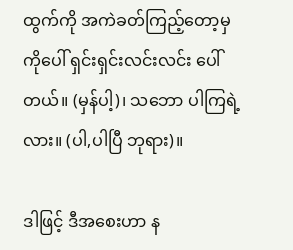ထွက်ကို အကဲခတ်ကြည့်တော့မှ ကိုပေါ် ရှင်းရှင်းလင်းလင်း ပေါ်တယ်။ (မှန်ပါ့)၊ သဘော ပါကြရဲ့လား။ (ပါ,ပါပြီ ဘုရား)။

ဒါဖြင့် ဒီအစေးဟာ န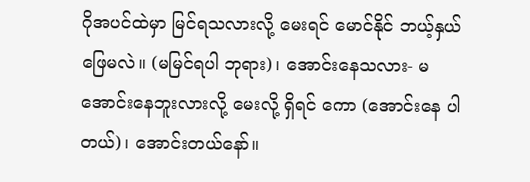ဂိုအပင်ထဲမှာ မြင်ရသလားလို့ မေးရင် မောင်နိုင် ဘယ့်နှယ်ဖြေမလဲ။ (မမြင်ရပါ ဘုရား)၊ အောင်းနေသလား- မအောင်းနေဘူးလားလို့ မေးလို့ ရှိရင် ကော (အောင်းနေ ပါတယ်)၊ အောင်းတယ်နော်။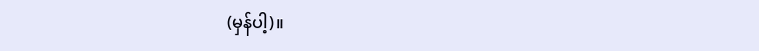(မှန်ပါ့)။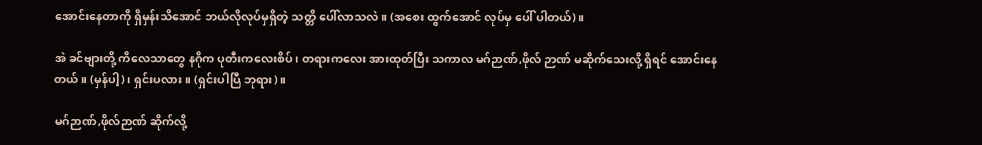အောင်းနေတာကို ရှိမှန်းသိအောင် ဘယ်လိုလုပ်မှရှိတဲ့ သတ္တိ ပေါ်လာသလဲ။ (အစေး ထွက်အောင် လုပ်မှ ပေါ် ပါတယ်)။

အဲ ခင်ဗျားတို့ ကိလေသာတွေ နဂိုက ပုတီးကလေးစိပ်၊ တရားကလေး အားထုတ်ပြီး သကာလ မဂ်ဉာဏ်,ဖိုလ် ဉာဏ် မဆိုက်သေးလို့ ရှိရင် အောင်းနေတယ်။ (မှန်ပါ့)၊ ရှင်းပလား။ (ရှင်းပါပြီ ဘုရား)။

မဂ်ဉာဏ်,ဖိုလ်ဉာဏ် ဆိုက်လို့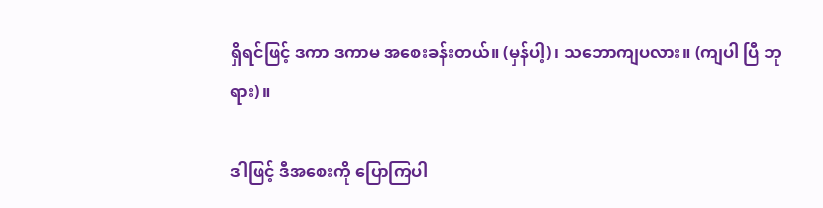ရှိရင်ဖြင့် ဒကာ ဒကာမ အစေးခန်းတယ်။ (မှန်ပါ့)၊ သဘောကျပလား။ (ကျပါ ပြီ ဘုရား)။

ဒါဖြင့် ဒီအစေးကို ပြောကြပါ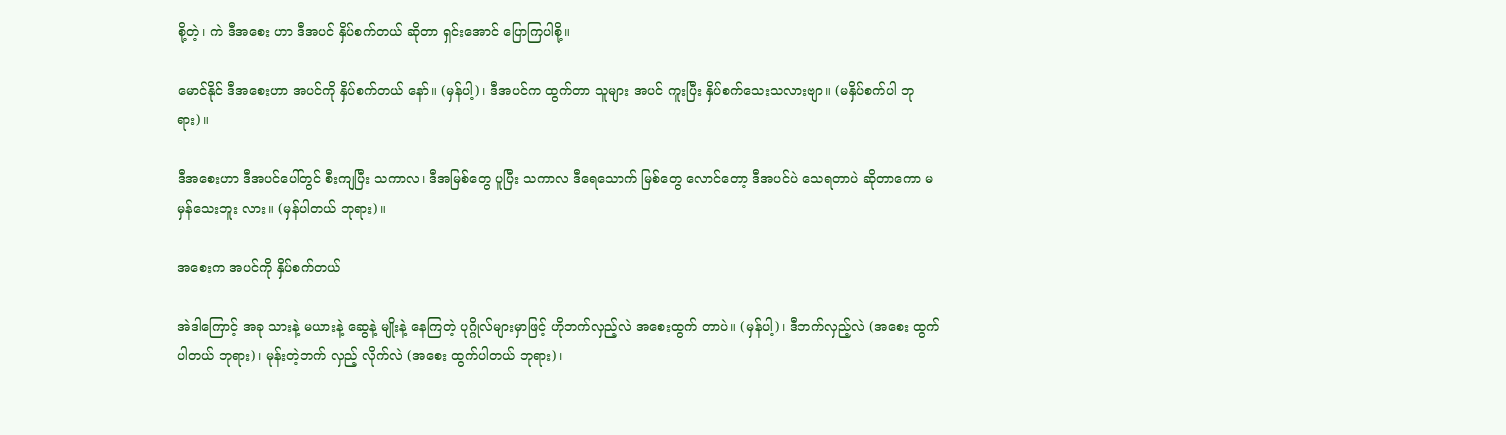စို့တဲ့၊ ကဲ ဒီအစေး ဟာ ဒီအပင် နှိပ်စက်တယ် ဆိုတာ ရှင်းအောင် ပြောကြပါစို့။

မောင်နိုင် ဒီအစေးဟာ အပင်ကို နှိပ်စက်တယ် နော်။ (မှန်ပါ့)၊ ဒီအပင်က ထွက်တာ သူများ အပင် ကူးပြီး နှိပ်စက်သေးသလားဗျာ။ (မနှိပ်စက်ပါ ဘုရား)။

ဒီအစေးဟာ ဒီအပင်ပေါ်တွင် စီးကျပြီး သကာလ၊ ဒီအမြစ်တွေ ပူပြီး သကာလ ဒီရေသောက် မြစ်တွေ လောင်တော့ ဒီအပင်ပဲ သေရတာပဲ ဆိုတာကော မမှန်သေးဘူး လား။ (မှန်ပါတယ် ဘုရား)။

အစေးက အပင်ကို နှိပ်စက်တယ်

အဲဒါကြောင့် အခု သားနဲ့ မယားနဲ့ ဆွေနဲ့ မျိုးနဲ့ နေကြတဲ့ ပုဂ္ဂိုလ်များမှာဖြင့် ဟိုဘက်လှည့်လဲ အစေးထွက် တာပဲ။ (မှန်ပါ့)၊ ဒီဘက်လှည့်လဲ (အစေး ထွက်ပါတယ် ဘုရား)၊ မုန်းတဲ့ဘက် လှည့် လိုက်လဲ (အစေး ထွက်ပါတယ် ဘုရား)၊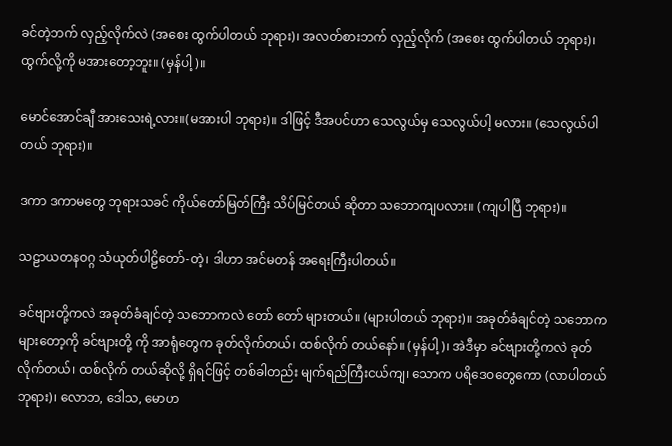ခင်တဲ့ဘက် လှည့်လိုက်လဲ (အစေး ထွက်ပါတယ် ဘုရား)၊ အလတ်စားဘက် လှည့်လိုက် (အစေး ထွက်ပါတယ် ဘုရား)၊ ထွက်လို့ကို မအားတော့ဘူး။ (မှန်ပါ့)။

မောင်အောင်ချီ အားသေးရဲ့လား။(မအားပါ ဘုရား)။ ဒါဖြင့် ဒီအပင်ဟာ သေလွယ်မှ သေလွယ်ပါ့ မလား။ (သေလွယ်ပါတယ် ဘုရား)။

ဒကာ ဒကာမတွေ ဘုရားသခင် ကိုယ်တော်မြတ်ကြီး သိပ်မြင်တယ် ဆိုတာ သဘောကျပလား။ (ကျပါပြီ ဘုရား)။

သဠာယတနဝဂ္ဂ သံယုတ်ပါဠိတော်-တဲ့၊ ဒါဟာ အင်မတန် အရေးကြီးပါတယ်။

ခင်ဗျားတို့ကလဲ အခုတ်ခံချင်တဲ့ သဘောကလဲ တော် တော် များတယ်။ (များပါတယ် ဘုရား)။ အခုတ်ခံချင်တဲ့ သဘောက များတော့ကို ခင်ဗျားတို့ ကို အာရုံတွေက ခုတ်လိုက်တယ်၊ ထစ်လိုက် တယ်နော်။ (မှန်ပါ့)၊ အဲဒီမှာ ခင်ဗျားတို့ကလဲ ခုတ်လိုက်တယ်၊ ထစ်လိုက် တယ်ဆိုလို့ ရှိရင်ဖြင့် တစ်ခါတည်း မျက်ရည်ကြီးငယ်ကျ၊ သောက ပရိဒေဝတွေကော (လာပါတယ် ဘုရား)၊ လောဘ, ဒေါသ, မောဟ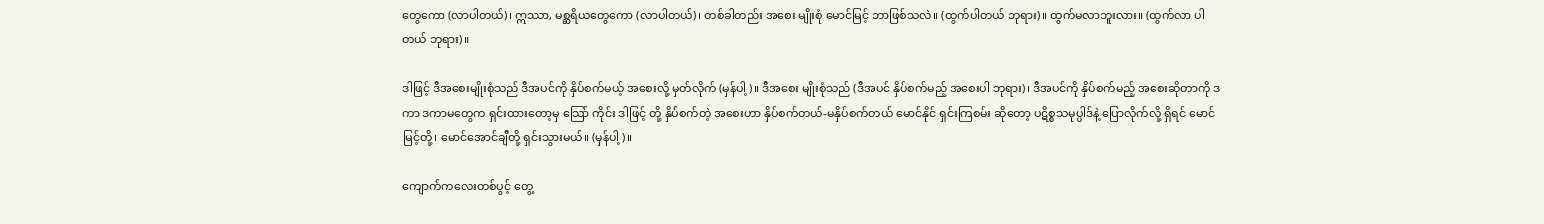တွေကော (လာပါတယ်)၊ ဣဿာ, မစ္ဆရိယတွေကော (လာပါတယ်)၊ တစ်ခါတည်း အစေး မျိုးစုံ မောင်မြင့် ဘာဖြစ်သလဲ။ (ထွက်ပါတယ် ဘုရား)။ ထွက်မလာဘူးလား။ (ထွက်လာ ပါတယ် ဘုရား)။

ဒါဖြင့် ဒီအစေးမျိုးစုံသည် ဒီအပင်ကို နှိပ်စက်မယ့် အစေးလို့ မှတ်လိုက် (မှန်ပါ့)။ ဒီအစေး မျိုးစုံသည် (ဒီအပင် နှိပ်စက်မည့် အစေးပါ ဘုရား)၊ ဒီအပင်ကို နှိပ်စက်မည့် အစေးဆိုတာကို ဒကာ ဒကာမတွေက ရှင်းထားတော့မှ သြော် ကိုင်း ဒါဖြင့် တို့ နှိပ်စက်တဲ့ အစေးဟာ နှိပ်စက်တယ်-မနှိပ်စက်တယ် မောင်နိုင် ရှင်းကြစမ်း ဆိုတော့ ပဋိစ္စသမုပ္ပါဒ်နဲ့ ပြောလိုက်လို့ ရှိရင် မောင်မြင့်တို့၊ မောင်အောင်ချီတို့ ရှင်းသွားမယ်။ (မှန်ပါ့)။

ကျောက်ကလေးတစ်ပွင့် တွေ့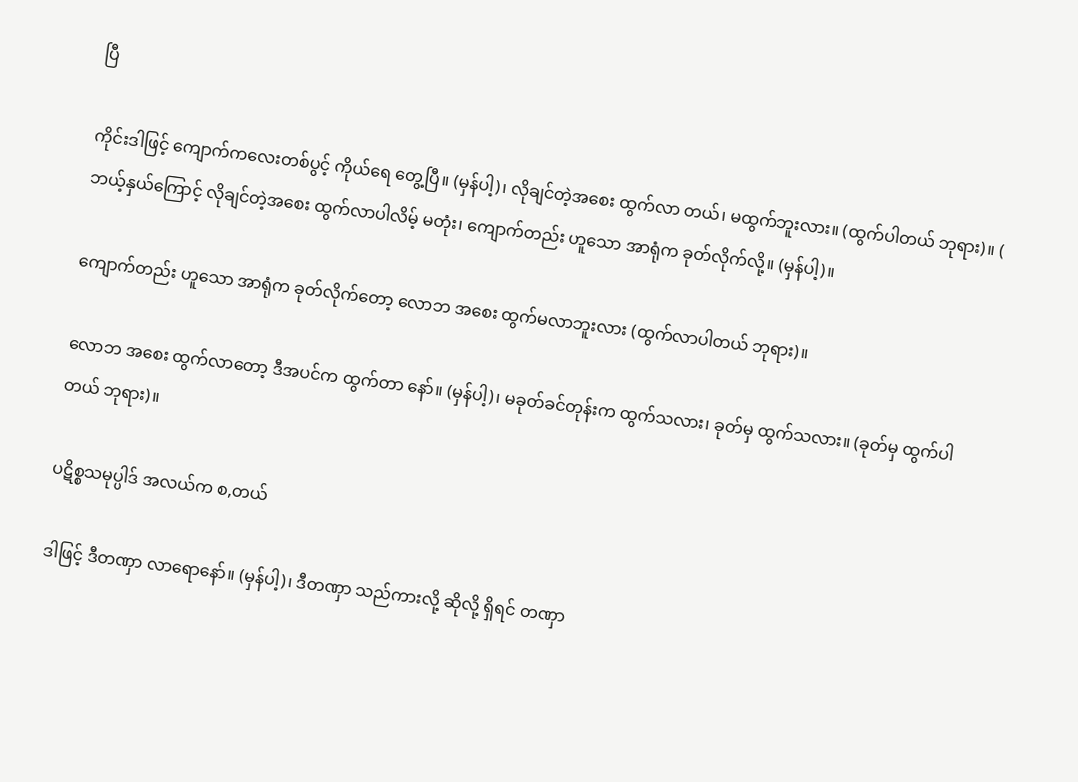ပြီ

ကိုင်းဒါဖြင့် ကျောက်ကလေးတစ်ပွင့် ကိုယ်ရေ တွေ့ပြီ။ (မှန်ပါ့)၊ လိုချင်တဲ့အစေး ထွက်လာ တယ်၊ မထွက်ဘူးလား။ (ထွက်ပါတယ် ဘုရား)။ ( ဘယ့်နှယ်ကြောင့် လိုချင်တဲ့အစေး ထွက်လာပါလိမ့် မတုံး၊ ကျောက်တည်း ဟူသော အာရုံက ခုတ်လိုက်လို့။ (မှန်ပါ့)။

ကျောက်တည်း ဟူသော အာရုံက ခုတ်လိုက်တော့ လောဘ အစေး ထွက်မလာဘူးလား (ထွက်လာပါတယ် ဘုရား)။

လောဘ အစေး ထွက်လာတော့ ဒီအပင်က ထွက်တာ နော်။ (မှန်ပါ့)၊ မခုတ်ခင်တုန်းက ထွက်သလား၊ ခုတ်မှ ထွက်သလား။ (ခုတ်မှ ထွက်ပါတယ် ဘုရား)။

ပဋိစ္စသမုပ္ပါဒ် အလယ်က စ,တယ်

ဒါဖြင့် ဒီတဏှာ လာရောနော်။ (မှန်ပါ့)၊ ဒီတဏှာ သည်ကားလို့ ဆိုလို့ ရှိရင် တဏှာ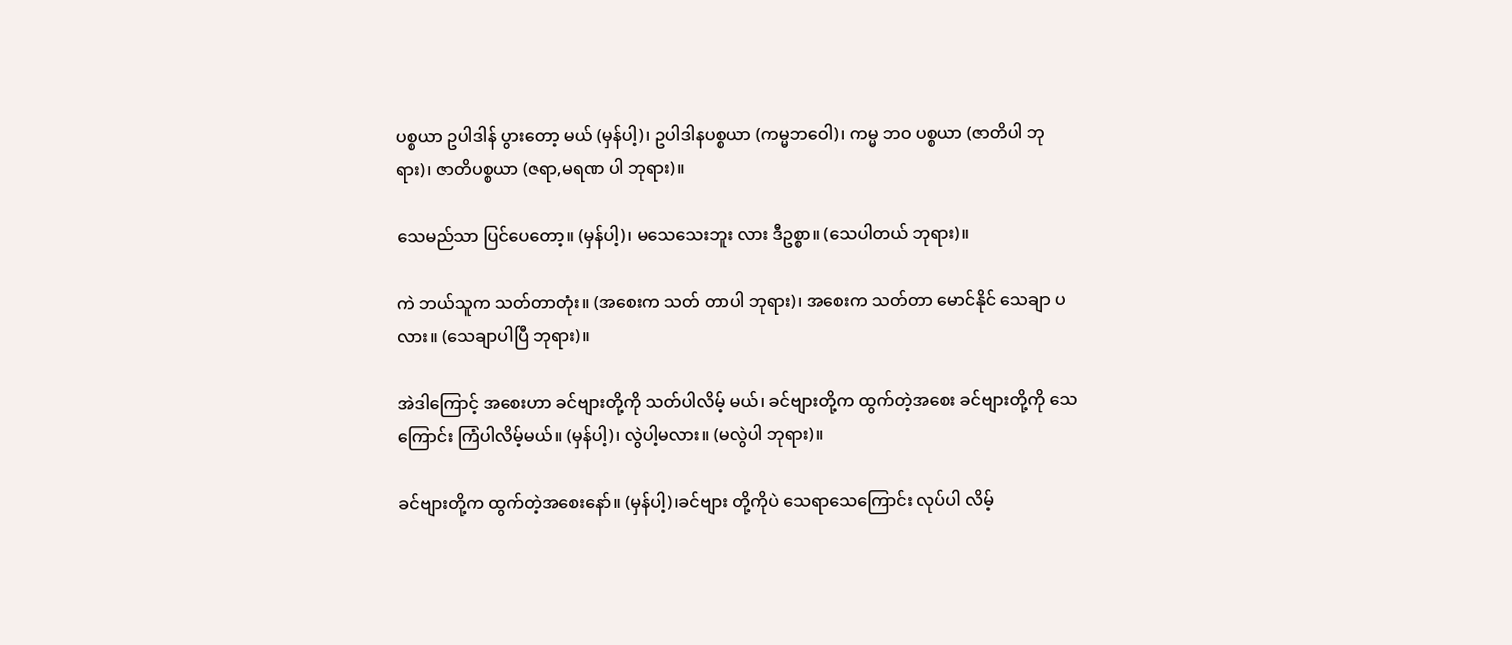ပစ္စယာ ဥပါဒါန် ပွားတော့ မယ် (မှန်ပါ့)၊ ဥပါဒါနပစ္စယာ (ကမ္မဘဝေါ)၊ ကမ္မ ဘဝ ပစ္စယာ (ဇာတိပါ ဘုရား)၊ ဇာတိပစ္စယာ (ဇရာ,မရဏ ပါ ဘုရား)။

သေမည်သာ ပြင်ပေတော့။ (မှန်ပါ့)၊ မသေသေးဘူး လား ဒီဥစ္စာ။ (သေပါတယ် ဘုရား)။

ကဲ ဘယ်သူက သတ်တာတုံး။ (အစေးက သတ် တာပါ ဘုရား)၊ အစေးက သတ်တာ မောင်နိုင် သေချာ ပလား။ (သေချာပါပြီ ဘုရား)။

အဲဒါကြောင့် အစေးဟာ ခင်ဗျားတို့ကို သတ်ပါလိမ့် မယ်၊ ခင်ဗျားတို့က ထွက်တဲ့အစေး ခင်ဗျားတို့ကို သေကြောင်း ကြံပါလိမ့်မယ်။ (မှန်ပါ့)၊ လွဲပါ့မလား။ (မလွဲပါ ဘုရား)။

ခင်ဗျားတို့က ထွက်တဲ့အစေးနော်။ (မှန်ပါ့)၊ခင်ဗျား တို့ကိုပဲ သေရာသေကြောင်း လုပ်ပါ လိမ့်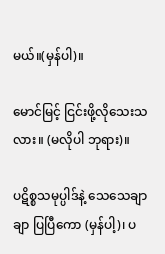မယ်။(မှန်ပါ)။

မောင်မြင့် ငြင်းဖို့လိုသေးသလား။ (မလိုပါ ဘုရား)။

ပဋိစ္စသမုပ္ပါဒ်နဲ့ သေသေချာချာ ပြပြီကော (မှန်ပါ့)၊ ပ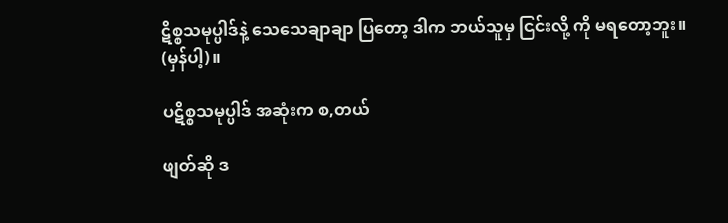ဋိစ္စသမုပ္ပါဒ်နဲ့ သေသေချာချာ ပြတော့ ဒါက ဘယ်သူမှ ငြင်းလို့ ကို မရတော့ဘူး။ (မှန်ပါ့)။

ပဋိစ္စသမုပ္ပါဒ် အဆုံးက စ,တယ်

ဖျတ်ဆို ဒ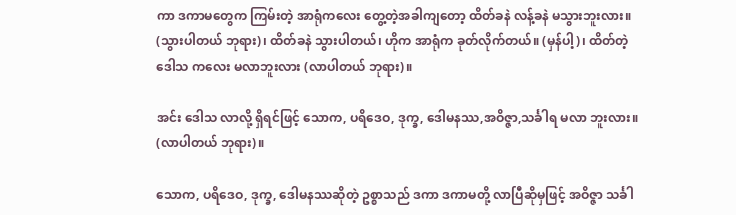ကာ ဒကာမတွေက ကြမ်းတဲ့ အာရုံကလေး တွေ့တဲ့အခါကျတော့ ထိတ်ခနဲ လန့်ခနဲ မသွားဘူးလား။ (သွားပါတယ် ဘုရား)၊ ထိတ်ခနဲ သွားပါတယ်၊ ဟိုက အာရုံက ခုတ်လိုက်တယ်။ (မှန်ပါ့)၊ ထိတ်တဲ့ ဒေါသ ကလေး မလာဘူးလား (လာပါတယ် ဘုရား)။

အင်း ဒေါသ လာလို့ ရှိရင်ဖြင့် သောက, ပရိဒေဝ, ဒုက္ခ, ဒေါမနဿ,အဝိဇ္ဇာ,သင်္ခါရ မလာ ဘူးလား။ (လာပါတယ် ဘုရား)။

သောက, ပရိဒေဝ, ဒုက္ခ, ဒေါမနဿဆိုတဲ့ ဥစ္စာသည် ဒကာ ဒကာမတို့ လာပြီဆိုမှဖြင့် အဝိဇ္ဇာ သင်္ခါ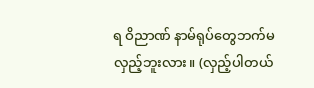ရ ဝိညာဏ် နာမ်ရုပ်တွေဘက်မလှည့်ဘူးလား။ (လှည့်ပါတယ်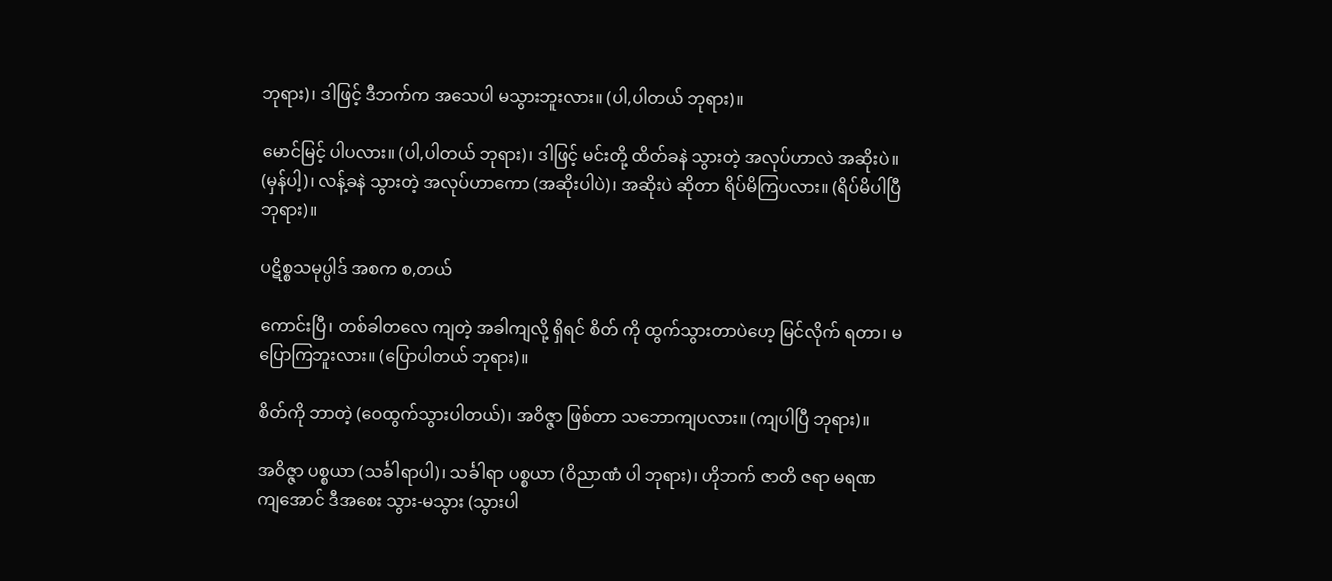ဘုရား)၊ ဒါဖြင့် ဒီဘက်က အသေပါ မသွားဘူးလား။ (ပါ,ပါတယ် ဘုရား)။

မောင်မြင့် ပါပလား။ (ပါ,ပါတယ် ဘုရား)၊ ဒါဖြင့် မင်းတို့ ထိတ်ခနဲ သွားတဲ့ အလုပ်ဟာလဲ အဆိုးပဲ။ (မှန်ပါ့)၊ လန့်ခနဲ သွားတဲ့ အလုပ်ဟာကော (အဆိုးပါပဲ)၊ အဆိုးပဲ ဆိုတာ ရိပ်မိကြပလား။ (ရိပ်မိပါပြီ ဘုရား)။

ပဋိစ္စသမုပ္ပါဒ် အစက စ,တယ်

ကောင်းပြီ၊ တစ်ခါတလေ ကျတဲ့ အခါကျလို့ ရှိရင် စိတ် ကို ထွက်သွားတာပဲဟေ့ မြင်လိုက် ရတာ၊ မပြောကြဘူးလား။ (ပြောပါတယ် ဘုရား)။

စိတ်ကို ဘာတဲ့ (ဝေထွက်သွားပါတယ်)၊ အဝိဇ္ဇာ ဖြစ်တာ သဘောကျပလား။ (ကျပါပြီ ဘုရား)။

အဝိဇ္ဇာ ပစ္စယာ (သင်္ခါရာပါ)၊ သင်္ခါရာ ပစ္စယာ (ဝိညာဏံ ပါ ဘုရား)၊ ဟိုဘက် ဇာတိ ဇရာ မရဏ ကျအောင် ဒီအစေး သွား-မသွား (သွားပါ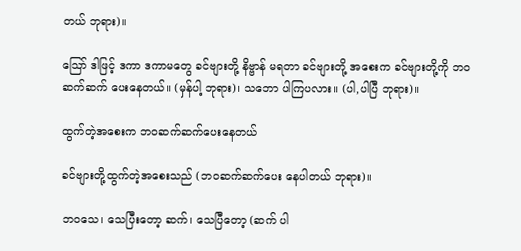တယ် ဘုရား)။

သြော် ဒါဖြင့် ဒကာ ဒကာမတွေ ခင်ဗျားတို့ နိဗ္ဗာန် မရတာ ခင်ဗျားတို့ အစေးက ခင်ဗျားတို့ကို ဘဝ ဆက်ဆက် ပေးနေတယ်။ (မှန်ပါ့ ဘုရား)၊ သဘော ပါကြပလား။ (ပါ,ပါပြီ ဘုရား)။

ထွက်တဲ့အစေးက ဘဝဆက်ဆက်ပေးနေတယ်

ခင်ဗျားတို့ထွက်တဲ့အစေးသည် (ဘဝဆက်ဆက်ပေး နေပါတယ် ဘုရား)။

ဘဝသေ၊ သေပြီးတော့ ဆက်၊ သေပြီတော့ (ဆက် ပါ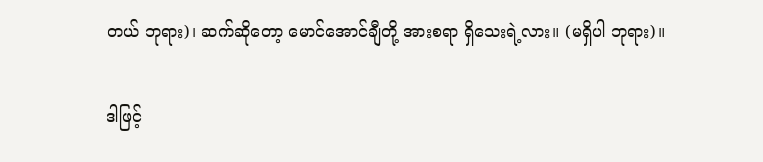တယ် ဘုရား)၊ ဆက်ဆိုတော့ မောင်အောင်ချီတို့ အားစရာ ရှိသေးရဲ့လား။ (မရှိပါ ဘုရား)။

ဒါဖြင့်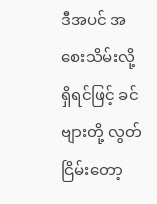ဒီအပင် အစေးသိမ်းလို့ ရှိရင်ဖြင့် ခင်ဗျားတို့ လွတ်ငြိမ်းတော့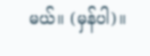မယ်။ (မှန်ပါ)။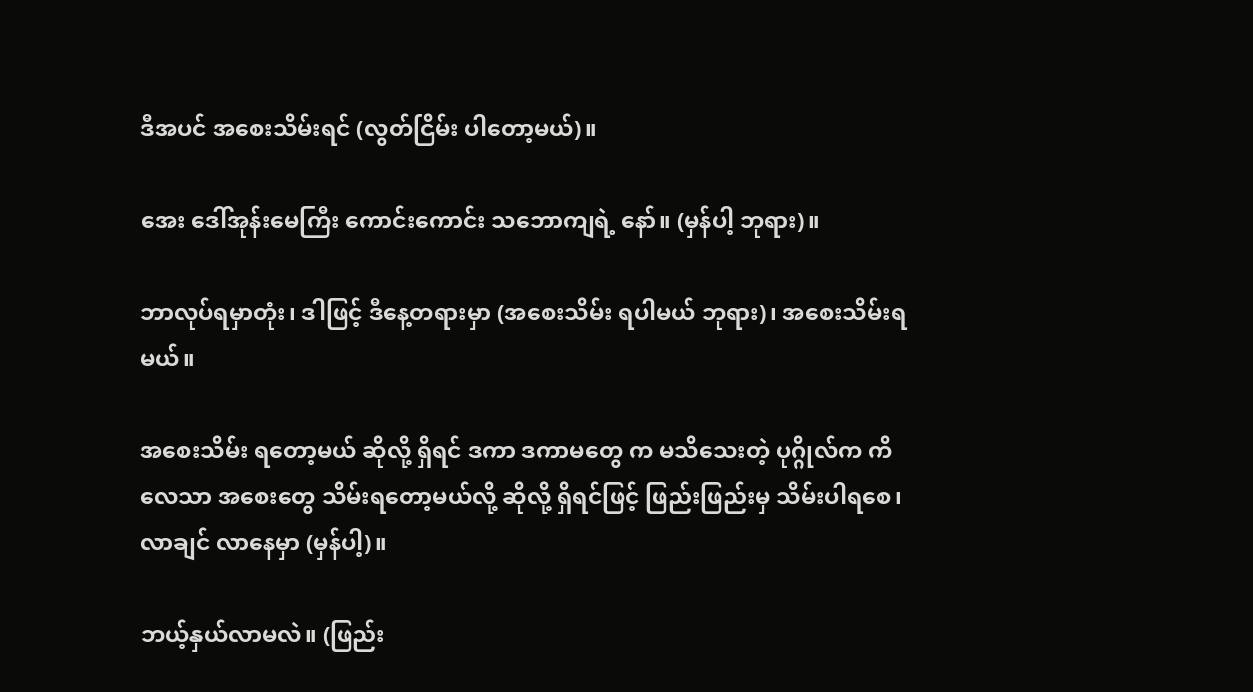ဒီအပင် အစေးသိမ်းရင် (လွတ်ငြိမ်း ပါတော့မယ်)။

အေး ဒေါ်အုန်းမေကြီး ကောင်းကောင်း သဘောကျရဲ့ နော်။ (မှန်ပါ့ ဘုရား)။

ဘာလုပ်ရမှာတုံး၊ ဒါဖြင့် ဒီနေ့တရားမှာ (အစေးသိမ်း ရပါမယ် ဘုရား)၊ အစေးသိမ်းရမယ်။

အစေးသိမ်း ရတော့မယ် ဆိုလို့ ရှိရင် ဒကာ ဒကာမတွေ က မသိသေးတဲ့ ပုဂ္ဂိုလ်က ကိလေသာ အစေးတွေ သိမ်းရတော့မယ်လို့ ဆိုလို့ ရှိရင်ဖြင့် ဖြည်းဖြည်းမှ သိမ်းပါရစေ၊ လာချင် လာနေမှာ (မှန်ပါ့)။

ဘယ့်နှယ်လာမလဲ။ (ဖြည်း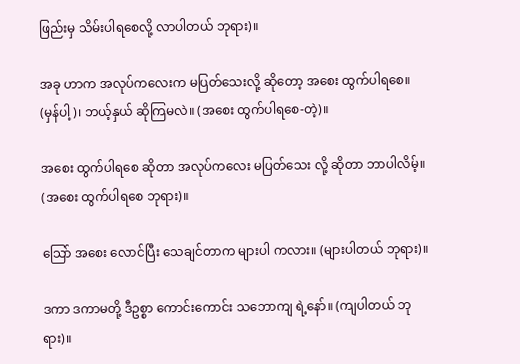ဖြည်းမှ သိမ်းပါရစေလို့ လာပါတယ် ဘုရား)။

အခု ဟာက အလုပ်ကလေးက မပြတ်သေးလို့ ဆိုတော့ အစေး ထွက်ပါရစေ။ (မှန်ပါ့)၊ ဘယ့်နှယ် ဆိုကြမလဲ။ (အစေး ထွက်ပါရစေ-တဲ့)။

အစေး ထွက်ပါရစေ ဆိုတာ အလုပ်ကလေး မပြတ်သေး လို့ ဆိုတာ ဘာပါလိမ့်။ (အစေး ထွက်ပါရစေ ဘုရား)။

သြော် အစေး လောင်ပြီး သေချင်တာက များပါ ကလား။ (များပါတယ် ဘုရား)။

ဒကာ ဒကာမတို့ ဒီဥစ္စာ ကောင်းကောင်း သဘောကျ ရဲ့နော်။ (ကျပါတယ် ဘုရား)။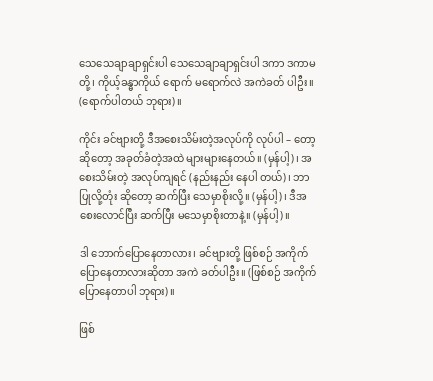သေသေချာချာရှင်းပါ သေသေချာချာရှင်းပါ ဒကာ ဒကာမတို့၊ ကိုယ့်ခန္ဓာကိုယ် ရောက် မရောက်လဲ အကဲခတ် ပါဦး။ (ရောက်ပါတယ် ဘုရား)။

ကိုင်း ခင်ဗျားတို့ ဒီအစေးသိမ်းတဲ့အလုပ်ကို လုပ်ပါ – တော့ ဆိုတော့ အခုတ်ခံတဲ့အထဲ များများနေတယ်။ (မှန်ပါ့)၊ အစေးသိမ်းတဲ့ အလုပ်ကျရင် (နည်းနည်း နေပါ တယ်)၊ ဘာပြုလို့တုံး ဆိုတော့ ဆက်ပြီး သေမှာစိုးလို့။ (မှန်ပါ့)၊ ဒီအစေးလောင်ပြီး ဆက်ပြီး မသေမှာစိုးတာနဲ့။ (မှန်ပါ့)။

ဒါ ဘောက်ပြောနေတာလား၊ ခင်ဗျားတို့ ဖြစ်စဉ် အကိုက် ပြောနေတာလားဆိုတာ အကဲ ခတ်ပါဦး။ (ဖြစ်စဉ် အကိုက် ပြောနေတာပါ ဘုရား)။

ဖြစ်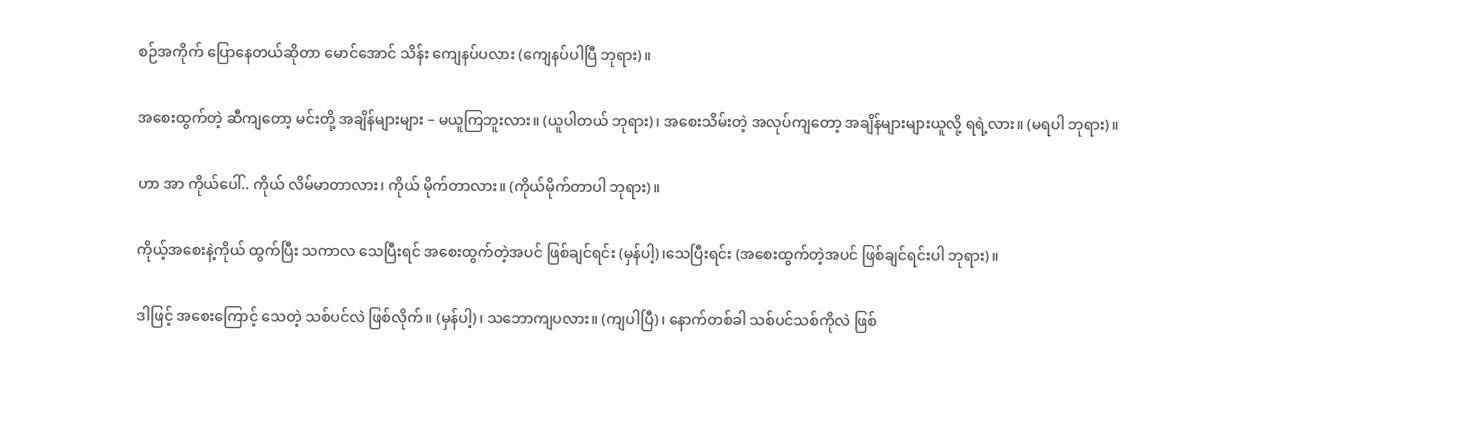စဉ်အကိုက် ပြောနေတယ်ဆိုတာ မောင်အောင် သိန်း ကျေနပ်ပလား (ကျေနပ်ပါပြီ ဘုရား)။

အစေးထွက်တဲ့ ဆီကျတော့ မင်းတို့ အချိန်များများ – မယူကြဘူးလား။ (ယူပါတယ် ဘုရား)၊ အစေးသိမ်းတဲ့ အလုပ်ကျတော့ အချိန်များများယူလို့ ရရဲ့လား။ (မရပါ ဘုရား)။

ဟာ အာ ကိုယ်ပေါ်.. ကိုယ် လိမ်မာတာလား၊ ကိုယ် မိုက်တာလား။ (ကိုယ်မိုက်တာပါ ဘုရား)။

ကိုယ့်အစေးနဲ့ကိုယ် ထွက်ပြီး သကာလ သေပြီးရင် အစေးထွက်တဲ့အပင် ဖြစ်ချင်ရင်း (မှန်ပါ့)၊သေပြီးရင်း (အစေးထွက်တဲ့အပင် ဖြစ်ချင်ရင်းပါ ဘုရား)။

ဒါဖြင့် အစေးကြောင့် သေတဲ့ သစ်ပင်လဲ ဖြစ်လိုက်။ (မှန်ပါ့)၊ သဘောကျပလား။ (ကျပါပြီ)၊ နောက်တစ်ခါ သစ်ပင်သစ်ကိုလဲ ဖြစ်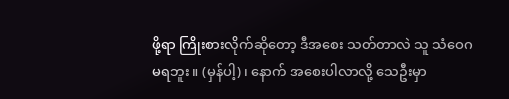ဖို့ရာ ကြိုးစားလိုက်ဆိုတော့ ဒီအစေး သတ်တာလဲ သူ သံဝေဂ မရဘူး။ (မှန်ပါ့)၊ နောက် အစေးပါလာလို့ သေဦးမှာ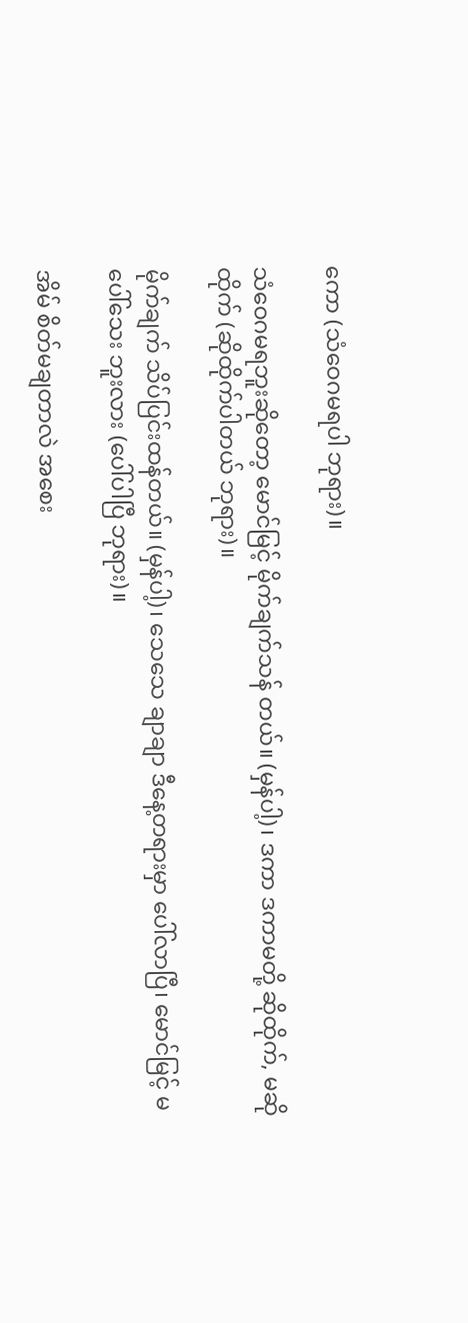ကော (သံဝေဂမရပါ ဘုရား)။

သံဝေဂမရဘူးဆိုတော့ မောင်မြင့် မိုက်ချက်သန် တယ်။ (မှန်ပါ့)၊ ဒကာ ဒကာမတို့ ဆိုထိုက်, မဆိုထိုက် (ဆိုထိုက်ပါတယ် ဘုရား)။

မိုက်ချက် သိပ်ပြင်းထန်တယ်။ (မှန်ပါ့)၊ သေသေ ချာချာ ဒီနေ့တရားမှာ ပေါ်လာပြီ၊ မောင်မြင့် မပေါ်သေး ဘူးလား (ပေါ်ပါပြီ ဘုရား)။

အိမ် စိတ်မချတာလဲ အစေး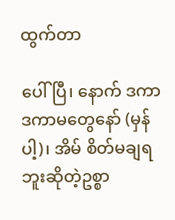ထွက်တာ

ပေါ်ပြီ၊ နောက် ဒကာ ဒကာမတွေနော် (မှန်ပါ့)၊ အိမ် စိတ်မချရဘူးဆိုတဲ့ဥစ္စာ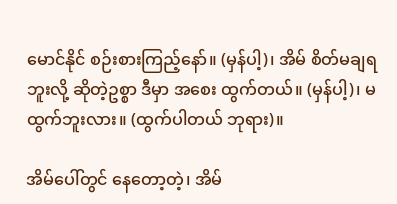မောင်နိုင် စဉ်းစားကြည့်နော်။ (မှန်ပါ့)၊ အိမ် စိတ်မချရဘူးလို့ ဆိုတဲ့ဥစ္စာ ဒီမှာ အစေး ထွက်တယ်။ (မှန်ပါ့)၊ မထွက်ဘူးလား။ (ထွက်ပါတယ် ဘုရား)။

အိမ်ပေါ်တွင် နေတော့တဲ့၊ အိမ်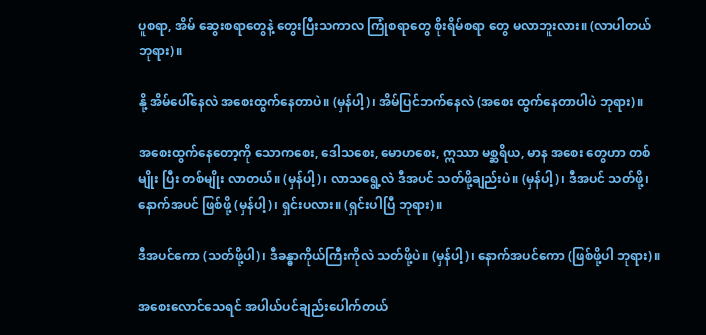ပူစရာ, အိမ် ဆွေးစရာတွေနဲ့ တွေးပြီးသကာလ ကြုံစရာတွေ စိုးရိမ်စရာ တွေ မလာဘူးလား။ (လာပါတယ် ဘုရား)။

နို့ အိမ်ပေါ်နေလဲ အစေးထွက်နေတာပဲ။ (မှန်ပါ့)၊ အိမ်ပြင်ဘက်နေလဲ (အစေး ထွက်နေတာပါပဲ ဘုရား)။

အစေးထွက်နေတော့ကို သောကစေး, ဒေါသစေး, မောဟစေး, ဣဿာ မစ္ဆရိယ, မာန အစေး တွေဟာ တစ်မျိုး ပြီး တစ်မျိုး လာတယ်။ (မှန်ပါ့)၊ လာသရွေ့လဲ ဒီအပင် သတ်ဖို့ချည်းပဲ။ (မှန်ပါ့)၊ ဒီအပင် သတ်ဖို့၊ နောက်အပင် ဖြစ်ဖို့ (မှန်ပါ့)၊ ရှင်းပလား။ (ရှင်းပါပြီ ဘုရား)။

ဒီအပင်ကော (သတ်ဖို့ပါ)၊ ဒီခန္ဓာကိုယ်ကြီးကိုလဲ သတ်ဖို့ပဲ။ (မှန်ပါ့)၊ နောက်အပင်ကော (ဖြစ်ဖို့ပါ ဘုရား)။

အစေးလောင်သေရင် အပါယ်ပင်ချည်းပေါက်တယ်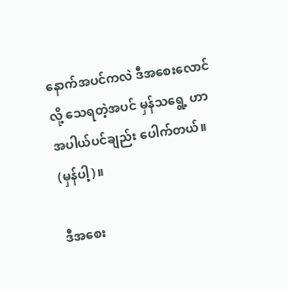နောက်အပင်ကလဲ ဒီအစေးလောင်လို့ သေရတဲ့အပင် မှန်သရွေ့ ဟာ အပါယ်ပင်ချည်း ပေါက်တယ်။ (မှန်ပါ့)။

ဒီအစေး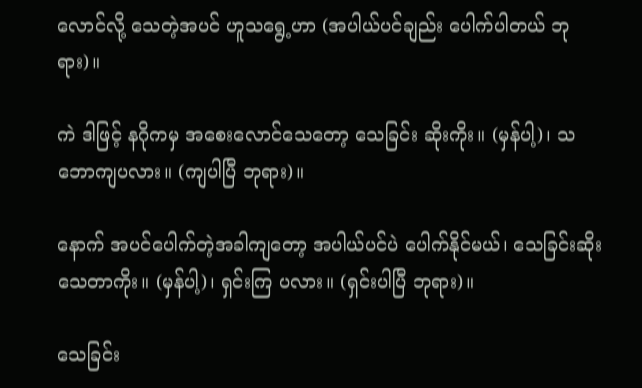လောင်လို့ သေတဲ့အပင် ဟူသရွေ့ဟာ (အပါယ်ပင်ချည်း ပေါက်ပါတယ် ဘုရား)။

ကဲ ဒါဖြင့် နဂိုကမှ အစေးလောင်သေတော့ သေခြင်း ဆိုးကိုး။ (မှန်ပါ့)၊ သဘောကျပလား။ (ကျပါပြီ ဘုရား)။

နောက် အပင်ပေါက်တဲ့အခါကျတော့ အပါယ်ပင်ပဲ ပေါက်နိုင်မယ်၊ သေခြင်းဆိုးသေတာကိုး။ (မှန်ပါ့)၊ ရှင်းကြ ပလား။ (ရှင်းပါပြီ ဘုရား)။

သေခြင်း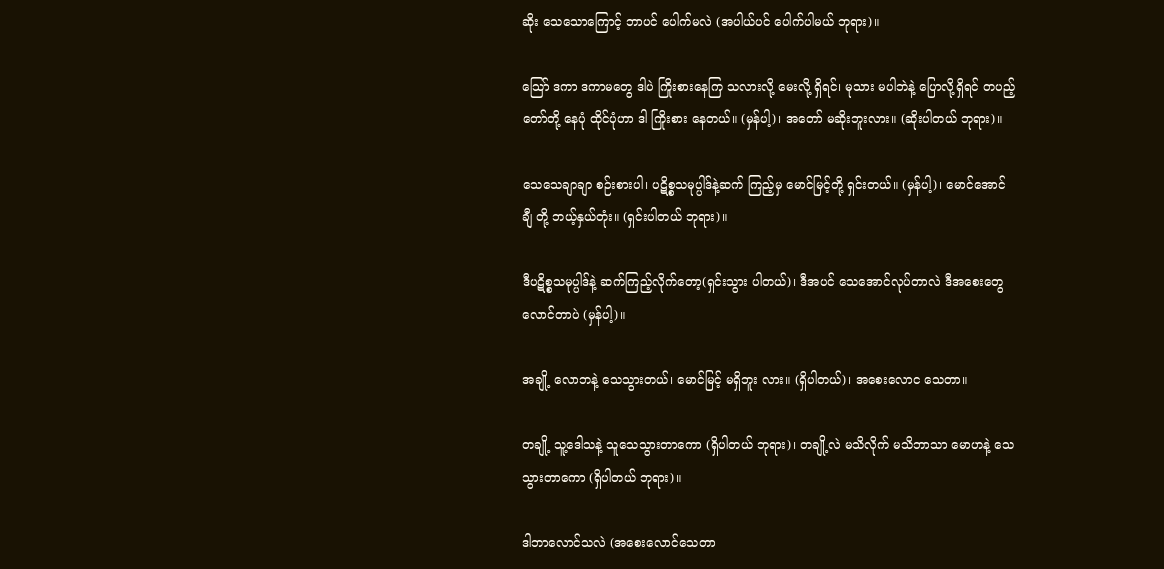ဆိုး သေသောကြောင့် ဘာပင် ပေါက်မလဲ (အပါယ်ပင် ပေါက်ပါမယ် ဘုရား)။

သြော် ဒကာ ဒကာမတွေ ဒါပဲ ကြိုးစားနေကြ သလားလို့ မေးလို့ ရှိရင်၊ မုသား မပါဘဲနဲ့ ပြောလို့ရှိရင် တပည့်တော်တို့ နေပုံ ထိုင်ပုံဟာ ဒါ ကြိုးစား နေတယ်။ (မှန်ပါ့)၊ အတော် မဆိုးဘူးလား။ (ဆိုးပါတယ် ဘုရား)။

သေသေချာချာ စဉ်းစားပါ၊ ပဋိစ္စသမုပ္ပါဒ်နဲ့ဆက် ကြည့်မှ မောင်မြင့်တို့ ရှင်းတယ်။ (မှန်ပါ့)၊ မောင်အောင်ချီ တို့ ဘယ့်နှယ်တုံး။ (ရှင်းပါတယ် ဘုရား)။

ဒီပဋိစ္စသမုပ္ပါဒ်နဲ့ ဆက်ကြည့်လိုက်တော့(ရှင်းသွား ပါတယ်)၊ ဒီအပင် သေအောင်လုပ်တာလဲ ဒီအစေးတွေ လောင်တာပဲ (မှန်ပါ့)။

အချို့ လောဘနဲ့ သေသွားတယ်၊ မောင်မြင့် မရှိဘူး လား။ (ရှိပါတယ်)၊ အစေးလောင သေတာ။

တချို့ သူ့ဒေါသနဲ့ သူသေသွားတာကော (ရှိပါတယ် ဘုရား)၊ တချို့လဲ မသိလိုက် မသိဘာသာ မောဟနဲ့ သေ သွားတာကော (ရှိပါတယ် ဘုရား)။

ဒါဘာလောင်သလဲ (အစေးလောင်သေတာ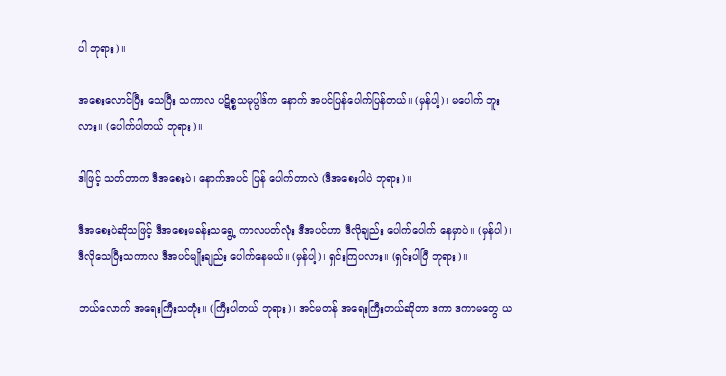ပါ ဘုရား)။

အစေးလောင်ပြီး သေပြီး သကာလ ပဋိစ္စသမုပ္ပါဒ်က နောက် အပင်ပြန်ပေါက်ပြန်တယ်။ (မှန်ပါ့)၊ မပေါက် ဘူးလား။ (ပေါက်ပါတယ် ဘုရား)။

ဒါဖြင့် သတ်တာက ဒီအစေးပဲ၊ နောက်အပင် ပြန် ပေါက်တာလဲ (ဒီအစေးပါပဲ ဘုရား)။

ဒီအစေးပဲဆိုသဖြင့် ဒီအစေးမခန်းသရွေ့ ကာလပတ်လုံး ဒီအပင်ဟာ ဒီလိုချည်း ပေါက်ပေါက် နေမှာပဲ။ (မှန်ပါ)၊ ဒီလိုသေပြီးသကာလ ဒီအပင်မျိုးချည်း ပေါက်နေမယ်။ (မှန်ပါ့)၊ ရှင်းကြပလား။ (ရှင်းပါပြီ ဘုရား)။

ဘယ်လောက် အရေးကြီးသတုံး။ (ကြီးပါတယ် ဘုရား)၊ အင်မတန် အရေးကြီးတယ်ဆိုတာ ဒကာ ဒကာမတွေ ယ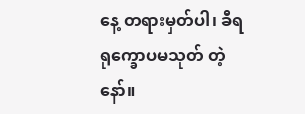နေ့ တရားမှတ်ပါ၊ ခီရရုက္ခောပမသုတ် တဲ့နော်။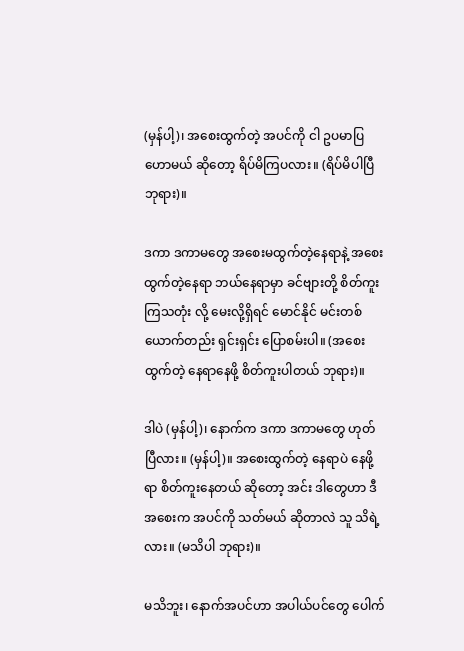(မှန်ပါ့)၊ အစေးထွက်တဲ့ အပင်ကို ငါ ဥပမာပြဟောမယ် ဆိုတော့ ရိပ်မိကြပလား။ (ရိပ်မိပါပြီ ဘုရား)။

ဒကာ ဒကာမတွေ အစေးမထွက်တဲ့နေရာနဲ့ အစေး ထွက်တဲ့နေရာ ဘယ်နေရာမှာ ခင်ဗျားတို့ စိတ်ကူးကြသတုံး လို့ မေးလို့ရှိရင် မောင်နိုင် မင်းတစ်ယောက်တည်း ရှင်းရှင်း ပြောစမ်းပါ။ (အစေး ထွက်တဲ့ နေရာနေဖို့ စိတ်ကူးပါတယ် ဘုရား)။

ဒါပဲ (မှန်ပါ့)၊ နောက်က ဒကာ ဒကာမတွေ ဟုတ် ပြီလား။ (မှန်ပါ့)။ အစေးထွက်တဲ့ နေရာပဲ နေဖို့ရာ စိတ်ကူးနေတယ် ဆိုတော့ အင်း ဒါတွေဟာ ဒီအစေးက အပင်ကို သတ်မယ် ဆိုတာလဲ သူ သိရဲ့လား။ (မသိပါ ဘုရား)။

မသိဘူး၊ နောက်အပင်ဟာ အပါယ်ပင်တွေ ပေါက်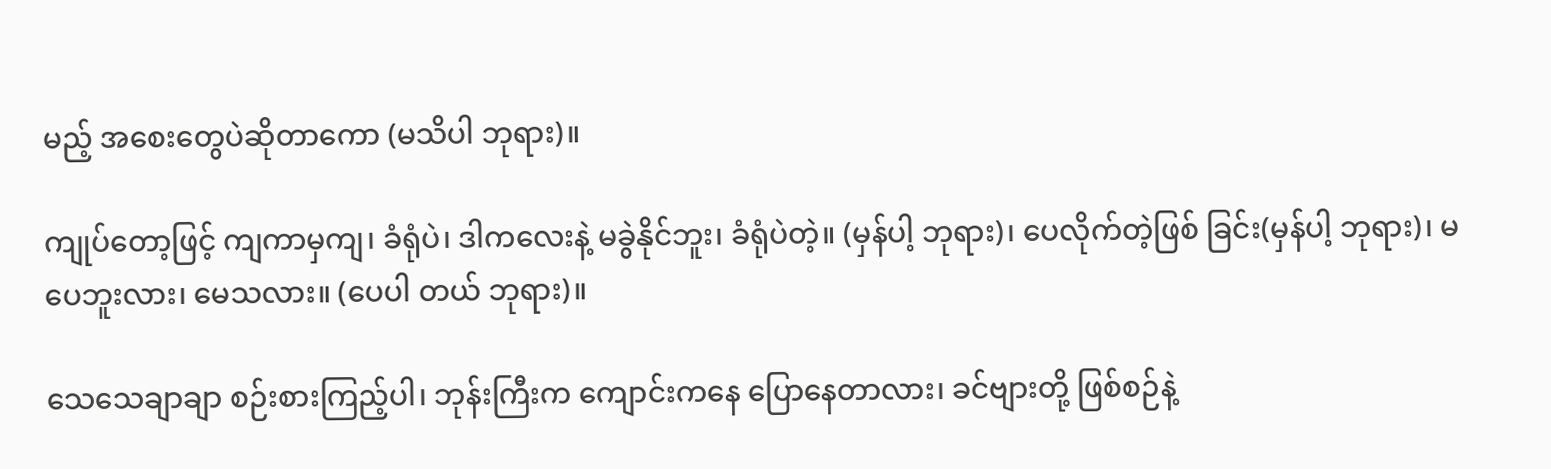မည့် အစေးတွေပဲဆိုတာကော (မသိပါ ဘုရား)။

ကျုပ်တော့ဖြင့် ကျကာမှကျ၊ ခံရုံပဲ၊ ဒါကလေးနဲ့ မခွဲနိုင်ဘူး၊ ခံရုံပဲတဲ့။ (မှန်ပါ့ ဘုရား)၊ ပေလိုက်တဲ့ဖြစ် ခြင်း(မှန်ပါ့ ဘုရား)၊ မပေဘူးလား၊ မေသလား။ (ပေပါ တယ် ဘုရား)။

သေသေချာချာ စဉ်းစားကြည့်ပါ၊ ဘုန်းကြီးက ကျောင်းကနေ ပြောနေတာလား၊ ခင်ဗျားတို့ ဖြစ်စဉ်နဲ့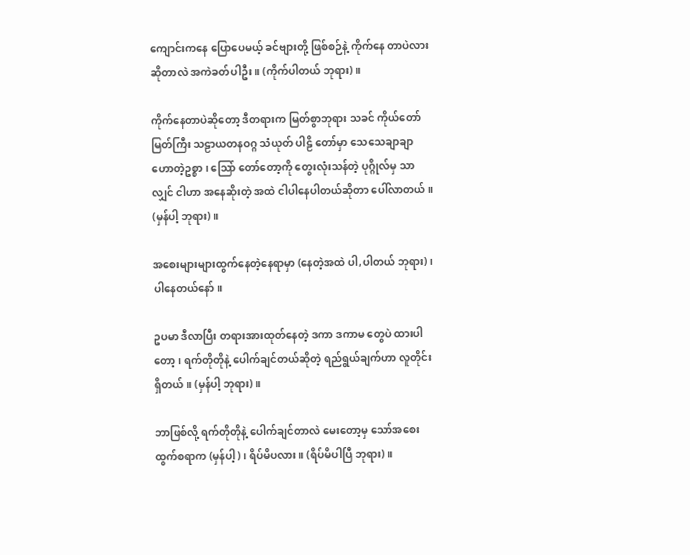ကျောင်းကနေ ပြောပေမယ့် ခင်ဗျားတို့ ဖြစ်စဉ်နဲ့ ကိုက်နေ တာပဲလား ဆိုတာလဲ အကဲခတ်ပါဦး။ (ကိုက်ပါတယ် ဘုရား)။

ကိုက်နေတာပဲဆိုတော့ ဒီတရားက မြတ်စွာဘုရား သခင် ကိုယ်တော်မြတ်ကြီး သဠာယတနဝဂ္ဂ သံယုတ် ပါဠိ တော်မှာ သေသေချာချာ ဟောတဲ့ဥစ္စာ၊ သြော် တော်တော့ကို တွေးလုံးသန်တဲ့ ပုဂ္ဂိုလ်မှ သာလျှင် ငါဟာ အနေဆိုးတဲ့ အထဲ ငါပါနေပါတယ်ဆိုတာ ပေါ်လာတယ်။ (မှန်ပါ့ ဘုရား)။

အစေးများများထွက်နေတဲ့နေရာမှာ (နေတဲ့အထဲ ပါ,ပါတယ် ဘုရား)၊ ပါနေတယ်နော်။

ဥပမာ ဒီလာပြီး တရားအားထုတ်နေတဲ့ ဒကာ ဒကာမ တွေပဲ ထားပါတော့၊ ရက်တိုတိုနဲ့ ပေါက်ချင်တယ်ဆိုတဲ့ ရည်ရွယ်ချက်ဟာ လူတိုင်းရှိတယ်။ (မှန်ပါ့ ဘုရား)။

ဘာဖြစ်လို့ ရက်တိုတိုနဲ့ ပေါက်ချင်တာလဲ မေးတော့မှ သော်အစေးထွက်စရာက (မှန်ပါ့)၊ ရိပ်မိပလား။ (ရိပ်မိပါပြီ ဘုရား)။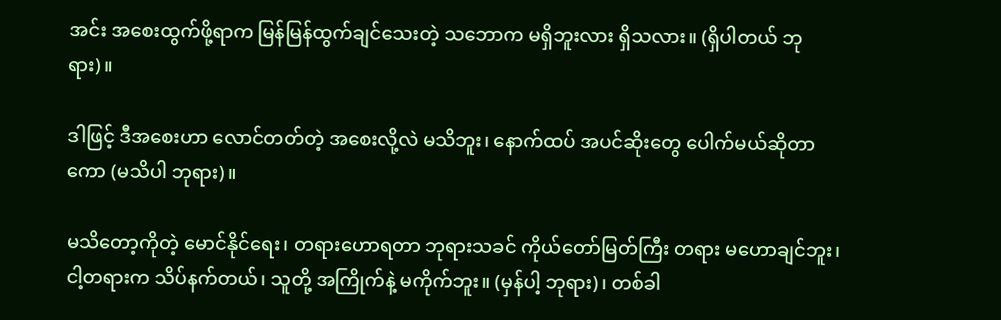အင်း အစေးထွက်ဖို့ရာက မြန်မြန်ထွက်ချင်သေးတဲ့ သဘောက မရှိဘူးလား ရှိသလား။ (ရှိပါတယ် ဘုရား)။

ဒါဖြင့် ဒီအစေးဟာ လောင်တတ်တဲ့ အစေးလို့လဲ မသိဘူး၊ နောက်ထပ် အပင်ဆိုးတွေ ပေါက်မယ်ဆိုတာ ကော (မသိပါ ဘုရား)။

မသိတော့ကိုတဲ့ မောင်နိုင်ရေး၊ တရားဟောရတာ ဘုရားသခင် ကိုယ်တော်မြတ်ကြီး တရား မဟောချင်ဘူး၊ ငါ့တရားက သိပ်နက်တယ်၊ သူတို့ အကြိုက်နဲ့ မကိုက်ဘူး။ (မှန်ပါ့ ဘုရား)၊ တစ်ခါ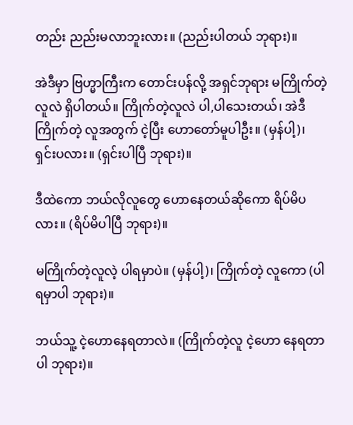တည်း ညည်းမလာဘူးလား။ (ညည်းပါတယ် ဘုရား)။

အဲဒီမှာ ဗြဟ္မာကြီးက တောင်းပန်လို့ အရှင်ဘုရား မကြိုက်တဲ့ လူလဲ ရှိပါတယ်။ ကြိုက်တဲ့လူလဲ ပါ,ပါသေးတယ်၊ အဲဒီ ကြိုက်တဲ့ လူအတွက် ငဲ့ပြီး ဟောတော်မူပါဦး။ (မှန်ပါ့)၊ ရှင်းပလား။ (ရှင်းပါပြီ ဘုရား)။

ဒီထဲကော ဘယ်လိုလူတွေ ဟောနေတယ်ဆိုကော ရိပ်မိပလား။ (ရိပ်မိပါပြီ ဘုရား)။

မကြိုက်တဲ့လူလဲ့ ပါရမှာပဲ။ (မှန်ပါ့)၊ ကြိုက်တဲ့ လူကော (ပါရမှာပါ ဘုရား)။

ဘယ်သူ့ ငဲ့ဟောနေရတာလဲ။ (ကြိုက်တဲ့လူ ငဲ့ဟော နေရတာပါ ဘုရား)။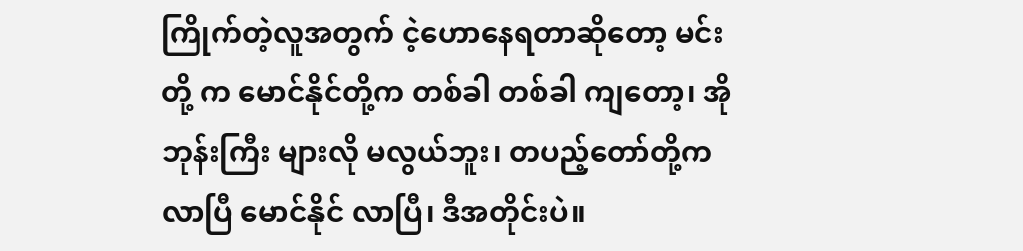ကြိုက်တဲ့လူအတွက် ငဲ့ဟောနေရတာဆိုတော့ မင်းတို့ က မောင်နိုင်တို့က တစ်ခါ တစ်ခါ ကျတော့၊ အိုဘုန်းကြီး များလို မလွယ်ဘူး၊ တပည့်တော်တို့က လာပြီ မောင်နိုင် လာပြီ၊ ဒီအတိုင်းပဲ။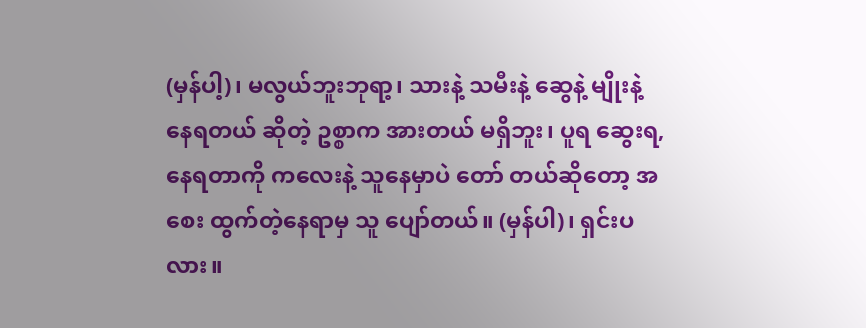(မှန်ပါ့)၊ မလွယ်ဘူးဘုရာ့၊ သားနဲ့ သမီးနဲ့ ဆွေနဲ့ မျိုးနဲ့ နေရတယ် ဆိုတဲ့ ဥစ္စာက အားတယ် မရှိဘူး၊ ပူရ ဆွေးရ, နေရတာကို ကလေးနဲ့ သူနေမှာပဲ တော် တယ်ဆိုတော့ အစေး ထွက်တဲ့နေရာမှ သူ ပျော်တယ်။ (မှန်ပါ)၊ ရှင်းပလား။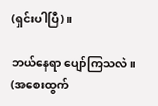(ရှင်းပါပြီ)။

ဘယ်နေရာ ပျော်ကြသလဲ။ (အစေးထွက်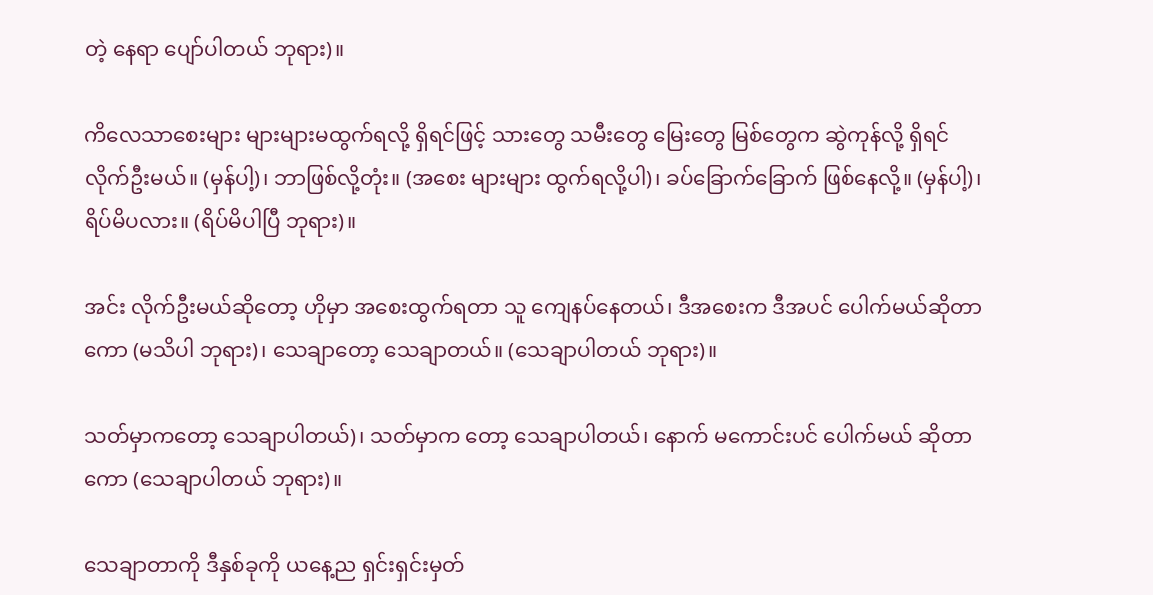တဲ့ နေရာ ပျော်ပါတယ် ဘုရား)။

ကိလေသာစေးများ များများမထွက်ရလို့ ရှိရင်ဖြင့် သားတွေ သမီးတွေ မြေးတွေ မြစ်တွေက ဆွဲကုန်လို့ ရှိရင် လိုက်ဦးမယ်။ (မှန်ပါ့)၊ ဘာဖြစ်လို့တုံး။ (အစေး များများ ထွက်ရလို့ပါ)၊ ခပ်ခြောက်ခြောက် ဖြစ်နေလို့။ (မှန်ပါ့)၊ ရိပ်မိပလား။ (ရိပ်မိပါပြီ ဘုရား)။

အင်း လိုက်ဦးမယ်ဆိုတော့ ဟိုမှာ အစေးထွက်ရတာ သူ ကျေနပ်နေတယ်၊ ဒီအစေးက ဒီအပင် ပေါက်မယ်ဆိုတာ ကော (မသိပါ ဘုရား)၊ သေချာတော့ သေချာတယ်။ (သေချာပါတယ် ဘုရား)။

သတ်မှာကတော့ သေချာပါတယ်)၊ သတ်မှာက တော့ သေချာပါတယ်၊ နောက် မကောင်းပင် ပေါက်မယ် ဆိုတာကော (သေချာပါတယ် ဘုရား)။

သေချာတာကို ဒီနှစ်ခုကို ယနေ့ည ရှင်းရှင်းမှတ်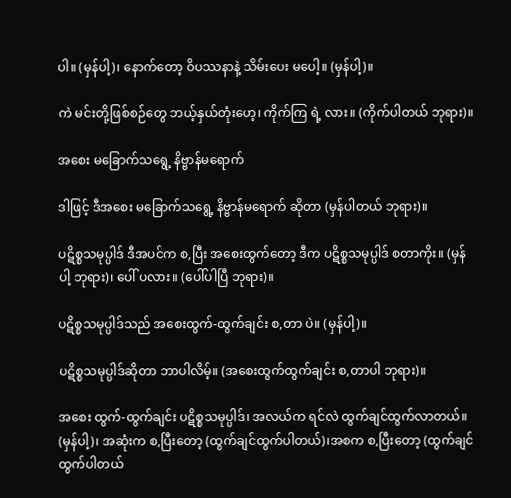ပါ။ (မှန်ပါ့)၊ နောက်တော့ ဝိပဿနာနဲ့ သိမ်းပေး မပေါ့။ (မှန်ပါ့)။

ကဲ မင်းတို့ဖြစ်စဉ်တွေ ဘယ့်နှယ်တုံးဟေ့၊ ကိုက်ကြ ရဲ့ လား။ (ကိုက်ပါတယ် ဘုရား)။

အစေး မခြောက်သရွေ့ နိဗ္ဗာန်မရောက်

ဒါဖြင့် ဒီအစေး မခြောက်သရွေ့ နိဗ္ဗာန်မရောက် ဆိုတာ (မှန်ပါတယ် ဘုရား)။

ပဋိစ္စသမုပ္ပါဒ် ဒီအပင်က စ,ပြီး အစေးထွက်တော့ ဒီက ပဋိစ္စသမုပ္ပါဒ် စတာကိုး။ (မှန်ပါ့ ဘုရား)၊ ပေါ် ပလား။ (ပေါ်ပါပြီ ဘုရား)။

ပဋိစ္စသမုပ္ပါဒ်သည် အစေးထွက်-ထွက်ချင်း စ,တာ ပဲ။ (မှန်ပါ့)။

ပဋိစ္စသမုပ္ပါဒ်ဆိုတာ ဘာပါလိမ့်။ (အစေးထွက်ထွက်ချင်း စ,တာပါ ဘုရား)။

အစေး ထွက်-ထွက်ချင်း ပဋိစ္စသမုပ္ပါဒ်၊ အလယ်က ရင်လဲ ထွက်ချင်ထွက်လာတယ်။ (မှန်ပါ့)၊ အဆုံးက စ,ပြီးတော့ (ထွက်ချင်ထွက်ပါတယ်)၊အစက စ,ပြီးတော့ (ထွက်ချင်ထွက်ပါတယ်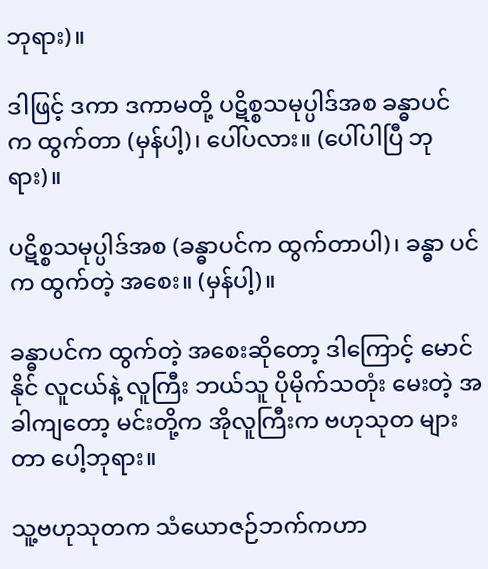ဘုရား)။

ဒါဖြင့် ဒကာ ဒကာမတို့ ပဋိစ္စသမုပ္ပါဒ်အစ ခန္ဓာပင် က ထွက်တာ (မှန်ပါ့)၊ ပေါ်ပလား။ (ပေါ်ပါပြီ ဘုရား)။

ပဋိစ္စသမုပ္ပါဒ်အစ (ခန္ဓာပင်က ထွက်တာပါ)၊ ခန္ဓာ ပင်က ထွက်တဲ့ အစေး။ (မှန်ပါ့)။

ခန္ဓာပင်က ထွက်တဲ့ အစေးဆိုတော့ ဒါကြောင့် မောင်နိုင် လူငယ်နဲ့ လူကြီး ဘယ်သူ ပိုမိုက်သတုံး မေးတဲ့ အခါကျတော့ မင်းတို့က အိုလူကြီးက ဗဟုသုတ များတာ ပေါ့ဘုရား။

သူ့ဗဟုသုတက သံယောဇဉ်ဘက်ကဟာ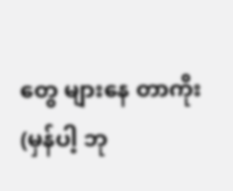တွေ များနေ တာကိုး (မှန်ပါ့ ဘု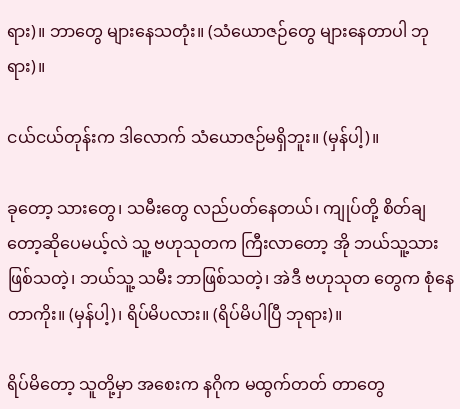ရား)။ ဘာတွေ များနေသတုံး။ (သံယောဇဉ်တွေ များနေတာပါ ဘုရား)။

ငယ်ငယ်တုန်းက ဒါလောက် သံယောဇဉ်မရှိဘူး။ (မှန်ပါ့)။

ခုတော့ သားတွေ၊ သမီးတွေ လည်ပတ်နေတယ်၊ ကျုပ်တို့ စိတ်ချတော့ဆိုပေမယ့်လဲ သူ့ ဗဟုသုတက ကြီးလာတော့ အို ဘယ်သူ့သား ဖြစ်သတဲ့၊ ဘယ်သူ့ သမီး ဘာဖြစ်သတဲ့၊ အဲဒီ ဗဟုသုတ တွေက စုံနေတာကိုး။ (မှန်ပါ့)၊ ရိပ်မိပလား။ (ရိပ်မိပါပြီ ဘုရား)။

ရိပ်မိတော့ သူတို့မှာ အစေးက နဂိုက မထွက်တတ် တာတွေ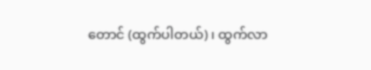တောင် (ထွက်ပါတယ်)၊ ထွက်လာ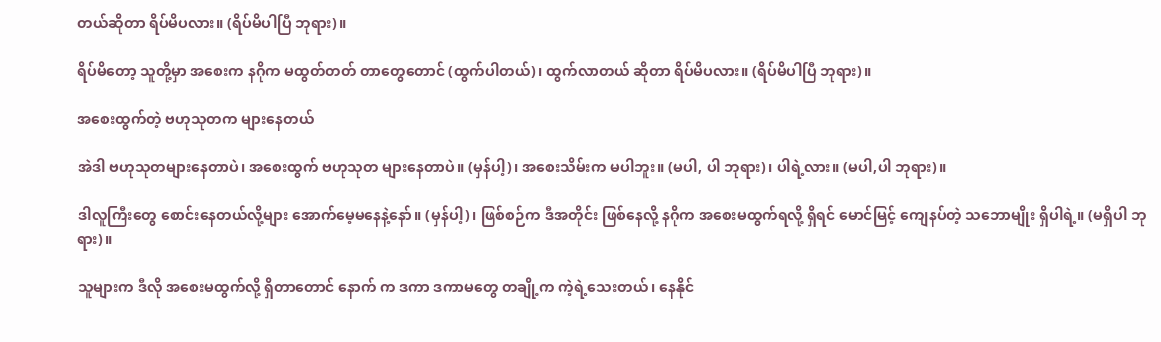တယ်ဆိုတာ ရိပ်မိပလား။ (ရိပ်မိပါပြီ ဘုရား)။

ရိပ်မိတော့ သူတို့မှာ အစေးက နဂိုက မထွတ်တတ် တာတွေတောင် (ထွက်ပါတယ်)၊ ထွက်လာတယ် ဆိုတာ ရိပ်မိပလား။ (ရိပ်မိပါပြီ ဘုရား)။

အစေးထွက်တဲ့ ဗဟုသုတက များနေတယ်

အဲဒါ ဗဟုသုတများနေတာပဲ၊ အစေးထွက် ဗဟုသုတ များနေတာပဲ။ (မှန်ပါ့)၊ အစေးသိမ်းက မပါဘူး။ (မပါ, ပါ ဘုရား)၊ ပါရဲ့လား။ (မပါ,ပါ ဘုရား)။

ဒါလူကြီးတွေ စောင်းနေတယ်လို့များ အောက်မေ့မနေနဲ့နော်။ (မှန်ပါ့)၊ ဖြစ်စဉ်က ဒီအတိုင်း ဖြစ်နေလို့ နဂိုက အစေးမထွက်ရလို့ ရှိရင် မောင်မြင့် ကျေနပ်တဲ့ သဘောမျိုး ရှိပါရဲ့။ (မရှိပါ ဘုရား)။

သူများက ဒီလို အစေးမထွက်လို့ ရှိတာတောင် နောက် က ဒကာ ဒကာမတွေ တချို့က ကဲ့ရဲ့သေးတယ်၊ နေနိုင်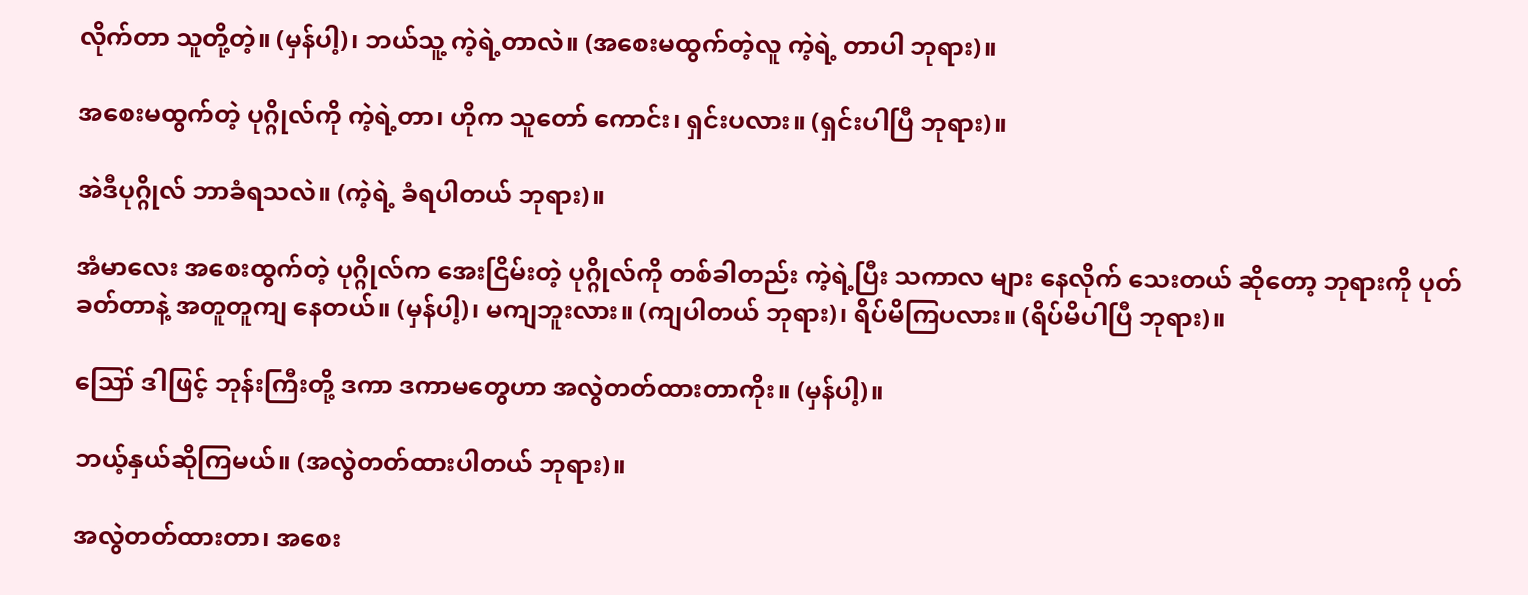လိုက်တာ သူတို့တဲ့။ (မှန်ပါ့)၊ ဘယ်သူ့ ကဲ့ရဲ့တာလဲ။ (အစေးမထွက်တဲ့လူ ကဲ့ရဲ့ တာပါ ဘုရား)။

အစေးမထွက်တဲ့ ပုဂ္ဂိုလ်ကို ကဲ့ရဲ့တာ၊ ဟိုက သူတော် ကောင်း၊ ရှင်းပလား။ (ရှင်းပါပြီ ဘုရား)။

အဲဒီပုဂ္ဂိုလ် ဘာခံရသလဲ။ (ကဲ့ရဲ့ ခံရပါတယ် ဘုရား)။

အံမာလေး အစေးထွက်တဲ့ ပုဂ္ဂိုလ်က အေးငြိမ်းတဲ့ ပုဂ္ဂိုလ်ကို တစ်ခါတည်း ကဲ့ရဲ့ပြီး သကာလ များ နေလိုက် သေးတယ် ဆိုတော့ ဘုရားကို ပုတ်ခတ်တာနဲ့ အတူတူကျ နေတယ်။ (မှန်ပါ့)၊ မကျဘူးလား။ (ကျပါတယ် ဘုရား)၊ ရိပ်မိကြပလား။ (ရိပ်မိပါပြီ ဘုရား)။

ဪ ဒါဖြင့် ဘုန်းကြီးတို့ ဒကာ ဒကာမတွေဟာ အလွဲတတ်ထားတာကိုး။ (မှန်ပါ့)။

ဘယ့်နှယ်ဆိုကြမယ်။ (အလွဲတတ်ထားပါတယ် ဘုရား)။

အလွဲတတ်ထားတာ၊ အစေး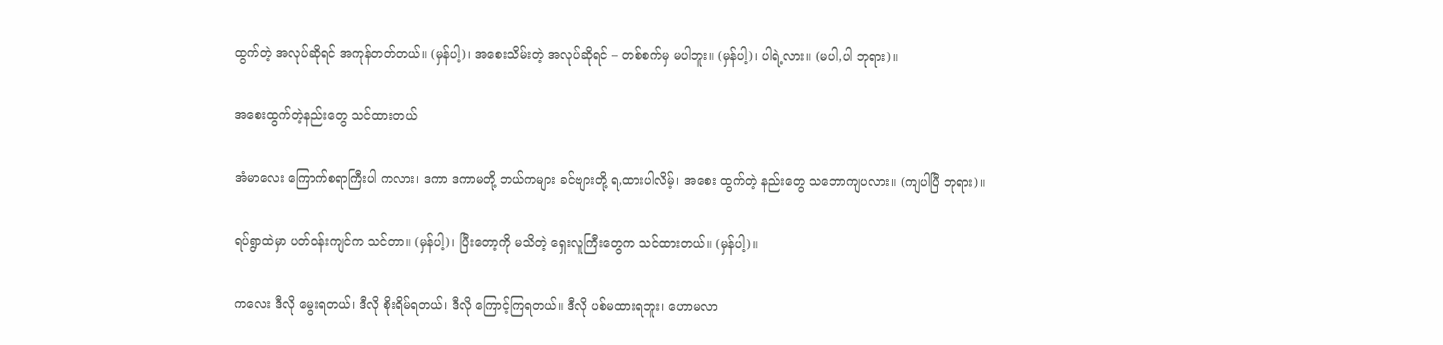ထွက်တဲ့ အလုပ်ဆိုရင် အကုန်တတ်တယ်။ (မှန်ပါ့)၊ အစေးသိမ်းတဲ့ အလုပ်ဆိုရင် – တစ်စက်မှ မပါဘူး။ (မှန်ပါ့)၊ ပါရဲ့လား။ (မပါ,ပါ ဘုရား)။

အစေးထွက်တဲ့နည်းတွေ သင်ထားတယ်

အံမာလေး ကြောက်စရာကြီးပါ ကလား၊ ဒကာ ဒကာမတို့ ဘယ်ကများ ခင်ဗျားတို့ ရ,ထားပါလိမ့်၊ အစေး ထွက်တဲ့ နည်းတွေ သဘောကျပလား။ (ကျပါပြီ ဘုရား)။

ရပ်ရွာထဲမှာ ပတ်ဝန်းကျင်က သင်တာ။ (မှန်ပါ့)၊ ပြီးတော့ကို မသိတဲ့ ရှေးလူကြီးတွေက သင်ထားတယ်။ (မှန်ပါ့)။

ကလေး ဒီလို မွေးရတယ်၊ ဒီလို စိုးရိမ်ရတယ်၊ ဒီလို ကြောင့်ကြရတယ်။ ဒီလို ပစ်မထားရဘူး၊ ဟောမလာ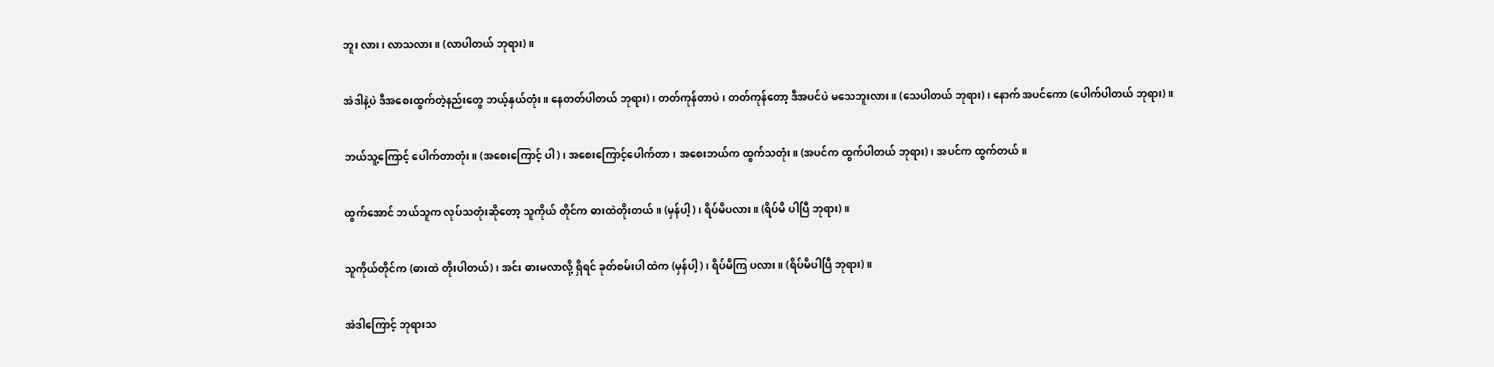ဘူး လား၊ လာသလား။ (လာပါတယ် ဘုရား)။

အဲဒါနဲ့ပဲ ဒီအစေးထွက်တဲ့နည်းတွေ ဘယ့်နှယ်တုံး။ နေတတ်ပါတယ် ဘုရား)၊ တတ်ကုန်တာပဲ၊ တတ်ကုန်တော့ ဒီအပင်ပဲ မသေဘူးလား။ (သေပါတယ် ဘုရား)၊ နောက် အပင်ကော (ပေါက်ပါတယ် ဘုရား)။

ဘယ်သူ့ကြောင့် ပေါက်တာတုံး။ (အစေးကြောင့် ပါ)၊ အစေးကြောင့်ပေါက်တာ၊ အစေးဘယ်က ထွက်သတုံး။ (အပင်က ထွက်ပါတယ် ဘုရား)၊ အပင်က ထွက်တယ်။

ထွက်အောင် ဘယ်သူက လုပ်သတုံးဆိုတော့ သူကိုယ် တိုင်က ဓားထဲတိုးတယ်။ (မှန်ပါ့)၊ ရိပ်မိပလား။ (ရိပ်မိ ပါပြီ ဘုရား)။

သူကိုယ်တိုင်က (ဓားထဲ တိုးပါတယ်)၊ အင်း ဓားမလာလို့ ရှိရင် ခုတ်စမ်းပါ ထဲက (မှန်ပါ့)၊ ရိပ်မိကြ ပလား။ (ရိပ်မိပါပြီ ဘုရား)။

အဲဒါကြောင့် ဘုရားသ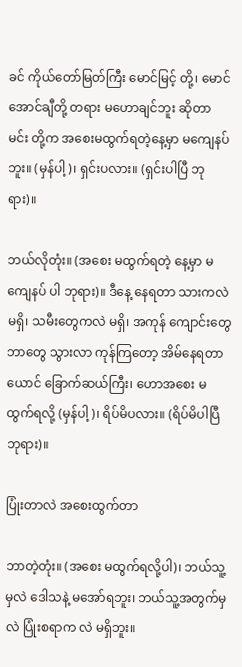ခင် ကိုယ်တော်မြတ်ကြီး မောင်မြင့် တို့၊ မောင်အောင်ချီတို့ တရား မဟောချင်ဘူး ဆိုတာ မင်း တို့က အစေးမထွက်ရတဲ့နေ့မှာ မကျေနပ်ဘူး။ (မှန်ပါ့)၊ ရှင်းပလား။ (ရှင်းပါပြီ ဘုရား)။

ဘယ်လိုတုံး။ (အစေး မထွက်ရတဲ့ နေ့မှာ မကျေနပ် ပါ ဘုရား)။ ဒီနေ့ နေရတာ သားကလဲ မရှိ၊ သမီးတွေကလဲ မရှိ၊ အကုန် ကျောင်းတွေ ဘာတွေ သွားလာ ကုန်ကြတော့ အိမ်နေရတာ ယောင် ခြောက်ဆယ်ကြီး၊ ဟောအစေး မထွက်ရလို့ (မှန်ပါ့)၊ ရိပ်မိပလား။ (ရိပ်မိပါပြီ ဘုရား)။

ပြုံးတာလဲ အစေးထွက်တာ

ဘာတဲ့တုံး။ (အစေး မထွက်ရလို့ပါ)၊ ဘယ်သူ့မှလဲ ဒေါသနဲ့ မအော်ရဘူး၊ ဘယ်သူ့အတွက်မှလဲ ပြုံးစရာက လဲ မရှိဘူး။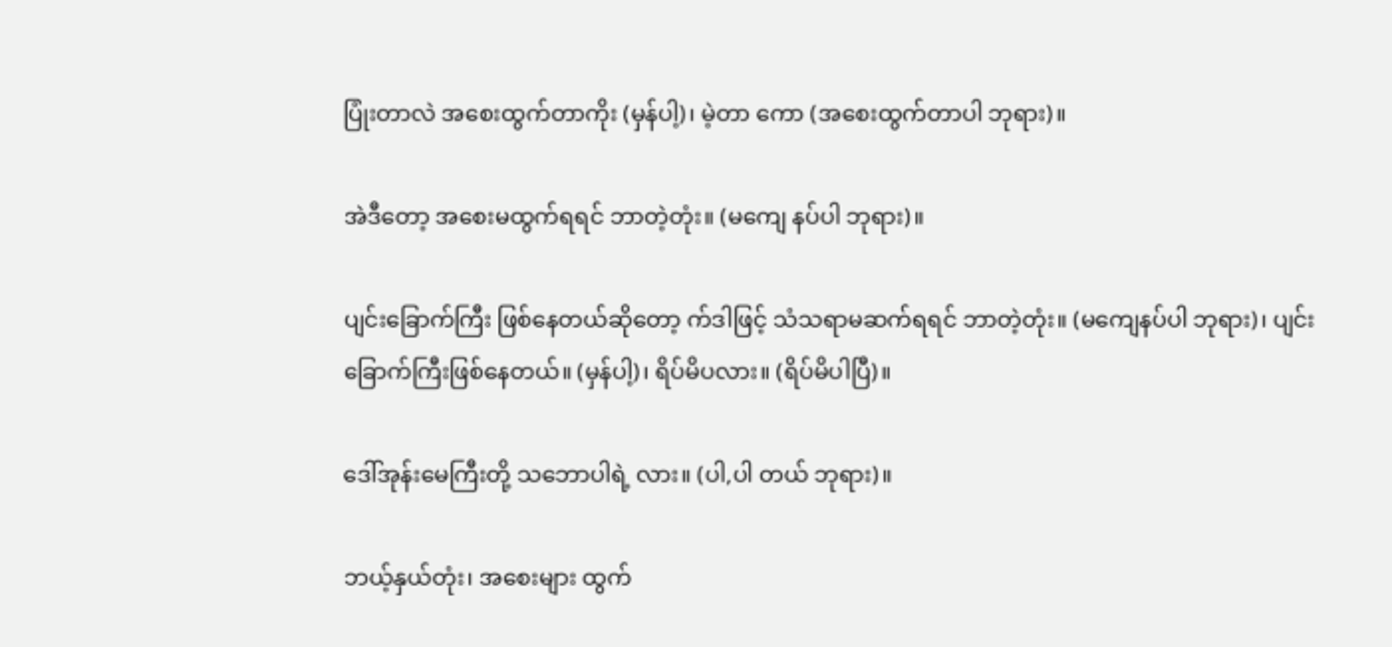ပြုံးတာလဲ အစေးထွက်တာကိုး (မှန်ပါ့)၊ မဲ့တာ ကော (အစေးထွက်တာပါ ဘုရား)။

အဲဒီတော့ အစေးမထွက်ရရင် ဘာတဲ့တုံး။ (မကျေ နပ်ပါ ဘုရား)။

ပျင်းခြောက်ကြီး ဖြစ်နေတယ်ဆိုတော့ က်ဒါဖြင့် သံသရာမဆက်ရရင် ဘာတဲ့တုံး။ (မကျေနပ်ပါ ဘုရား)၊ ပျင်းခြောက်ကြီးဖြစ်နေတယ်။ (မှန်ပါ့)၊ ရိပ်မိပလား။ (ရိပ်မိပါပြီ)။

ဒေါ်အုန်းမေကြီးတို့ သဘောပါရဲ့ လား။ (ပါ,ပါ တယ် ဘုရား)။

ဘယ့်နှယ်တုံး၊ အစေးများ ထွက်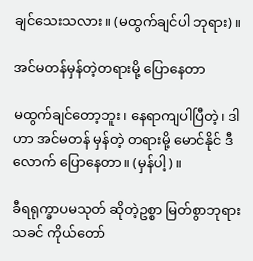ချင်သေးသလား။ (မထွက်ချင်ပါ ဘုရား)။

အင်မတန်မှန်တဲ့တရားမို့ ပြောနေတာ

မထွက်ချင်တော့ဘူး၊ နေရာကျပါပြီတဲ့၊ ဒါဟာ အင်မတန် မှန်တဲ့ တရားမို့ မောင်နိုင် ဒီလောက် ပြောနေတာ။ (မှန်ပါ့)။

ခီရရုက္ခာပမသုတ် ဆိုတဲ့ဥစ္စာ မြတ်စွာဘုရားသခင် ကိုယ်တော်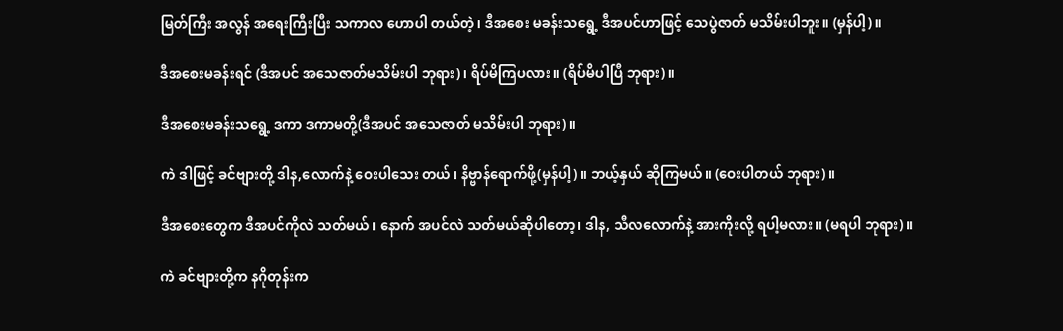မြတ်ကြီး အလွန် အရေးကြီးပြီး သကာလ ဟောပါ တယ်တဲ့၊ ဒီအစေး မခန်းသရွေ့ ဒီအပင်ဟာဖြင့် သေပွဲဇာတ် မသိမ်းပါဘူး။ (မှန်ပါ့)။

ဒီအစေးမခန်းရင် (ဒီအပင် အသေဇာတ်မသိမ်းပါ ဘုရား)၊ ရိပ်မိကြပလား။ (ရိပ်မိပါပြီ ဘုရား)။

ဒီအစေးမခန်းသရွေ့ ဒကာ ဒကာမတို့(ဒီအပင် အသေဇာတ် မသိမ်းပါ ဘုရား)။

ကဲ ဒါဖြင့် ခင်ဗျားတို့ ဒါန,လောက်နဲ့ ဝေးပါသေး တယ်၊ နိဗ္ဗာန်ရောက်ဖို့(မှန်ပါ့)။ ဘယ့်နှယ် ဆိုကြမယ်။ (ဝေးပါတယ် ဘုရား)။

ဒီအစေးတွေက ဒီအပင်ကိုလဲ သတ်မယ်၊ နောက် အပင်လဲ သတ်မယ်ဆိုပါတော့၊ ဒါန, သီလလောက်နဲ့ အားကိုးလို့ ရပါ့မလား။ (မရပါ ဘုရား)။

ကဲ ခင်ဗျားတို့က နဂိုတုန်းက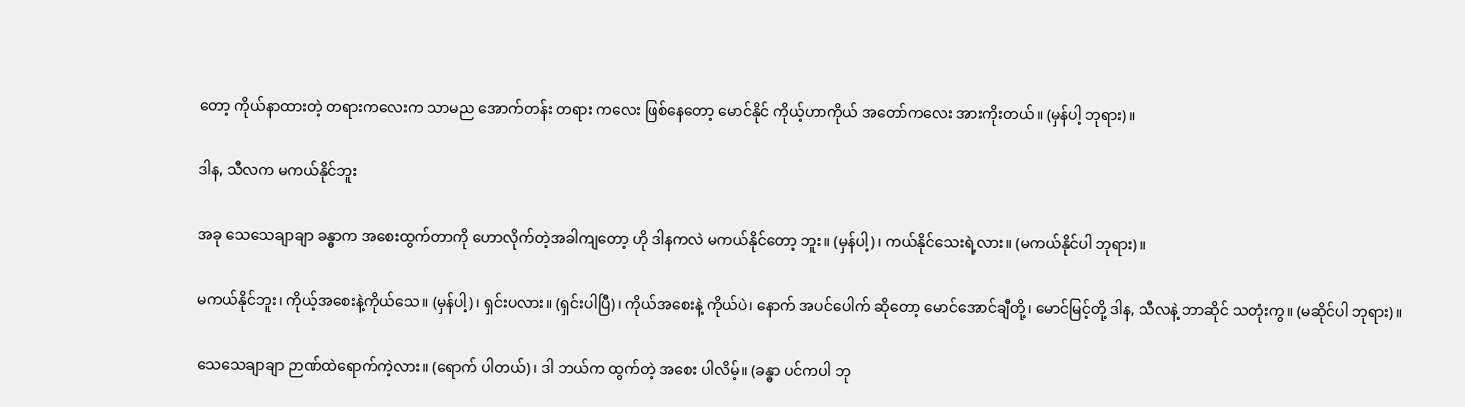တော့ ကိုယ်နာထားတဲ့ တရားကလေးက သာမည အောက်တန်း တရား ကလေး ဖြစ်နေတော့ မောင်နိုင် ကိုယ့်ဟာကိုယ် အတော်ကလေး အားကိုးတယ်။ (မှန်ပါ့ ဘုရား)။

ဒါန, သီလက မကယ်နိုင်ဘူး

အခု သေသေချာချာ ခန္ဓာက အစေးထွက်တာကို ဟောလိုက်တဲ့အခါကျတော့ ဟို ဒါနကလဲ မကယ်နိုင်တော့ ဘူး။ (မှန်ပါ့)၊ ကယ်နိုင်သေးရဲ့လား။ (မကယ်နိုင်ပါ ဘုရား)။

မကယ်နိုင်ဘူး၊ ကိုယ့်အစေးနဲ့ကိုယ်သေ။ (မှန်ပါ့)၊ ရှင်းပလား။ (ရှင်းပါပြီ)၊ ကိုယ်အစေးနဲ့ ကိုယ်ပဲ၊ နောက် အပင်ပေါက် ဆိုတော့ မောင်အောင်ချီတို့၊ မောင်မြင့်တို့ ဒါန, သီလနဲ့ ဘာဆိုင် သတုံးကွ။ (မဆိုင်ပါ ဘုရား)။

သေသေချာချာ ဉာဏ်ထဲရောက်ကဲ့လား။ (ရောက် ပါတယ်)၊ ဒါ ဘယ်က ထွက်တဲ့ အစေး ပါလိမ့်။ (ခန္ဓာ ပင်ကပါ ဘု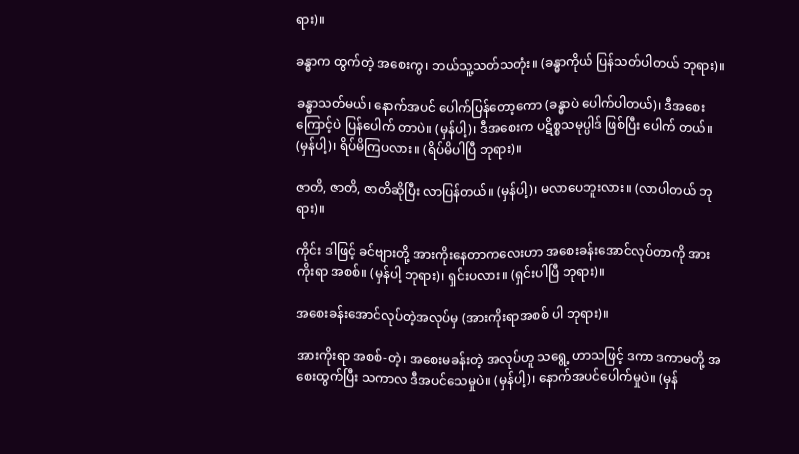ရား)။

ခန္ဓာက ထွက်တဲ့ အစေးကွ၊ ဘယ်သူ့သတ်သတုံး။ (ခန္ဓာကိုယ် ပြန်သတ်ပါတယ် ဘုရား)။

ခန္ဓာသတ်မယ်၊ နောက်အပင် ပေါက်ပြန်တော့ကော (ခန္ဓာပဲ ပေါက်ပါတယ်)၊ ဒီအစေးကြောင့်ပဲ ပြန်ပေါက် တာပဲ။ (မှန်ပါ့)၊ ဒီအစေးက ပဋိစ္စသမုပ္ပါဒ် ဖြစ်ပြီး ပေါက် တယ်။ (မှန်ပါ့)၊ ရိပ်မိကြပလား။ (ရိပ်မိပါပြီ ဘုရား)။

ဇာတိ, ဇာတိ, ဇာတိဆိုပြီး လာပြန်တယ်။ (မှန်ပါ့)၊ မလာပေဘူးလား။ (လာပါတယ် ဘုရား)။

ကိုင်း ဒါဖြင့် ခင်ဗျားတို့ အားကိုးနေတာကလေးဟာ အစေးခန်းအောင်လုပ်တာကို အားကိုးရာ အစစ်။ (မှန်ပါ့ ဘုရား)၊ ရှင်းပလား။ (ရှင်းပါပြီ ဘုရား)။

အစေးခန်းအောင်လုပ်တဲ့အလုပ်မှ (အားကိုးရာအစစ် ပါ ဘုရား)။

အားကိုးရာ အစစ်-တဲ့၊ အစေးမခန်းတဲ့ အလုပ်ဟူ သရွေ့ ဟာသဖြင့် ဒကာ ဒကာမတို့ အစေးထွက်ပြီး သကာလ ဒီအပင်သေမှုပဲ။ (မှန်ပါ့)၊ နောက်အပင်ပေါက်မှုပဲ။ (မှန်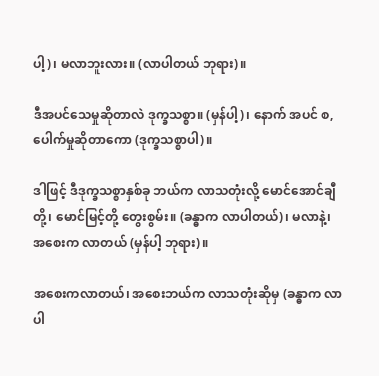ပါ့)၊ မလာဘူးလား။ (လာပါတယ် ဘုရား)။

ဒီအပင်သေမှုဆိုတာလဲ ဒုက္ခသစ္စာ။ (မှန်ပါ့)၊ နောက် အပင် စ,ပေါက်မှုဆိုတာကော (ဒုက္ခသစ္စာပါ)။

ဒါဖြင့် ဒီဒုက္ခသစ္စာနှစ်ခု ဘယ်က လာသတုံးလို့ မောင်အောင်ချီတို့၊ မောင်မြင့်တို့ တွေးစွမ်း။ (ခန္ဓာက လာပါတယ်)၊ မလာနဲ့၊ အစေးက လာတယ် (မှန်ပါ့ ဘုရား)။

အစေးကလာတယ်၊ အစေးဘယ်က လာသတုံးဆိုမှ (ခန္ဓာက လာပါ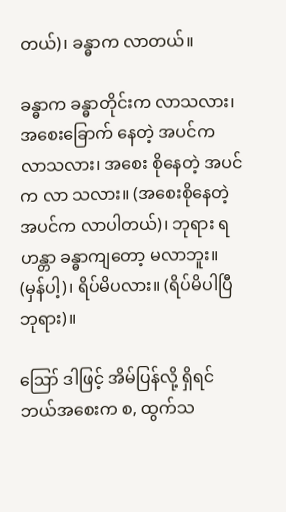တယ်)၊ ခန္ဓာက လာတယ်။

ခန္ဓာက ခန္ဓာတိုင်းက လာသလား၊ အစေးခြောက် နေတဲ့ အပင်က လာသလား၊ အစေး စိုနေတဲ့ အပင်က လာ သလား။ (အစေးစိုနေတဲ့အပင်က လာပါတယ်)၊ ဘုရား ရဟန္တာ ခန္ဓာကျတော့ မလာဘူး။ (မှန်ပါ့)၊ ရိပ်မိပလား။ (ရိပ်မိပါပြီ ဘုရား)။

ဪ ဒါဖြင့် အိမ်ပြန်လို့ ရှိရင် ဘယ်အစေးက စ, ထွက်သ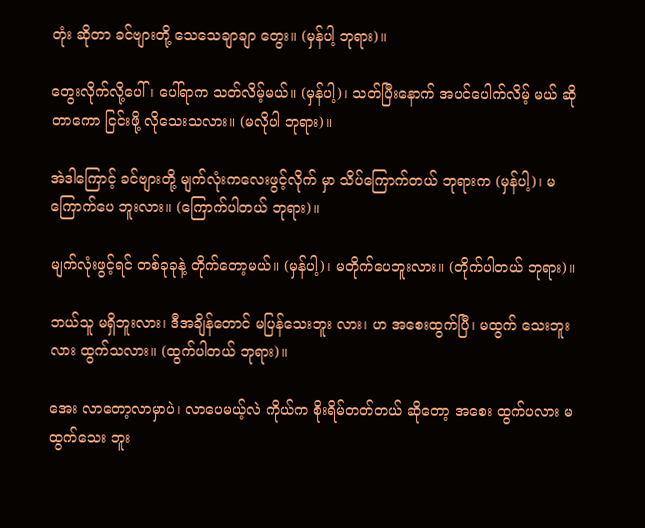တုံး ဆိုတာ ခင်ဗျားတို့ သေသေချာချာ တွေး။ (မှန်ပါ့ ဘုရား)။

တွေးလိုက်လို့ပေါ်၊ ပေါ်ရာက သတ်လိမ့်မယ်။ (မှန်ပါ့)၊ သတ်ပြီးနောက် အပင်ပေါက်လိမ့် မယ် ဆိုတာကော ငြင်းဖို့ လိုသေးသလား။ (မလိုပါ ဘုရား)။

အဲဒါကြောင့် ခင်ဗျားတို့ မျက်လုံးကလေးဖွင့်လိုက် မှာ သိပ်ကြောက်တယ် ဘုရားက (မှန်ပါ့)၊ မကြောက်ပေ ဘူးလား။ (ကြောက်ပါတယ် ဘုရား)။

မျက်လုံးဖွင့်ရင် တစ်ခုခုနဲ့ တိုက်တော့မယ်။ (မှန်ပါ့)၊ မတိုက်ပေဘူးလား။ (တိုက်ပါတယ် ဘုရား)။

ဘယ်သူ မရှိဘူးလား၊ ဒီအချိန်တောင် မပြန်သေးဘူး လား၊ ဟ အစေးထွက်ပြီ၊ မထွက် သေးဘူး လား ထွက်သလား။ (ထွက်ပါတယ် ဘုရား)။

အေး လာတော့လာမှာပဲ၊ လာပေမယ့်လဲ ကိုယ်က စိုးရိမ်တတ်တယ် ဆိုတော့ အစေး ထွက်ပလား မထွက်သေး ဘူး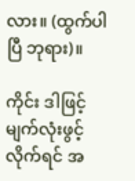လား။ (ထွက်ပါပြီ ဘုရား)။

ကိုင်း ဒါဖြင့် မျက်လုံးဖွင့်လိုက်ရင် အ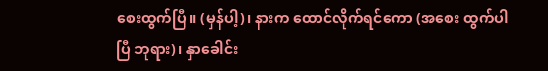စေးထွက်ပြီ။ (မှန်ပါ့)၊ နားက ထောင်လိုက်ရင်ကော (အစေး ထွက်ပါပြီ ဘုရား)၊ နှာခေါင်း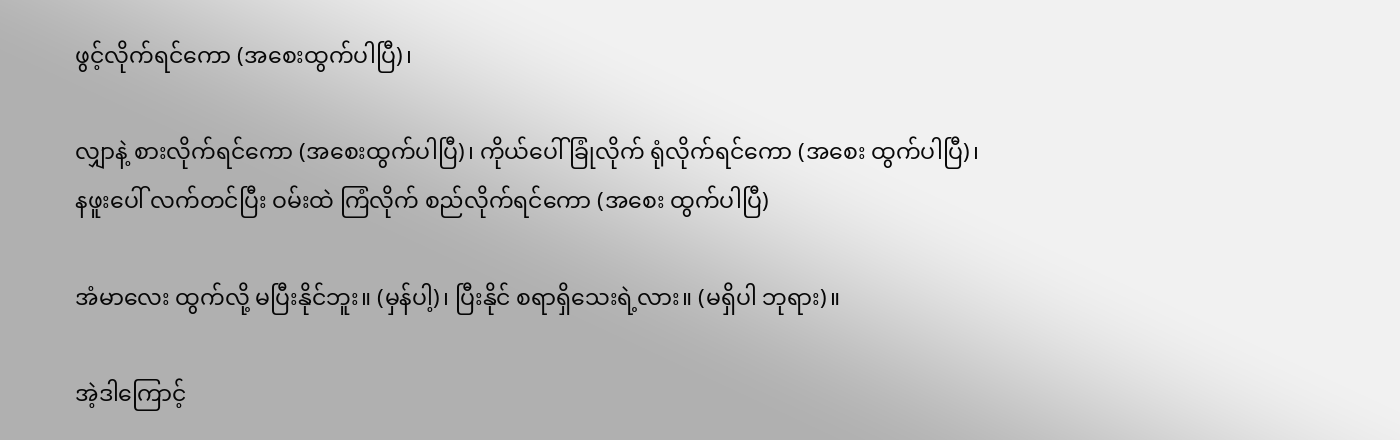ဖွင့်လိုက်ရင်ကော (အစေးထွက်ပါပြီ)၊

လျှာနဲ့ စားလိုက်ရင်ကော (အစေးထွက်ပါပြီ)၊ ကိုယ်ပေါ် ခြုံလိုက် ရုံလိုက်ရင်ကော (အစေး ထွက်ပါပြီ)၊ နဖူးပေါ် လက်တင်ပြီး ဝမ်းထဲ ကြံလိုက် စည်လိုက်ရင်ကော (အစေး ထွက်ပါပြီ)

အံမာလေး ထွက်လို့ မပြီးနိုင်ဘူး။ (မှန်ပါ့)၊ ပြီးနိုင် စရာရှိသေးရဲ့လား။ (မရှိပါ ဘုရား)။

အဲ့ဒါကြောင့်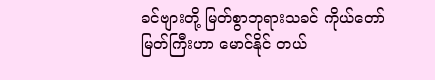ခင်ဗျားတို့ မြတ်စွာဘုရားသခင် ကိုယ်တော်မြတ်ကြီးဟာ မောင်နိုင် တယ်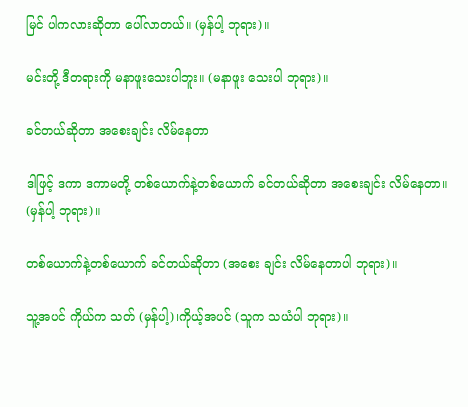မြင် ပါကလားဆိုတာ ပေါ်လာတယ်။ (မှန်ပါ့ ဘုရား)။

မင်းတို့ ဒီတရားကို မနာဖူးသေးပါဘူး။ (မနာဖူး သေးပါ ဘုရား)။

ခင်တယ်ဆိုတာ အစေးချင်း လိမ်နေတာ

ဒါဖြင့် ဒကာ ဒကာမတို့ တစ်ယောက်နဲ့တစ်ယောက် ခင်တယ်ဆိုတာ အစေးချင်း လိမ်နေတာ။ (မှန်ပါ့ ဘုရား)။

တစ်ယောက်နဲ့တစ်ယောက် ခင်တယ်ဆိုတာ (အစေး ချင်း လိမ်နေတာပါ ဘုရား)။

သူ့အပင် ကိုယ်က သတ် (မှန်ပါ့)၊ကိုယ့်အပင် (သူက သယံပါ ဘုရား)။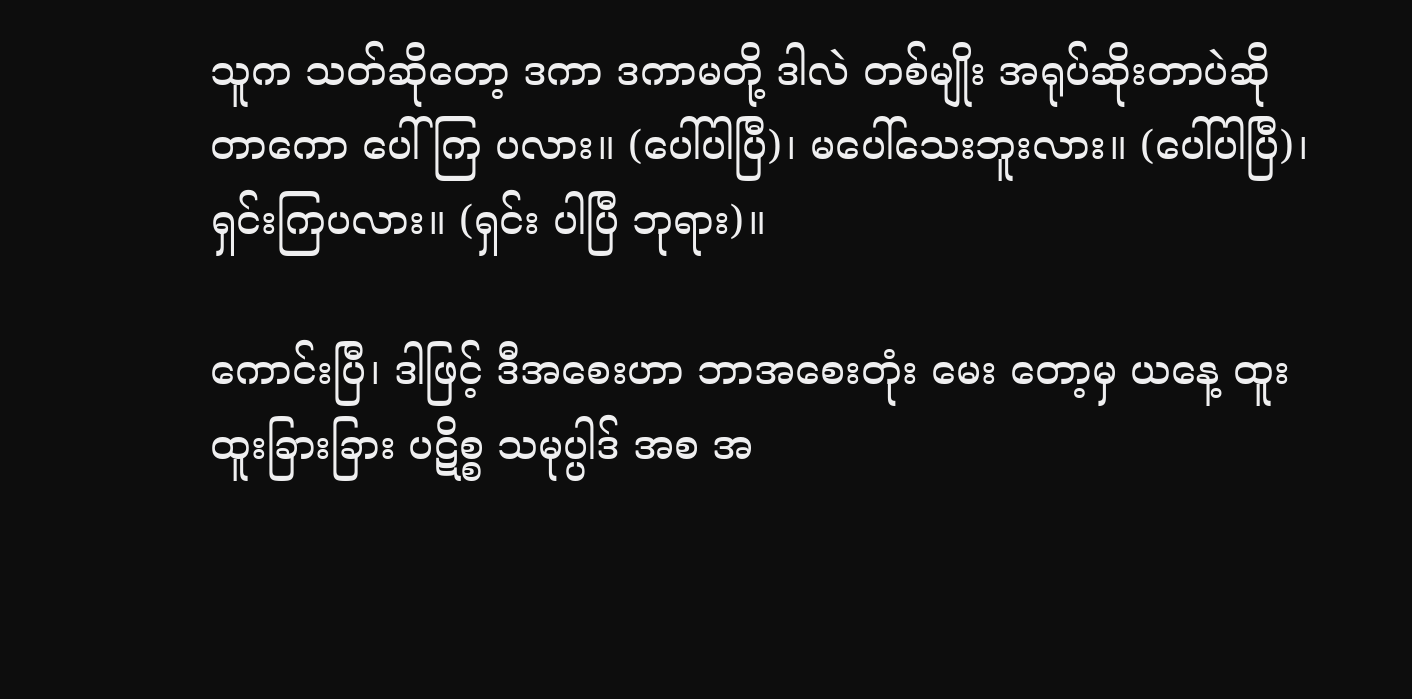သူက သတ်ဆိုတော့ ဒကာ ဒကာမတို့ ဒါလဲ တစ်မျိုး အရုပ်ဆိုးတာပဲဆိုတာကော ပေါ်ကြ ပလား။ (ပေါ်ပါပြီ)၊ မပေါ်သေးဘူးလား။ (ပေါ်ပါပြီ)၊ ရှင်းကြပလား။ (ရှင်း ပါပြီ ဘုရား)။

ကောင်းပြီ၊ ဒါဖြင့် ဒီအစေးဟာ ဘာအစေးတုံး မေး တော့မှ ယနေ့ ထူးထူးခြားခြား ပဋိစ္စ သမုပ္ပါဒ် အစ အ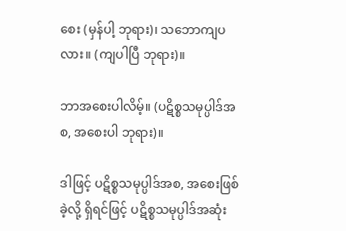စေး (မှန်ပါ့ ဘုရား)၊ သဘောကျပလား။ (ကျပါပြီ ဘုရား)။

ဘာအစေးပါလိမ့်။ (ပဋိစ္စသမုပ္ပါဒ်အစ, အစေးပါ ဘုရား)။

ဒါဖြင့် ပဋိစ္စသမုပ္ပါဒ်အစ, အစေးဖြစ်ခဲ့လို့ ရှိရင်ဖြင့် ပဋိစ္စသမုပ္ပါဒ်အဆုံး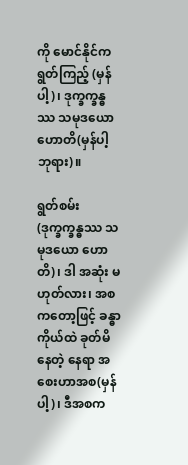ကို မောင်နိုင်က ရွတ်ကြည့် (မှန်ပါ့)၊ ဒုက္ခက္ခန္ဓဿ သမုဒယော ဟောတိ(မှန်ပါ့ ဘုရား)။

ရွတ်စမ်း (ဒုက္ခက္ခန္ဓဿ သမုဒယော ဟောတိ)၊ ဒါ အဆုံး မဟုတ်လား၊ အစကတော့ဖြင့် ခန္ဓာကိုယ်ထဲ ခုတ်မိ နေတဲ့ နေရာ အစေးဟာအစ(မှန်ပါ့)၊ ဒီအစက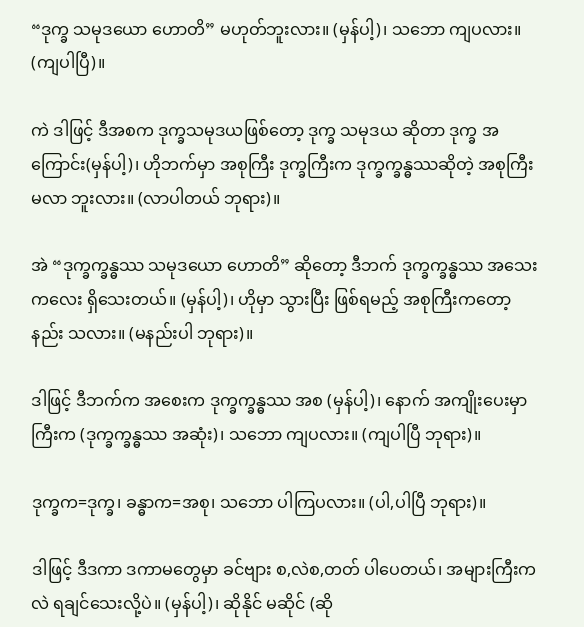“ဒုက္ခ သမုဒယော ဟောတိ” မဟုတ်ဘူးလား။ (မှန်ပါ့)၊ သဘော ကျပလား။ (ကျပါပြီ)။

ကဲ ဒါဖြင့် ဒီအစက ဒုက္ခသမုဒယဖြစ်တော့ ဒုက္ခ သမုဒယ ဆိုတာ ဒုက္ခ အကြောင်း(မှန်ပါ့)၊ ဟိုဘက်မှာ အစုကြီး ဒုက္ခကြီးက ဒုက္ခက္ခန္ဓဿဆိုတဲ့ အစုကြီး မလာ ဘူးလား။ (လာပါတယ် ဘုရား)။

အဲ “ဒုက္ခက္ခန္ဓဿ သမုဒယော ဟောတိ” ဆိုတော့ ဒီဘက် ဒုက္ခက္ခန္ဓဿ အသေးကလေး ရှိသေးတယ်။ (မှန်ပါ့)၊ ဟိုမှာ သွားပြီး ဖြစ်ရမည့် အစုကြီးကတော့ နည်း သလား။ (မနည်းပါ ဘုရား)။

ဒါဖြင့် ဒီဘက်က အစေးက ဒုက္ခက္ခန္ဓဿ အစ (မှန်ပါ့)၊ နောက် အကျိုးပေးမှာကြီးက (ဒုက္ခက္ခန္ဓဿ အဆုံး)၊ သဘော ကျပလား။ (ကျပါပြီ ဘုရား)။

ဒုက္ခက=ဒုက္ခ၊ ခန္ဓာက=အစု၊ သဘော ပါကြပလား။ (ပါ,ပါပြီ ဘုရား)။

ဒါဖြင့် ဒီဒကာ ဒကာမတွေမှာ ခင်ဗျား စ,လဲစ,တတ် ပါပေတယ်၊ အများကြီးကလဲ ရချင်သေးလို့ပဲ။ (မှန်ပါ့)၊ ဆိုနိုင် မဆိုင် (ဆို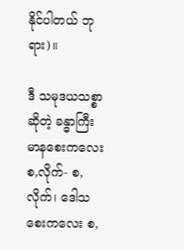နိုင်ပါတယ် ဘုရား)။

ဒီ သမုဒယသစ္စာဆိုတဲ့ ခန္ဓာကြီး မာနစေးကလေး စ,လိုက်- စ,လိုက်၊ ဒေါသစေးကလေး စ,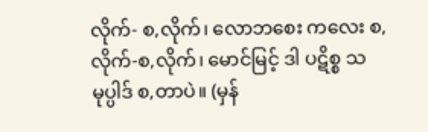လိုက်- စ,လိုက်၊ လောဘစေး ကလေး စ,လိုက်-စ,လိုက်၊ မောင်မြင့် ဒါ ပဋိစ္စ သမုပ္ပါဒ် စ,တာပဲ။ (မှန်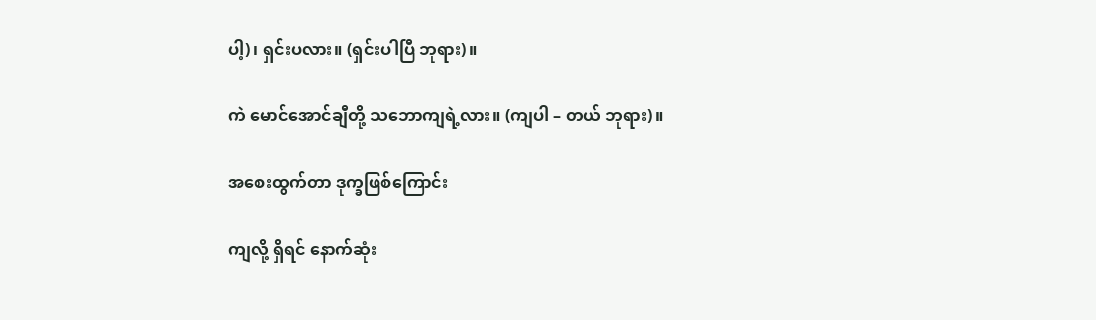ပါ့)၊ ရှင်းပလား။ (ရှင်းပါပြီ ဘုရား)။

ကဲ မောင်အောင်ချီတို့ သဘောကျရဲ့လား။ (ကျပါ – တယ် ဘုရား)။

အစေးထွက်တာ ဒုက္ခဖြစ်ကြောင်း

ကျလို့ ရှိရင် နောက်ဆုံး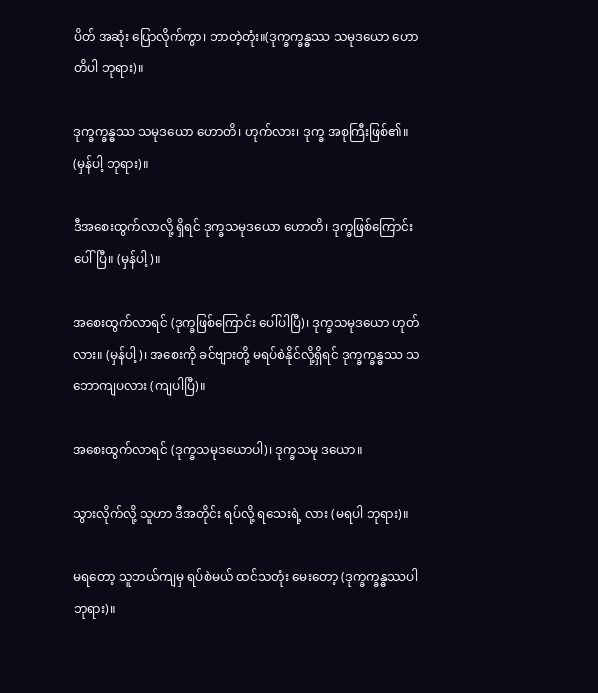ပိတ် အဆုံး ပြောလိုက်ကွာ၊ ဘာတဲ့တုံး။(ဒုက္ခက္ခန္ဓဿ သမုဒယော ဟောတိပါ ဘုရား)။

ဒုက္ခက္ခန္ဓဿ သမုဒယော ဟောတိ၊ ဟုက်လား၊ ဒုက္ခ အစုကြီးဖြစ်၏။ (မှန်ပါ့ ဘုရား)။

ဒီအစေးထွက်လာလို့ ရှိရင် ဒုက္ခသမုဒယော ဟောတိ၊ ဒုက္ခဖြစ်ကြောင်း ပေါ်ပြီ။ (မှန်ပါ့)။

အစေးထွက်လာရင် (ဒုက္ခဖြစ်ကြောင်း ပေါ်ပါပြီ)၊ ဒုက္ခသမုဒယော ဟုတ်လား။ (မှန်ပါ့)၊ အစေးကို ခင်ဗျားတို့ မရပ်စဲနိုင်လို့ရှိရင် ဒုက္ခက္ခန္ဓဿ သဘောကျပလား (ကျပါပြီ)။

အစေးထွက်လာရင် (ဒုက္ခသမုဒယောပါ)၊ ဒုက္ခသမု ဒယော။

သွားလိုက်လို့ သူဟာ ဒီအတိုင်း ရပ်လို့ ရသေးရဲ့ လား (မရပါ ဘုရား)။

မရတော့ သူဘယ်ကျမှ ရပ်စဲမယ် ထင်သတုံး မေးတော့ (ဒုက္ခက္ခန္ဓဿပါ ဘုရား)။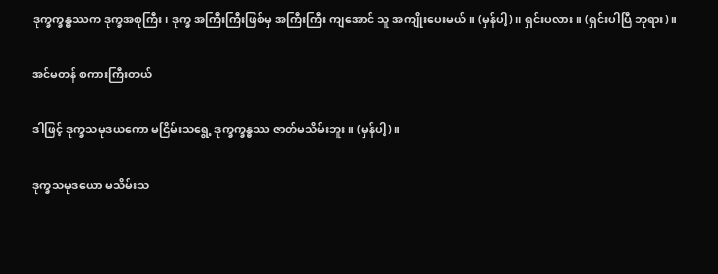ဒုက္ခက္ခန္ဓဿက ဒုက္ခအစုကြီး၊ ဒုက္ခ အကြီးကြီးဖြစ်မှ အကြီးကြီး ကျအောင် သူ အကျိုးပေးမယ်။ (မှန်ပါ့)၊၊ ရှင်းပလား။ (ရှင်းပါပြီ ဘုရား)။

အင်မတန် စကားကြီးတယ်

ဒါဖြင့် ဒုက္ခသမုဒယကော မငြိမ်းသရွေ့ ဒုက္ခက္ခန္ဓဿ ဇာတ်မသိမ်းဘူး။ (မှန်ပါ့)။

ဒုက္ခသမုဒယော မသိမ်းသ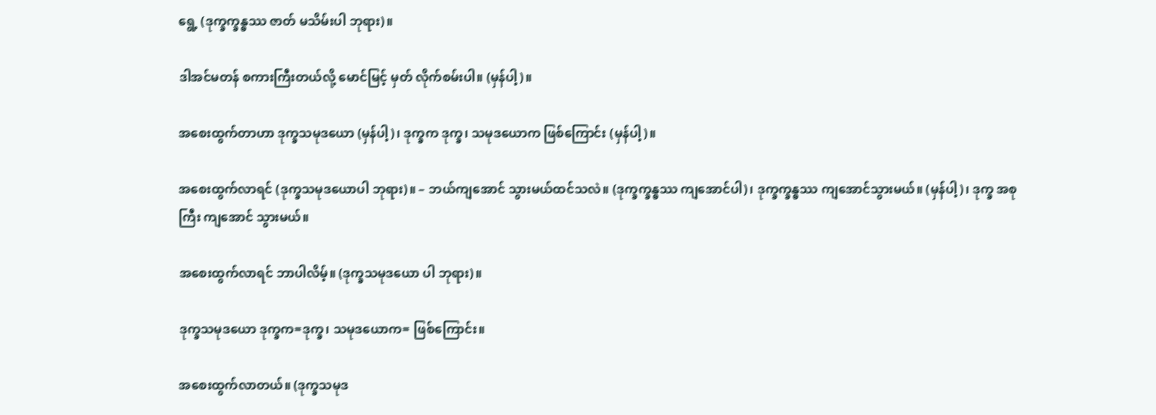ရွေ့ (ဒုက္ခက္ခန္ဓဿ ဇာတ် မသိမ်းပါ ဘုရား)။

ဒါအင်မတန် စကားကြီးတယ်လို့ မောင်မြင့် မှတ် လိုက်စမ်းပါ။ (မှန်ပါ့)။

အစေးထွက်တာဟာ ဒုက္ခသမုဒယော (မှန်ပါ့)၊ ဒုက္ခက ဒုက္ခ၊ သမုဒယောက ဖြစ်ကြောင်း (မှန်ပါ့)။

အစေးထွက်လာရင် (ဒုက္ခသမုဒယောပါ ဘုရား)။ – ဘယ်ကျအောင် သွားမယ်ထင်သလဲ။ (ဒုက္ခက္ခန္ဓဿ ကျအောင်ပါ)၊ ဒုက္ခက္ခန္ဓဿ ကျအောင်သွားမယ်။ (မှန်ပါ့)၊ ဒုက္ခ အစုကြီး ကျအောင် သွားမယ်။

အစေးထွက်လာရင် ဘာပါလိမ့်။ (ဒုက္ခသမုဒယော ပါ ဘုရား)။

ဒုက္ခသမုဒယော ဒုက္ခက=ဒုက္ခ၊ သမုဒယောက= ဖြစ်ကြောင်း။

အစေးထွက်လာတယ်။ (ဒုက္ခသမုဒ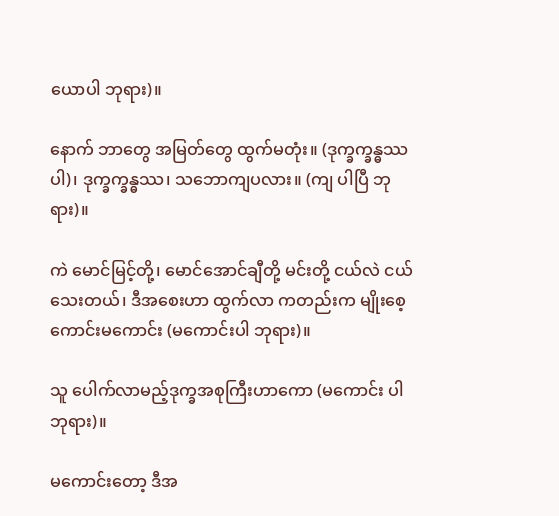ယောပါ ဘုရား)။

နောက် ဘာတွေ အမြတ်တွေ ထွက်မတုံး။ (ဒုက္ခက္ခန္ဓဿပါ)၊ ဒုက္ခက္ခန္ဓဿ၊ သဘောကျပလား။ (ကျ ပါပြီ ဘုရား)။

ကဲ မောင်မြင့်တို့၊ မောင်အောင်ချီတို့ မင်းတို့ ငယ်လဲ ငယ်သေးတယ်၊ ဒီအစေးဟာ ထွက်လာ ကတည်းက မျိုးစေ့ ကောင်းမကောင်း (မကောင်းပါ ဘုရား)။

သူ ပေါက်လာမည့်ဒုက္ခအစုကြီးဟာကော (မကောင်း ပါ ဘုရား)။

မကောင်းတော့ ဒီအ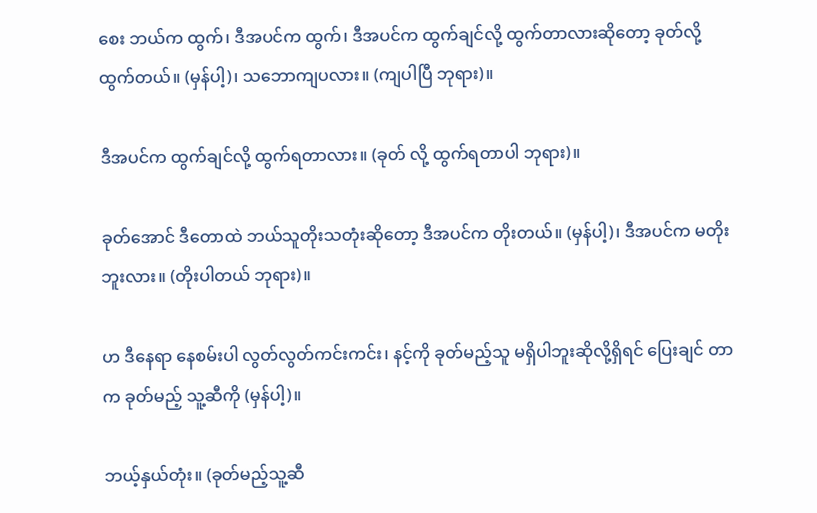စေး ဘယ်က ထွက်၊ ဒီအပင်က ထွက်၊ ဒီအပင်က ထွက်ချင်လို့ ထွက်တာလားဆိုတော့ ခုတ်လို့ ထွက်တယ်။ (မှန်ပါ့)၊ သဘောကျပလား။ (ကျပါပြီ ဘုရား)။

ဒီအပင်က ထွက်ချင်လို့ ထွက်ရတာလား။ (ခုတ် လို့ ထွက်ရတာပါ ဘုရား)။

ခုတ်အောင် ဒီတောထဲ ဘယ်သူတိုးသတုံးဆိုတော့ ဒီအပင်က တိုးတယ်။ (မှန်ပါ့)၊ ဒီအပင်က မတိုးဘူးလား။ (တိုးပါတယ် ဘုရား)။

ဟ ဒီနေရာ နေစမ်းပါ လွတ်လွတ်ကင်းကင်း၊ နင့်ကို ခုတ်မည့်သူ မရှိပါဘူးဆိုလို့ရှိရင် ပြေးချင် တာက ခုတ်မည့် သူ့ဆီကို (မှန်ပါ့)။

ဘယ့်နှယ်တုံး။ (ခုတ်မည့်သူ့ဆီ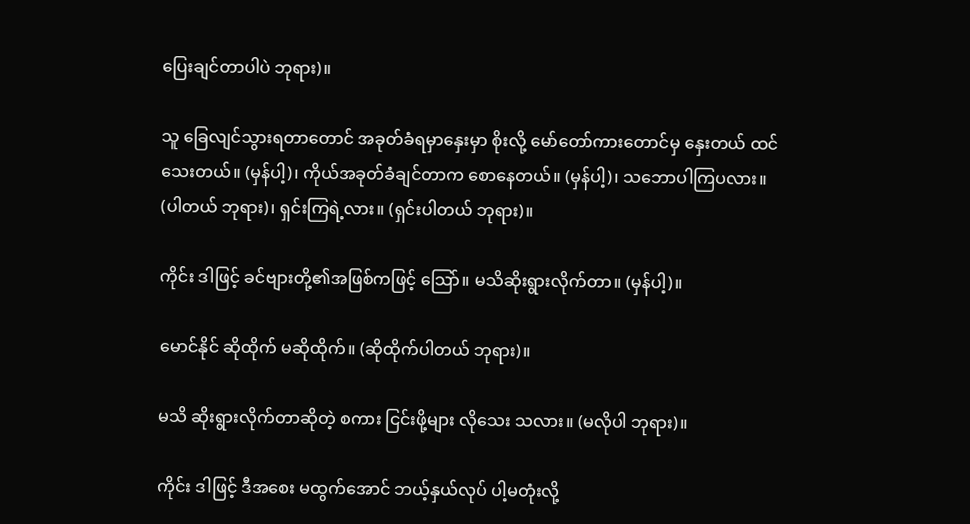ပြေးချင်တာပါပဲ ဘုရား)။

သူ ခြေလျင်သွားရတာတောင် အခုတ်ခံရမှာနှေးမှာ စိုးလို့ မော်တော်ကားတောင်မှ နှေးတယ် ထင်သေးတယ်။ (မှန်ပါ့)၊ ကိုယ်အခုတ်ခံချင်တာက စောနေတယ်။ (မှန်ပါ့)၊ သဘောပါကြပလား။ (ပါတယ် ဘုရား)၊ ရှင်းကြရဲ့လား။ (ရှင်းပါတယ် ဘုရား)။

ကိုင်း ဒါဖြင့် ခင်ဗျားတို့၏အဖြစ်ကဖြင့် သြော်။ မသိဆိုးရွားလိုက်တာ။ (မှန်ပါ့)။

မောင်နိုင် ဆိုထိုက် မဆိုထိုက်။ (ဆိုထိုက်ပါတယ် ဘုရား)။

မသိ ဆိုးရွားလိုက်တာဆိုတဲ့ စကား ငြင်းဖို့များ လိုသေး သလား။ (မလိုပါ ဘုရား)။

ကိုင်း ဒါဖြင့် ဒီအစေး မထွက်အောင် ဘယ့်နှယ်လုပ် ပါ့မတုံးလို့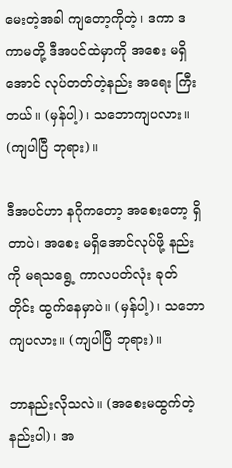မေးတဲ့အခါ ကျတော့ကိုတဲ့၊ ဒကာ ဒကာမတို့ ဒီအပင်ထဲမှာကို အစေး မရှိအောင် လုပ်တတ်တဲ့နည်း အရေး ကြီးတယ်။ (မှန်ပါ့)၊ သဘောကျပလား။ (ကျပါပြီ ဘုရား)။

ဒီအပင်ဟာ နဂိုကတော့ အစေးတော့ ရှိတာပဲ၊ အစေး မရှိအောင်လုပ်ဖို့ နည်းကို မရသရွေ့ ကာလပတ်လုံး ခုတ် တိုင်း ထွက်နေမှာပဲ။ (မှန်ပါ့)၊ သဘောကျပလား။ (ကျပါပြီ ဘုရား)။

ဘာနည်းလိုသလဲ။ (အစေးမထွက်တဲ့ နည်းပါ)၊ အ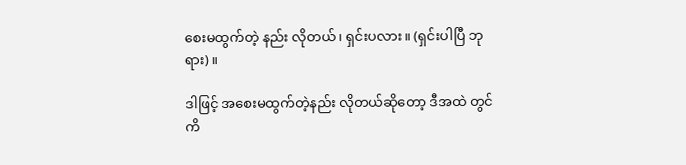စေးမထွက်တဲ့ နည်း လိုတယ်၊ ရှင်းပလား။ (ရှင်းပါပြီ ဘုရား)။

ဒါဖြင့် အစေးမထွက်တဲ့နည်း လိုတယ်ဆိုတော့ ဒီအထဲ တွင် ကိ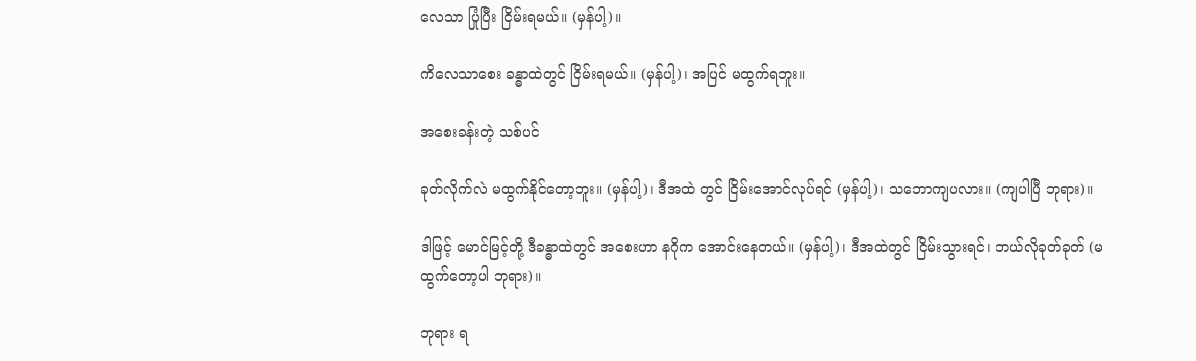လေသာ ပြုံပြီး ငြိမ်းရမယ်။ (မှန်ပါ့)။

ကိလေသာစေး ခန္ဓာထဲတွင် ငြိမ်းရမယ်။ (မှန်ပါ့)၊ အပြင် မထွက်ရဘူး။

အစေးခန်းတဲ့ သစ်ပင်

ခုတ်လိုက်လဲ မထွက်နိုင်တော့ဘူး။ (မှန်ပါ့)၊ ဒီအထဲ တွင် ငြိမ်းအောင်လုပ်ရင် (မှန်ပါ့)၊ သဘောကျပလား။ (ကျပါပြီ ဘုရား)။

ဒါဖြင့် မောင်မြင့်တို့ ဒီခန္ဓာထဲတွင် အစေးဟာ နဂိုက အောင်းနေတယ်။ (မှန်ပါ့)၊ ဒီအထဲတွင် ငြိမ်းသွားရင်၊ ဘယ်လိုခုတ်ခုတ် (မထွက်တော့ပါ ဘုရား)။

ဘုရား ရ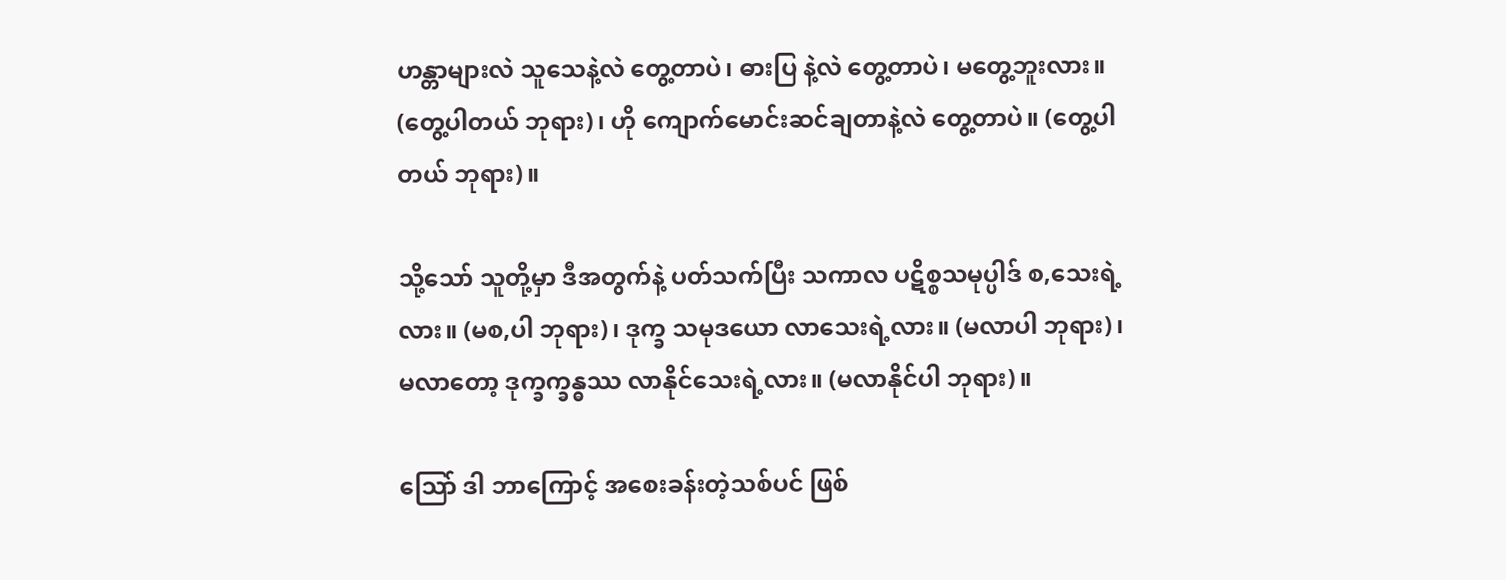ဟန္တာများလဲ သူသေနဲ့လဲ တွေ့တာပဲ၊ ဓားပြ နဲ့လဲ တွေ့တာပဲ၊ မတွေ့ဘူးလား။ (တွေ့ပါတယ် ဘုရား)၊ ဟို ကျောက်မောင်းဆင်ချတာနဲ့လဲ တွေ့တာပဲ။ (တွေ့ပါ တယ် ဘုရား)။

သို့သော် သူတို့မှာ ဒီအတွက်နဲ့ ပတ်သက်ပြီး သကာလ ပဋိစ္စသမုပ္ပါဒ် စ,သေးရဲ့ လား။ (မစ,ပါ ဘုရား)၊ ဒုက္ခ သမုဒယော လာသေးရဲ့လား။ (မလာပါ ဘုရား)၊ မလာတော့ ဒုက္ခက္ခန္ဓဿ လာနိုင်သေးရဲ့လား။ (မလာနိုင်ပါ ဘုရား)။

သြော် ဒါ ဘာကြောင့် အစေးခန်းတဲ့သစ်ပင် ဖြစ်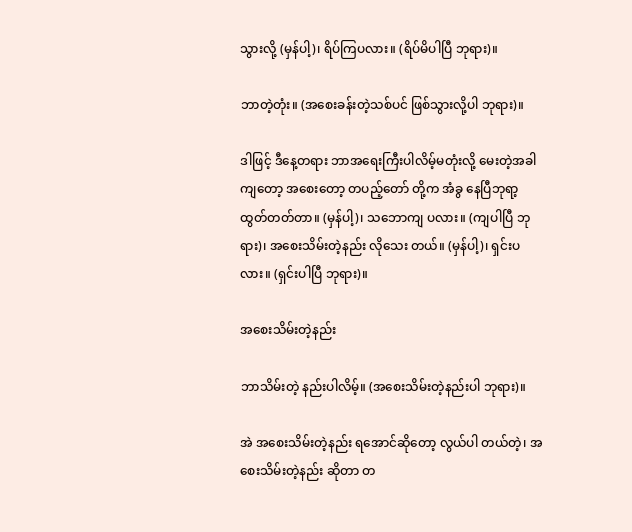သွားလို့ (မှန်ပါ့)၊ ရိပ်ကြပလား။ (ရိပ်မိပါပြီ ဘုရား)။

ဘာတဲ့တုံး။ (အစေးခန်းတဲ့သစ်ပင် ဖြစ်သွားလို့ပါ ဘုရား)။

ဒါဖြင့် ဒီနေ့တရား ဘာအရေးကြီးပါလိမ့်မတုံးလို့ မေးတဲ့အခါကျတော့ အစေးတော့ တပည့်တော် တို့က အံခွ နေပြီဘုရာ့ ထွတ်တတ်တာ။ (မှန်ပါ့)၊ သဘောကျ ပလား။ (ကျပါပြီ ဘုရား)၊ အစေးသိမ်းတဲ့နည်း လိုသေး တယ်။ (မှန်ပါ့)၊ ရှင်းပလား။ (ရှင်းပါပြီ ဘုရား)။

အစေးသိမ်းတဲ့နည်း

ဘာသိမ်းတဲ့ နည်းပါလိမ့်။ (အစေးသိမ်းတဲ့နည်းပါ ဘုရား)။

အဲ အစေးသိမ်းတဲ့နည်း ရအောင်ဆိုတော့ လွယ်ပါ တယ်တဲ့၊ အစေးသိမ်းတဲ့နည်း ဆိုတာ တ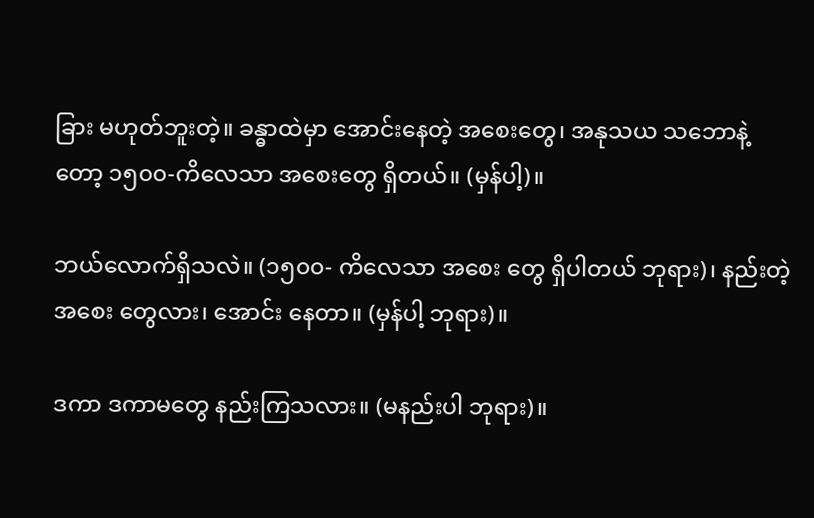ခြား မဟုတ်ဘူးတဲ့။ ခန္ဓာထဲမှာ အောင်းနေတဲ့ အစေးတွေ၊ အနုသယ သဘောနဲ့ တော့ ၁၅၀၀-ကိလေသာ အစေးတွေ ရှိတယ်။ (မှန်ပါ့)။

ဘယ်လောက်ရှိသလဲ။ (၁၅၀၀- ကိလေသာ အစေး တွေ ရှိပါတယ် ဘုရား)၊ နည်းတဲ့ အစေး တွေလား၊ အောင်း နေတာ။ (မှန်ပါ့ ဘုရား)။

ဒကာ ဒကာမတွေ နည်းကြသလား။ (မနည်းပါ ဘုရား)။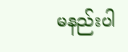မနည်းပါ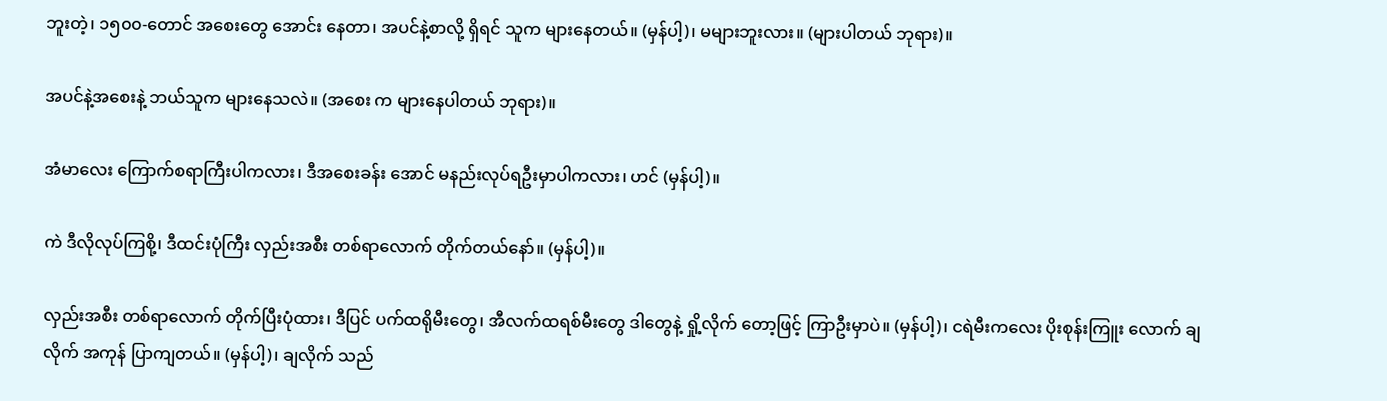ဘူးတဲ့၊ ၁၅၀၀-တောင် အစေးတွေ အောင်း နေတာ၊ အပင်နဲ့စာလို့ ရှိရင် သူက များနေတယ်။ (မှန်ပါ့)၊ မများဘူးလား။ (များပါတယ် ဘုရား)။

အပင်နဲ့အစေးနဲ့ ဘယ်သူက များနေသလဲ။ (အစေး က များနေပါတယ် ဘုရား)။

အံမာလေး ကြောက်စရာကြီးပါကလား၊ ဒီအစေးခန်း အောင် မနည်းလုပ်ရဦးမှာပါကလား၊ ဟင် (မှန်ပါ့)။

ကဲ ဒီလိုလုပ်ကြစို့၊ ဒီထင်းပုံကြီး လှည်းအစီး တစ်ရာလောက် တိုက်တယ်နော်။ (မှန်ပါ့)။

လှည်းအစီး တစ်ရာလောက် တိုက်ပြီးပုံထား၊ ဒီပြင် ပက်ထရိုမီးတွေ၊ အီလက်ထရစ်မီးတွေ ဒါတွေနဲ့ ရှို့လိုက် တော့ဖြင့် ကြာဦးမှာပဲ။ (မှန်ပါ့)၊ ငရဲမီးကလေး ပိုးစုန်းကြူး လောက် ချလိုက် အကုန် ပြာကျတယ်။ (မှန်ပါ့)၊ ချလိုက် သည်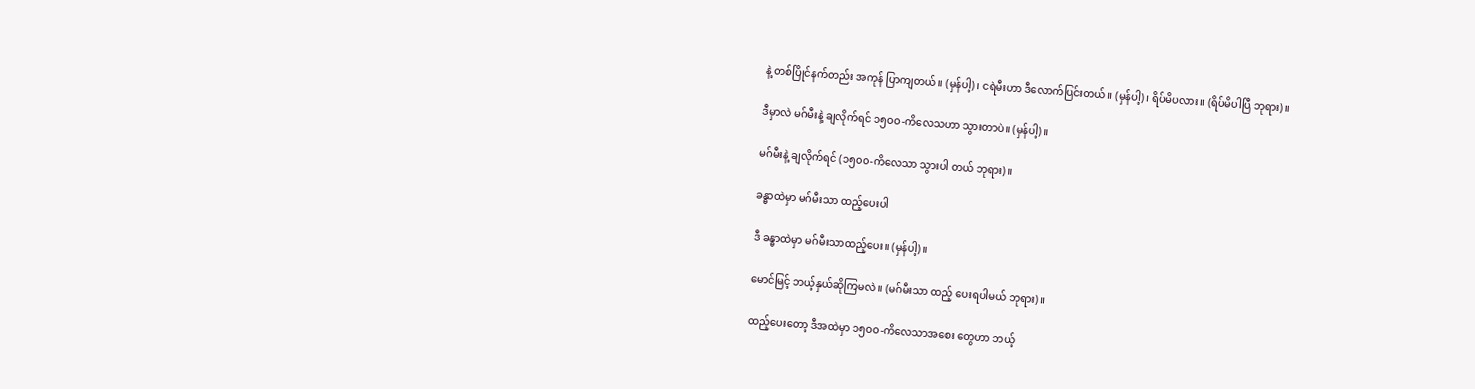နဲ့ တစ်ပြိုင်နက်တည်း အကုန် ပြာကျတယ်။ (မှန်ပါ့)၊ ငရဲမီးဟာ ဒီလောက်ပြင်းတယ်။ (မှန်ပါ့)၊ ရိပ်မိပလား။ (ရိပ်မိပါပြီ ဘုရား)။

ဒီမှာလဲ မဂ်မီးနဲ့ ချလိုက်ရင် ၁၅ဝဝ-ကိလေသဟာ သွားတာပဲ။ (မှန်ပါ့)။

မဂ်မီးနဲ့ ချလိုက်ရင် (၁၅၀၀-ကိလေသာ သွားပါ တယ် ဘုရား)။

ခန္ဓာထဲမှာ မဂ်မီးသာ ထည့်ပေးပါ

ဒီ ခန္ဓာထဲမှာ မဂ်မီးသာထည့်ပေး။ (မှန်ပါ့)။

မောင်မြင့် ဘယ့်နှယ်ဆိုကြမလဲ။ (မဂ်မီးသာ ထည့် ပေးရပါမယ် ဘုရား)။

ထည့်ပေးတော့ ဒီအထဲမှာ ၁၅ဝဝ-ကိလေသာအစေး တွေဟာ ဘယ့်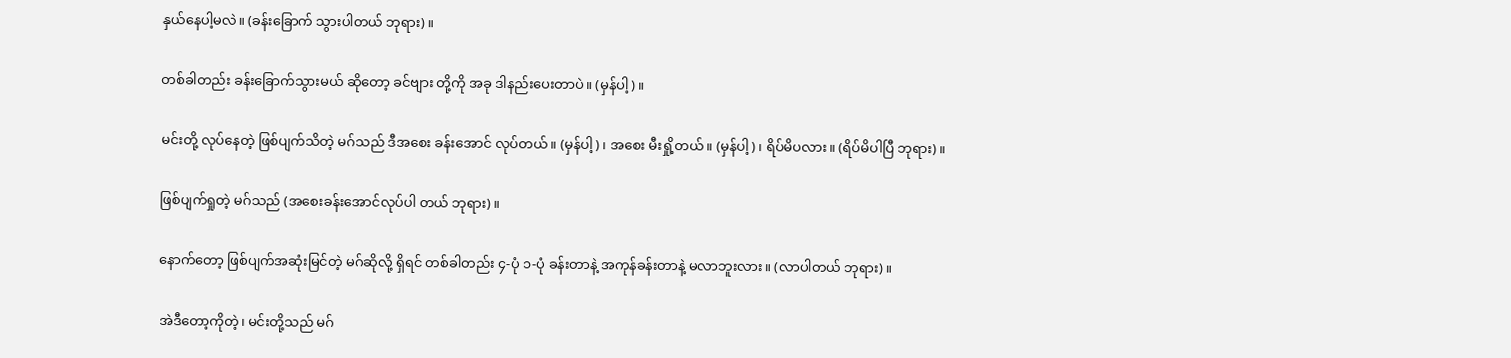နှယ်နေပါ့မလဲ။ (ခန်းခြောက် သွားပါတယ် ဘုရား)။

တစ်ခါတည်း ခန်းခြောက်သွားမယ် ဆိုတော့ ခင်ဗျား တို့ကို အခု ဒါနည်းပေးတာပဲ။ (မှန်ပါ့)။

မင်းတို့ လုပ်နေတဲ့ ဖြစ်ပျက်သိတဲ့ မဂ်သည် ဒီအစေး ခန်းအောင် လုပ်တယ်။ (မှန်ပါ့)၊ အစေး မီးရှို့တယ်။ (မှန်ပါ့)၊ ရိပ်မိပလား။ (ရိပ်မိပါပြီ ဘုရား)။

ဖြစ်ပျက်ရှုတဲ့ မဂ်သည် (အစေးခန်းအောင်လုပ်ပါ တယ် ဘုရား)။

နောက်တော့ ဖြစ်ပျက်အဆုံးမြင်တဲ့ မဂ်ဆိုလို့ ရှိရင် တစ်ခါတည်း ၄-ပုံ ၁-ပုံ ခန်းတာနဲ့ အကုန်ခန်းတာနဲ့ မလာဘူးလား။ (လာပါတယ် ဘုရား)။

အဲဒီတော့ကိုတဲ့၊ မင်းတို့သည် မဂ်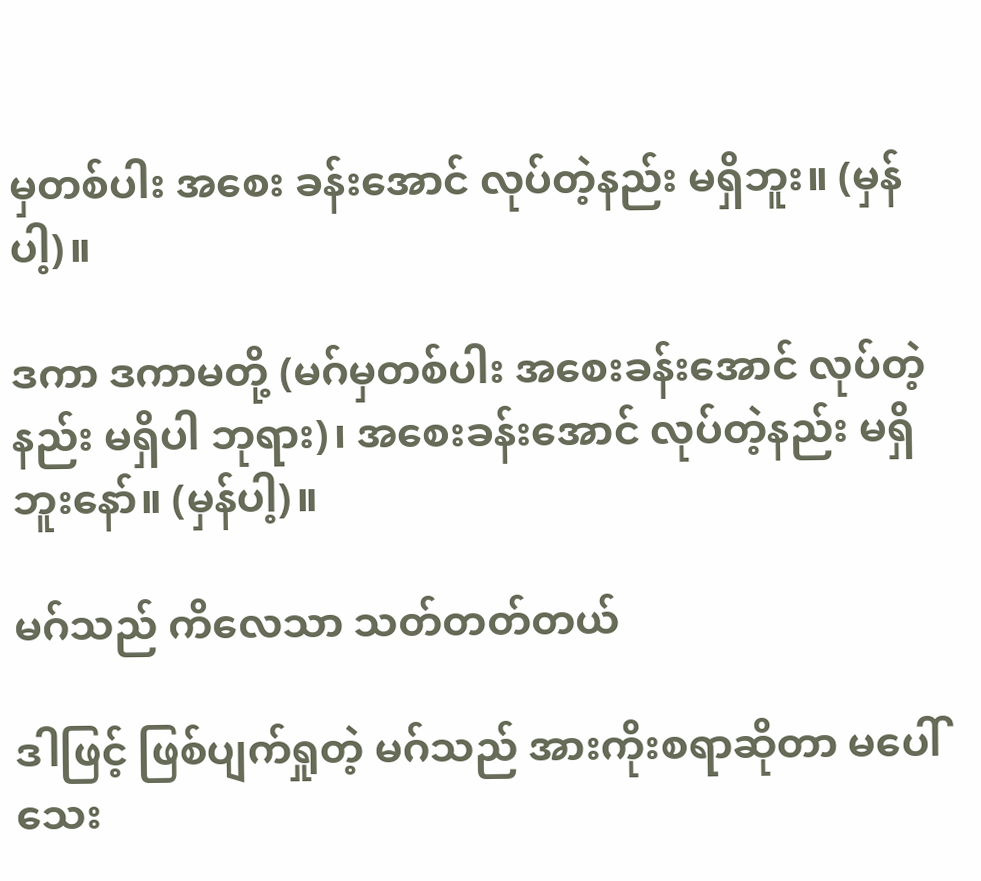မှတစ်ပါး အစေး ခန်းအောင် လုပ်တဲ့နည်း မရှိဘူး။ (မှန်ပါ့)။

ဒကာ ဒကာမတို့ (မဂ်မှတစ်ပါး အစေးခန်းအောင် လုပ်တဲ့နည်း မရှိပါ ဘုရား)၊ အစေးခန်းအောင် လုပ်တဲ့နည်း မရှိဘူးနော်။ (မှန်ပါ့)။

မဂ်သည် ကိလေသာ သတ်တတ်တယ်

ဒါဖြင့် ဖြစ်ပျက်ရှုတဲ့ မဂ်သည် အားကိုးစရာဆိုတာ မပေါ်သေး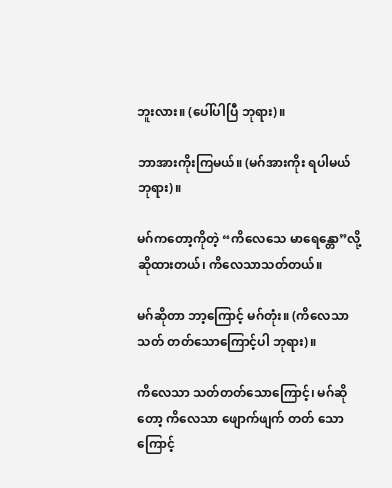ဘူးလား။ (ပေါ်ပါပြီ ဘုရား)။

ဘာအားကိုးကြမယ်။ (မဂ်အားကိုး ရပါမယ် ဘုရား)။

မဂ်ကတော့ကိုတဲ့ “ကိလေသေ မာရေန္တော”လို့ ဆိုထားတယ်၊ ကိလေသာသတ်တယ်။

မဂ်ဆိုတာ ဘာ့ကြောင့် မဂ်တုံး။ (ကိလေသာ သတ် တတ်သောကြောင့်ပါ ဘုရား)။

ကိလေသာ သတ်တတ်သောကြောင့်၊ မဂ်ဆိုတော့ ကိလေသာ ဖျောက်ဖျက် တတ် သောကြောင့်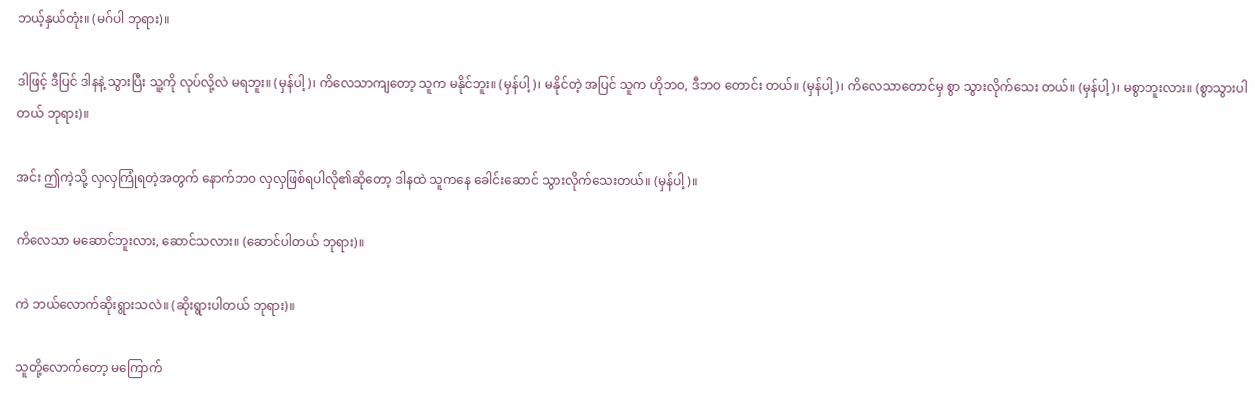ဘယ့်နှယ်တုံး။ (မဂ်ပါ ဘုရား)။

ဒါဖြင့် ဒီပြင် ဒါနနဲ့ သွားပြီး သူ့ကို လုပ်လို့လဲ မရဘူး။ (မှန်ပါ့)၊ ကိလေသာကျတော့ သူက မနိုင်ဘူး။ (မှန်ပါ့)၊ မနိုင်တဲ့ အပြင် သူက ဟိုဘဝ, ဒီဘဝ တောင်း တယ်။ (မှန်ပါ့)၊ ကိလေသာတောင်မှ စွာ သွားလိုက်သေး တယ်။ (မှန်ပါ့)၊ မစွာဘူးလား။ (စွာသွားပါတယ် ဘုရား)။

အင်း ဤကဲ့သို့ လှလှကြုံရတဲ့အတွက် နောက်ဘ၀ လှလှဖြစ်ရပါလို၏ဆိုတော့ ဒါနထဲ သူကနေ ခေါင်းဆောင် သွားလိုက်သေးတယ်။ (မှန်ပါ့)။

ကိလေသာ မဆောင်ဘူးလား, ဆောင်သလား။ (ဆောင်ပါတယ် ဘုရား)။

ကဲ ဘယ်လောက်ဆိုးရွားသလဲ။ (ဆိုးရွားပါတယ် ဘုရား)။

သူတို့လောက်တော့ မကြောက်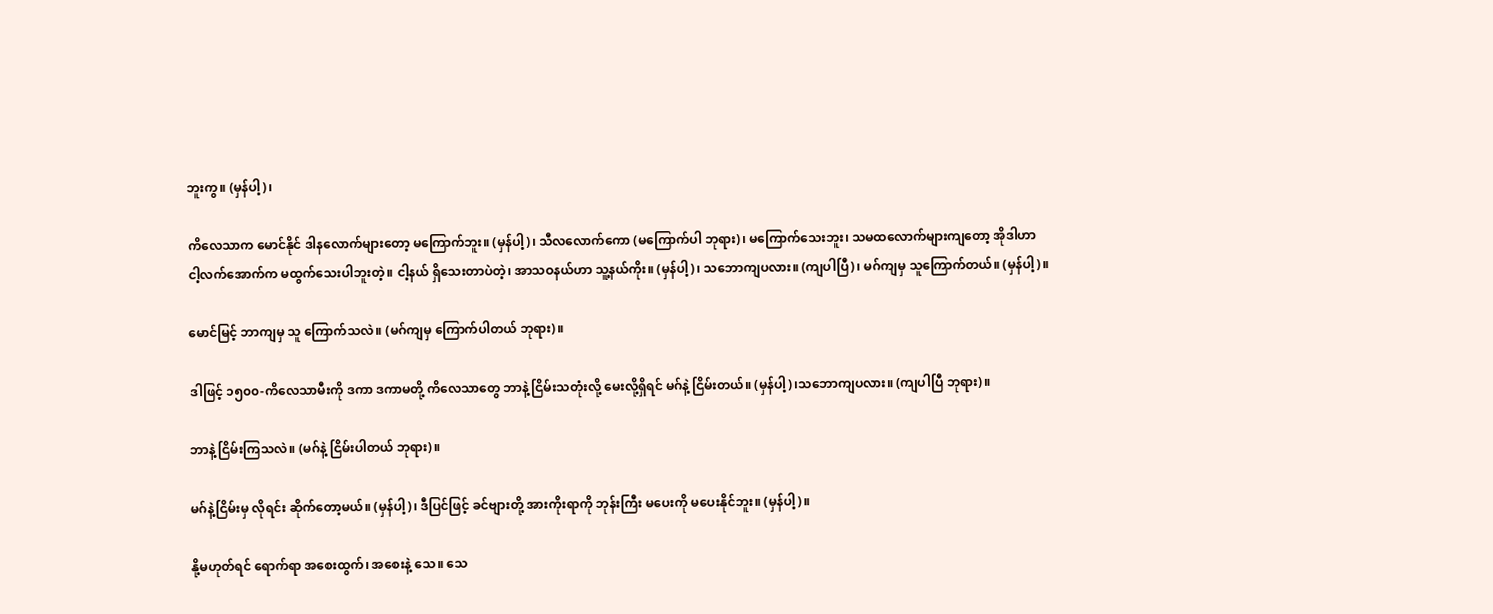ဘူးကွ။ (မှန်ပါ့)၊

ကိလေသာက မောင်နိုင် ဒါနလောက်များတော့ မကြောက်ဘူး။ (မှန်ပါ့)၊ သီလလောက်ကော (မကြောက်ပါ ဘုရား)၊ မကြောက်သေးဘူး၊ သမထလောက်များကျတော့ အိုဒါဟာ ငါ့လက်အောက်က မထွက်သေးပါဘူးတဲ့။ ငါ့နယ် ရှိသေးတာပဲတဲ့၊ အာသဝနယ်ဟာ သူ့နယ်ကိုး။ (မှန်ပါ့)၊ သဘောကျပလား။ (ကျပါပြီ)၊ မဂ်ကျမှ သူကြောက်တယ်။ (မှန်ပါ့)။

မောင်မြင့် ဘာကျမှ သူ ကြောက်သလဲ။ (မဂ်ကျမှ ကြောက်ပါတယ် ဘုရား)။

ဒါဖြင့် ၁၅၀၀-ကိလေသာမီးကို ဒကာ ဒကာမတို့ ကိလေသာတွေ ဘာနဲ့ ငြိမ်းသတုံးလို့ မေးလို့ရှိရင် မဂ်နဲ့ ငြိမ်းတယ်။ (မှန်ပါ့)၊သဘောကျပလား။ (ကျပါပြီ ဘုရား)။

ဘာနဲ့ ငြိမ်းကြသလဲ။ (မဂ်နဲ့ ငြိမ်းပါတယ် ဘုရား)။

မဂ်နဲ့ငြိမ်းမှ လိုရင်း ဆိုက်တော့မယ်။ (မှန်ပါ့)၊ ဒီပြင်ဖြင့် ခင်ဗျားတို့ အားကိုးရာကို ဘုန်းကြီး မပေးကို မပေးနိုင်ဘူး။ (မှန်ပါ့)။

နို့မဟုတ်ရင် ရောက်ရာ အစေးထွက်၊ အစေးနဲ့ သေ။ သေ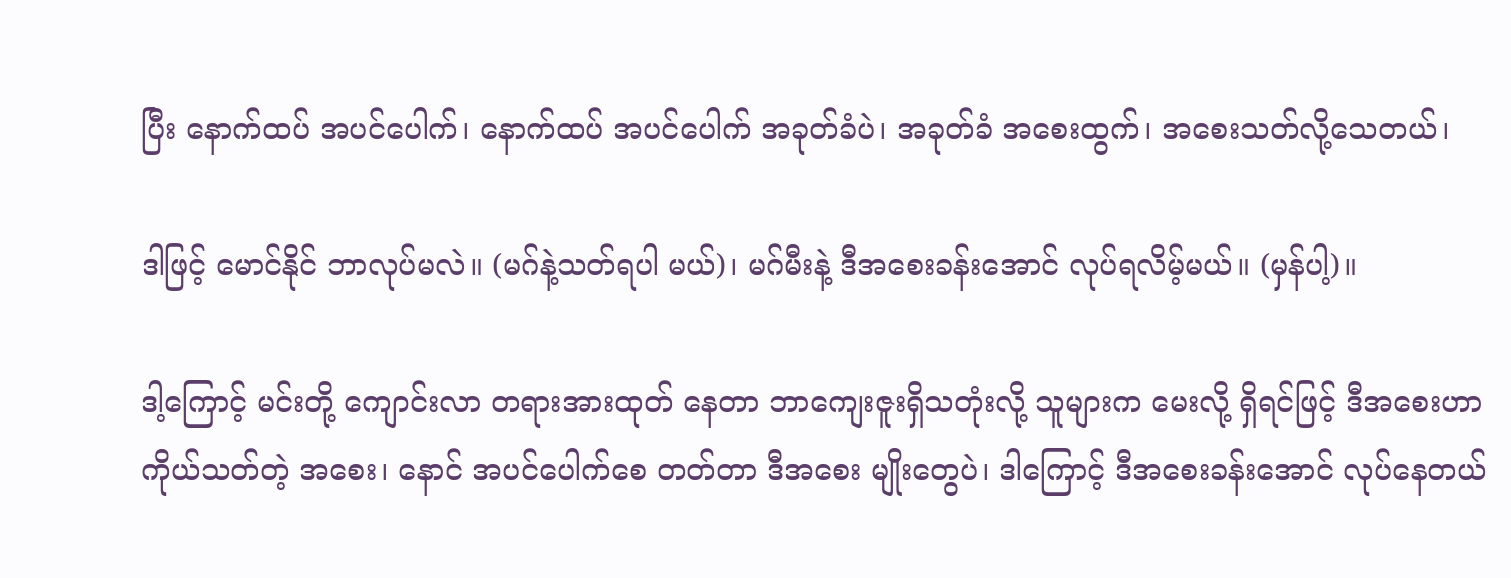ပြီး နောက်ထပ် အပင်ပေါက်၊ နောက်ထပ် အပင်ပေါက် အခုတ်ခံပဲ၊ အခုတ်ခံ အစေးထွက်၊ အစေးသတ်လို့သေတယ်၊

ဒါဖြင့် မောင်နိုင် ဘာလုပ်မလဲ။ (မဂ်နဲ့သတ်ရပါ မယ်)၊ မဂ်မီးနဲ့ ဒီအစေးခန်းအောင် လုပ်ရလိမ့်မယ်။ (မှန်ပါ့)။

ဒါ့ကြောင့် မင်းတို့ ကျောင်းလာ တရားအားထုတ် နေတာ ဘာကျေးဇူးရှိသတုံးလို့ သူများက မေးလို့ ရှိရင်ဖြင့် ဒီအစေးဟာ ကိုယ်သတ်တဲ့ အစေး၊ နောင် အပင်ပေါက်စေ တတ်တာ ဒီအစေး မျိုးတွေပဲ၊ ဒါကြောင့် ဒီအစေးခန်းအောင် လုပ်နေတယ်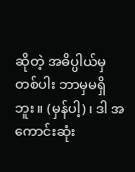ဆိုတဲ့ အဓိပ္ပါယ်မှတစ်ပါး ဘာမှမရှိဘူး။ (မှန်ပါ့)၊ ဒါ အကောင်းဆုံး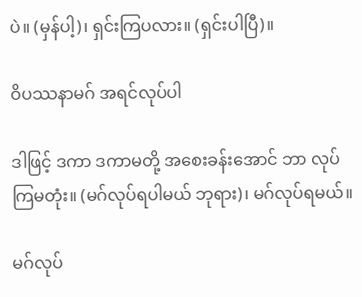ပဲ။ (မှန်ပါ့)၊ ရှင်းကြပလား။ (ရှင်းပါပြီ)။

ဝိပဿနာမဂ် အရင်လုပ်ပါ

ဒါဖြင့် ဒကာ ဒကာမတို့ အစေးခန်းအောင် ဘာ လုပ်ကြမတုံး။ (မဂ်လုပ်ရပါမယ် ဘုရား)၊ မဂ်လုပ်ရမယ်။

မဂ်လုပ်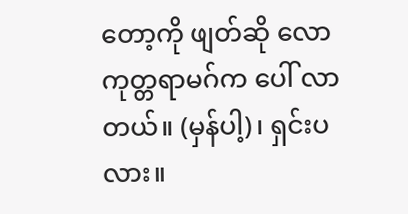တော့ကို ဖျတ်ဆို လောကုတ္တရာမဂ်က ပေါ် လာတယ်။ (မှန်ပါ့)၊ ရှင်းပလား။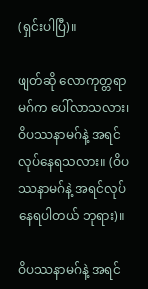(ရှင်းပါပြီ)။

ဖျတ်ဆို လောကုတ္တရာ မဂ်က ပေါ်လာသလား၊ ဝိပဿနာမဂ်နဲ့ အရင်လုပ်နေရသလား။ (ဝိပဿနာမဂ်နဲ့ အရင်လုပ်နေရပါတယ် ဘုရား)။

ဝိပဿနာမဂ်နဲ့ အရင်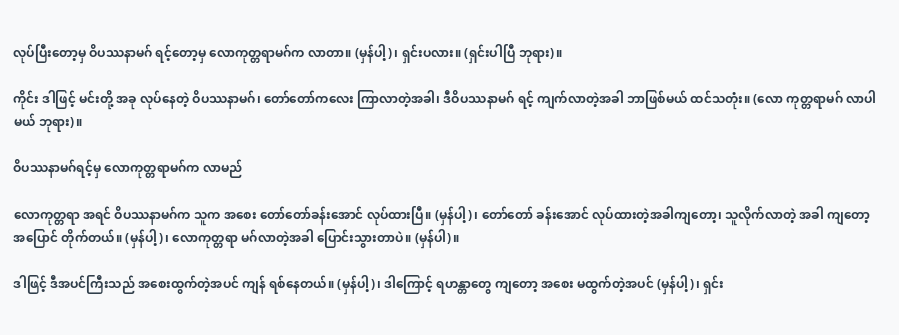လုပ်ပြီးတော့မှ ဝိပဿနာမဂ် ရင့်တော့မှ လောကုတ္တရာမဂ်က လာတာ။ (မှန်ပါ့)၊ ရှင်းပလား။ (ရှင်းပါပြီ ဘုရား)။

ကိုင်း ဒါဖြင့် မင်းတို့ အခု လုပ်နေတဲ့ ဝိပဿနာမဂ်၊ တော်တော်ကလေး ကြာလာတဲ့အခါ၊ ဒီဝိပဿနာမဂ် ရင့် ကျက်လာတဲ့အခါ ဘာဖြစ်မယ် ထင်သတုံး။ (လော ကုတ္တရာမဂ် လာပါမယ် ဘုရား)။

ဝိပဿနာမဂ်ရင့်မှ လောကုတ္တရာမဂ်က လာမည်

လောကုတ္တရာ အရင် ဝိပဿနာမဂ်က သူက အစေး တော်တော်ခန်းအောင် လုပ်ထားပြီ။ (မှန်ပါ့)၊ တော်တော် ခန်းအောင် လုပ်ထားတဲ့အခါကျတော့၊ သူလိုက်လာတဲ့ အခါ ကျတော့ အပြောင် တိုက်တယ်။ (မှန်ပါ့)၊ လောကုတ္တရာ မဂ်လာတဲ့အခါ ပြောင်းသွားတာပဲ။ (မှန်ပါ)။

ဒါဖြင့် ဒီအပင်ကြီးသည် အစေးထွက်တဲ့အပင် ကျန် ရစ်နေတယ်။ (မှန်ပါ့)၊ ဒါကြောင့် ရဟန္တာတွေ ကျတော့ အစေး မထွက်တဲ့အပင် (မှန်ပါ့)၊ ရှင်း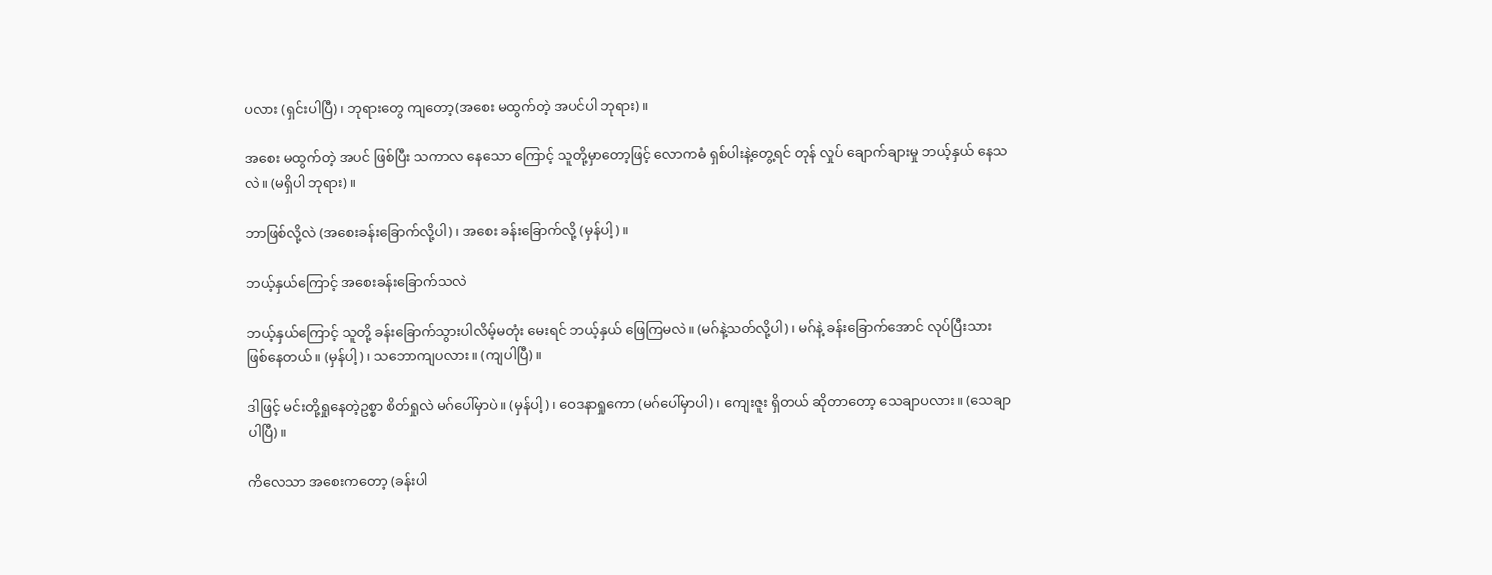ပလား (ရှင်းပါပြီ)၊ ဘုရားတွေ ကျတော့(အစေး မထွက်တဲ့ အပင်ပါ ဘုရား)။

အစေး မထွက်တဲ့ အပင် ဖြစ်ပြီး သကာလ နေသော ကြောင့် သူတို့မှာတော့ဖြင့် လောကဓံ ရှစ်ပါးနဲ့တွေ့ရင် တုန် လှုပ် ချောက်ချားမှု ဘယ့်နှယ် နေသလဲ။ (မရှိပါ ဘုရား)။

ဘာဖြစ်လို့လဲ (အစေးခန်းခြောက်လို့ပါ)၊ အစေး ခန်းခြောက်လို့ (မှန်ပါ့)။

ဘယ့်နှယ်ကြောင့် အစေးခန်းခြောက်သလဲ

ဘယ့်နှယ်ကြောင့် သူတို့ ခန်းခြောက်သွားပါလိမ့်မတုံး မေးရင် ဘယ့်နှယ် ဖြေကြမလဲ။ (မဂ်နဲ့သတ်လို့ပါ)၊ မဂ်နဲ့ ခန်းခြောက်အောင် လုပ်ပြီးသား ဖြစ်နေတယ်။ (မှန်ပါ့)၊ သဘောကျပလား။ (ကျပါပြီ)။

ဒါဖြင့် မင်းတို့ရှုနေတဲ့ဥစ္စာ စိတ်ရှုလဲ မဂ်ပေါ်မှာပဲ။ (မှန်ပါ့)၊ ဝေဒနာရှုကော (မဂ်ပေါ်မှာပါ)၊ ကျေးဇူး ရှိတယ် ဆိုတာတော့ သေချာပလား။ (သေချာပါပြီ)။

ကိလေသာ အစေးကတော့ (ခန်းပါ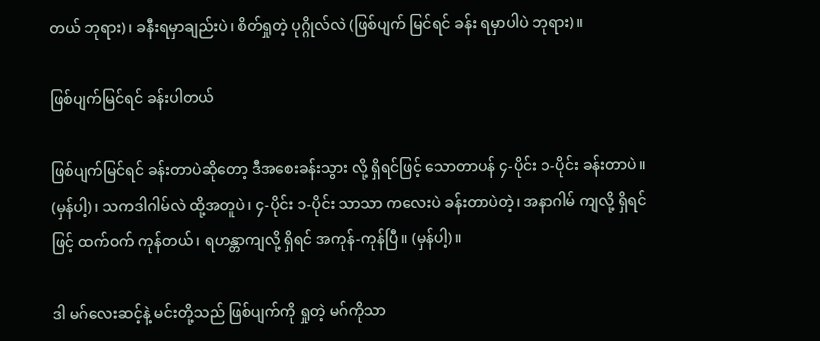တယ် ဘုရား)၊ ခနီးရမှာချည်းပဲ၊ စိတ်ရှုတဲ့ ပုဂ္ဂိုလ်လဲ (ဖြစ်ပျက် မြင်ရင် ခန်း ရမှာပါပဲ ဘုရား)။

ဖြစ်ပျက်မြင်ရင် ခန်းပါတယ်

ဖြစ်ပျက်မြင်ရင် ခန်းတာပဲဆိုတော့ ဒီအစေးခန်းသွား လို့ ရှိရင်ဖြင့် သောတာပန် ၄-ပိုင်း ၁-ပိုင်း ခန်းတာပဲ။ (မှန်ပါ့)၊ သကဒါဂါမ်လဲ ထို့အတူပဲ၊ ၄-ပိုင်း ၁-ပိုင်း သာသာ ကလေးပဲ ခန်းတာပဲတဲ့၊ အနာဂါမ် ကျလို့ ရှိရင်ဖြင့် ထက်ဝက် ကုန်တယ်၊ ရဟန္တာကျလို့ ရှိရင် အကုန်-ကုန်ပြီ။ (မှန်ပါ့)။

ဒါ မဂ်လေးဆင့်နဲ့ မင်းတို့သည် ဖြစ်ပျက်ကို ရှုတဲ့ မဂ်ကိုသာ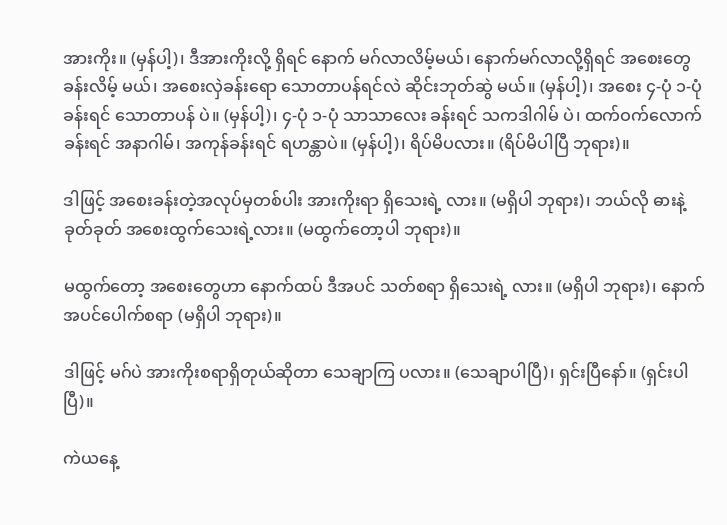အားကိုး။ (မှန်ပါ့)၊ ဒီအားကိုးလို့ ရှိရင် နောက် မဂ်လာလိမ့်မယ်၊ နောက်မဂ်လာလို့ရှိရင် အစေးတွေ ခန်းလိမ့် မယ်၊ အစေးလှဲခန်းရော သောတာပန်ရင်လဲ ဆိုင်းဘုတ်ဆွဲ မယ်။ (မှန်ပါ့)၊ အစေး ၄-ပုံ ၁-ပုံခန်းရင် သောတာပန် ပဲ။ (မှန်ပါ့)၊ ၄-ပုံ ၁-ပုံ သာသာလေး ခန်းရင် သကဒါဂါမ် ပဲ၊ ထက်ဝက်လောက် ခန်းရင် အနာဂါမ်၊ အကုန်ခန်းရင် ရဟန္တာပဲ။ (မှန်ပါ့)၊ ရိပ်မိပလား။ (ရိပ်မိပါပြီ ဘုရား)။

ဒါဖြင့် အစေးခန်းတဲ့အလုပ်မှတစ်ပါး အားကိုးရာ ရှိသေးရဲ့ လား။ (မရှိပါ ဘုရား)၊ ဘယ်လို ဓားနဲ့ခုတ်ခုတ် အစေးထွက်သေးရဲ့လား။ (မထွက်တော့ပါ ဘုရား)။

မထွက်တော့ အစေးတွေဟာ နောက်ထပ် ဒီအပင် သတ်စရာ ရှိသေးရဲ့ လား။ (မရှိပါ ဘုရား)၊ နောက် အပင်ပေါက်စရာ (မရှိပါ ဘုရား)။

ဒါဖြင့် မဂ်ပဲ အားကိုးစရာရှိတုယ်ဆိုတာ သေချာကြ ပလား။ (သေချာပါပြီ)၊ ရှင်းပြီနော်။ (ရှင်းပါပြီ)။

ကဲယနေ့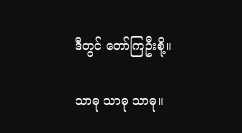ဒီတွင် တော်ကြဦးစို့။

သာဓု သာဓု သာဓု။